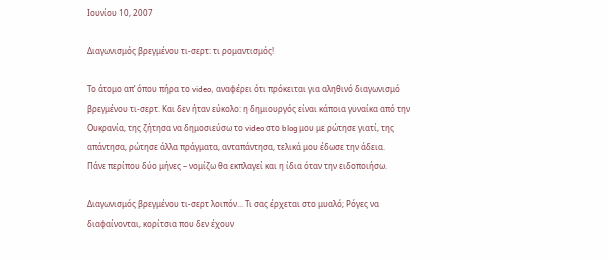Ιουνίου 10, 2007

Διαγωνισμός βρεγμένου τι-σερτ: τι ρομαντισμός!

Το άτομο απ’ όπου πήρα το video, αναφέρει ότι πρόκειται για αληθινό διαγωνισμό βρεγμένου τι-σερτ. Και δεν ήταν εύκολo: η δημιουργός είναι κάποια γυναίκα από την Ουκρανία, της ζήτησα να δημοσιεύσω το video στο blog μου με ρώτησε γιατί, της απάντησα, ρώτησε άλλα πράγματα, ανταπάντησα, τελικά μου έδωσε την άδεια.
Πάνε περίπου δύο μήνες – νομίζω θα εκπλαγεί και η ίδια όταν την ειδοποιήσω.

Διαγωνισμός βρεγμένου τι-σερτ λοιπόν... Τι σας έρχεται στο μυαλό; Ρόγες να διαφαίνονται, κορίτσια που δεν έχουν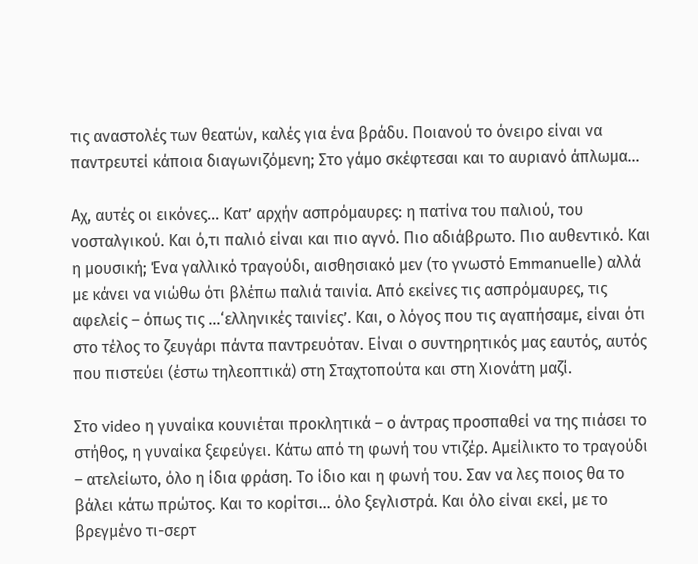τις αναστολές των θεατών, καλές για ένα βράδυ. Ποιανού το όνειρο είναι να παντρευτεί κάποια διαγωνιζόμενη; Στο γάμο σκέφτεσαι και το αυριανό άπλωμα...

Αχ, αυτές οι εικόνες... Κατ’ αρχήν ασπρόμαυρες: η πατίνα του παλιού, του νοσταλγικού. Και ό,τι παλιό είναι και πιο αγνό. Πιο αδιάβρωτο. Πιο αυθεντικό. Και η μουσική; Ένα γαλλικό τραγούδι, αισθησιακό μεν (το γνωστό Emmanuelle) αλλά με κάνει να νιώθω ότι βλέπω παλιά ταινία. Από εκείνες τις ασπρόμαυρες, τις αφελείς – όπως τις ...‘ελληνικές ταινίες’. Και, ο λόγος που τις αγαπήσαμε, είναι ότι στο τέλος το ζευγάρι πάντα παντρευόταν. Είναι ο συντηρητικός μας εαυτός, αυτός που πιστεύει (έστω τηλεοπτικά) στη Σταχτοπούτα και στη Χιονάτη μαζί.

Στο video η γυναίκα κουνιέται προκλητικά – ο άντρας προσπαθεί να της πιάσει το στήθος, η γυναίκα ξεφεύγει. Κάτω από τη φωνή του ντιζέρ. Αμείλικτο το τραγούδι – ατελείωτο, όλο η ίδια φράση. Το ίδιο και η φωνή του. Σαν να λες ποιος θα το βάλει κάτω πρώτος. Και το κορίτσι... όλο ξεγλιστρά. Και όλο είναι εκεί, με το βρεγμένο τι-σερτ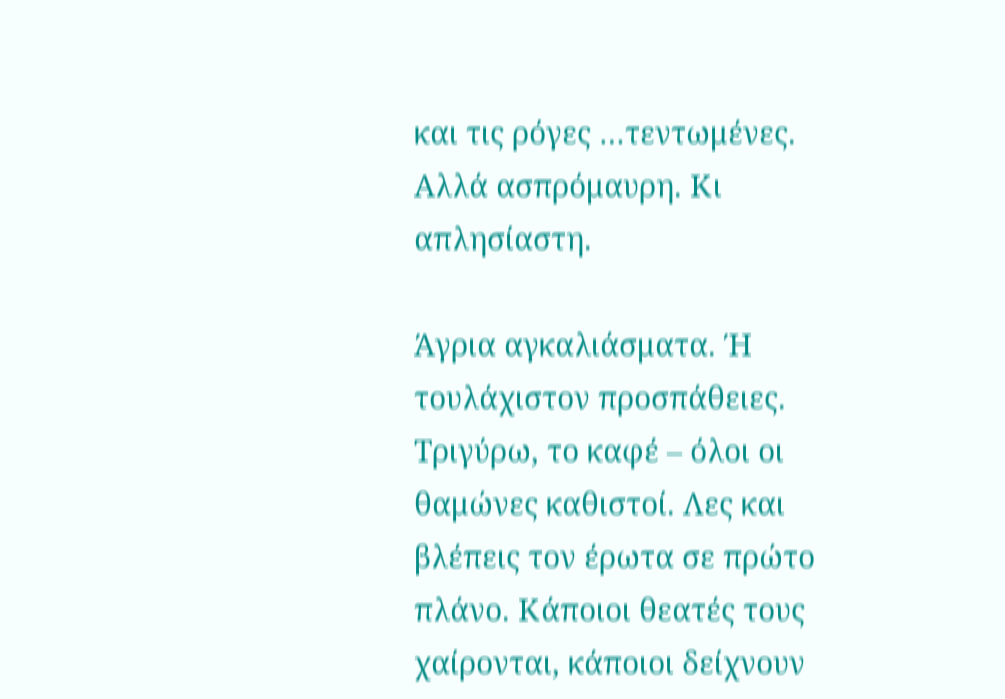και τις ρόγες …τεντωμένες. Αλλά ασπρόμαυρη. Κι απλησίαστη.

Άγρια αγκαλιάσματα. Ή τουλάχιστον προσπάθειες. Τριγύρω, το καφέ – όλοι οι θαμώνες καθιστοί. Λες και βλέπεις τον έρωτα σε πρώτο πλάνο. Κάποιοι θεατές τους χαίρονται, κάποιοι δείχνουν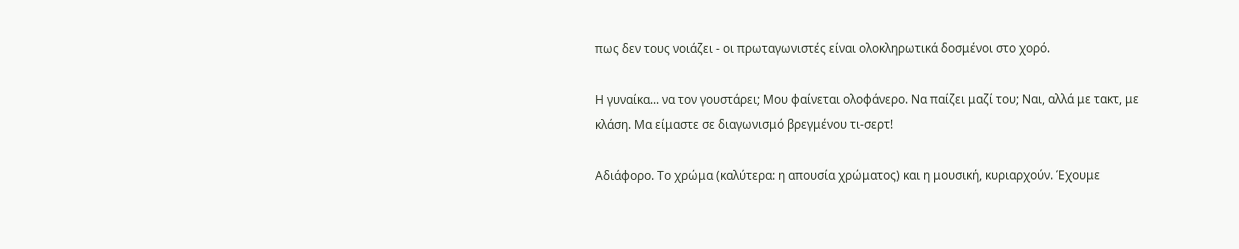πως δεν τους νοιάζει - οι πρωταγωνιστές είναι ολοκληρωτικά δοσμένοι στο χορό.

Η γυναίκα... να τον γουστάρει; Μου φαίνεται ολοφάνερο. Να παίζει μαζί του; Ναι, αλλά με τακτ, με κλάση. Μα είμαστε σε διαγωνισμό βρεγμένου τι-σερτ!

Αδιάφορο. Το χρώμα (καλύτερα: η απουσία χρώματος) και η μουσική, κυριαρχούν. Έχουμε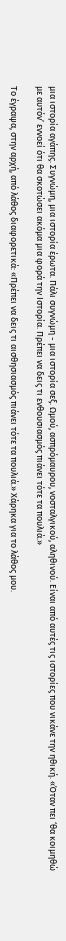μια ιστορία αγάπης. Συγνώμη, μια ιστορία έρωτα. Πάλι συγνώμη - μια ιστορία σεξ. Ωμού, ασπρόμαυρου, νοσταλγικού, αληθινού. Είναι από αυτές τις ιστορίες που νικάνε την ηθική. «Όταν πει ‘θα κοιμηθώ με αυτόν’ εννοεί ότι θα σκοτώσει ακόμα μια φορά την Ιστορία. Πρέπει να δεις τι ενθουσιασμός πιάνει τότε τα πουλιά.»

Το έγραψα, στην αρχή, από λάθος διαφορετικά: «Πρέπει να δεις τι αισθησιασμός πιάνει τότε τα πουλιά.» Χάρηκα για το λάθος μου.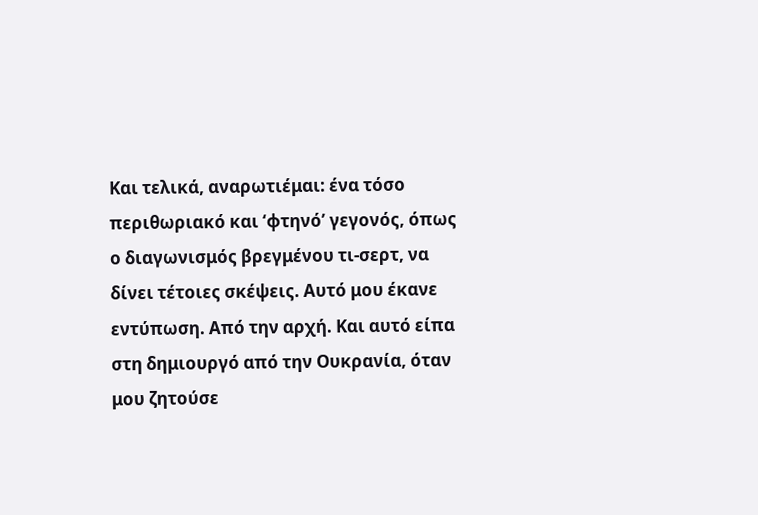Και τελικά, αναρωτιέμαι: ένα τόσο περιθωριακό και ‘φτηνό’ γεγονός, όπως ο διαγωνισμός βρεγμένου τι-σερτ, να δίνει τέτοιες σκέψεις. Αυτό μου έκανε εντύπωση. Από την αρχή. Και αυτό είπα στη δημιουργό από την Ουκρανία, όταν μου ζητούσε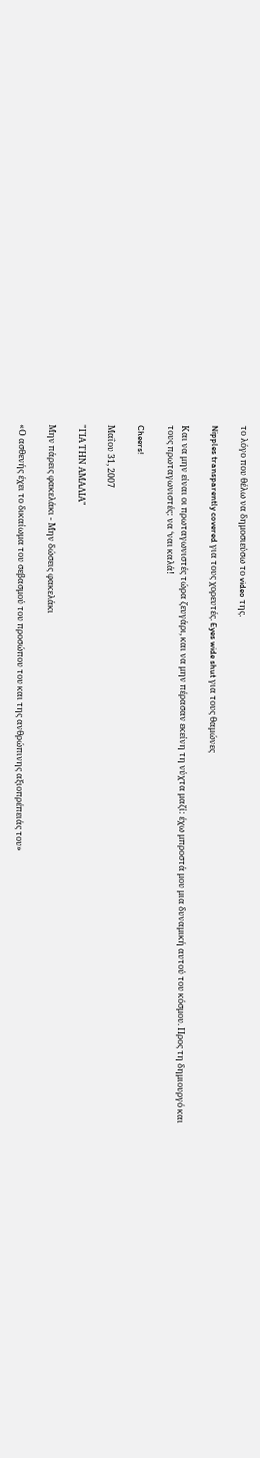το λόγο που θέλω να δημοσιεύσω το video της.

Nipples transparently covered για τους χορευτές. Eyes wide shut για τους θαμώνες

Και να μην είναι οι πρωταγωνιστές τώρα ζευγάρι, και να μην πέρασαν εκείνη τη νύχτα μαζί: έχω μπροστά μου μια δυναμική αυτού του κόσμου. Προς τη δημιουργό και τους πρωταγωνιστές: να ‘ναι καλά!

Cheers!

Μαΐου 31, 2007

"ΓΙΑ ΤΗΝ ΑΜΑΛΙΑ"

Μην πάρεις φακελάκι - Μην δώσεις φακελάκι

«Ο ασθενής έχει το δικαίωμα του σεβασμού του προσώπου του και της ανθρώπινης αξιοπρέπειάς του»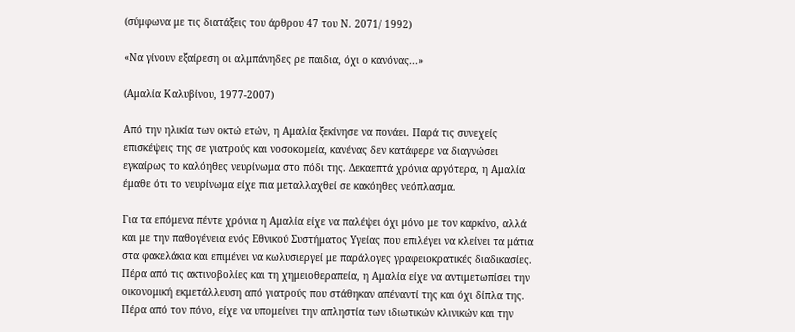(σύμφωνα με τις διατάξεις του άρθρου 47 του Ν. 2071/ 1992)

«Να γίνουν εξαίρεση οι αλμπάνηδες ρε παιδια, όχι ο κανόνας...»

(Αμαλία Καλυβίνου, 1977-2007)

Από την ηλικία των οκτώ ετών, η Αμαλία ξεκίνησε να πονάει. Παρά τις συνεχείς επισκέψεις της σε γιατρούς και νοσοκομεία, κανένας δεν κατάφερε να διαγνώσει εγκαίρως το καλόηθες νευρίνωμα στο πόδι της. Δεκαεπτά χρόνια αργότερα, η Αμαλία έμαθε ότι το νευρίνωμα είχε πια μεταλλαχθεί σε κακόηθες νεόπλασμα.

Για τα επόμενα πέντε χρόνια η Αμαλία είχε να παλέψει όχι μόνο με τον καρκίνο, αλλά και με την παθογένεια ενός Εθνικού Συστήματος Υγείας που επιλέγει να κλείνει τα μάτια στα φακελάκια και επιμένει να κωλυσιεργεί με παράλογες γραφειοκρατικές διαδικασίες. Πέρα από τις ακτινοβολίες και τη χημειοθεραπεία, η Αμαλία είχε να αντιμετωπίσει την οικονομική εκμετάλλευση από γιατρούς που στάθηκαν απέναντί της και όχι δίπλα της. Πέρα από τον πόνο, είχε να υπομείνει την απληστία των ιδιωτικών κλινικών και την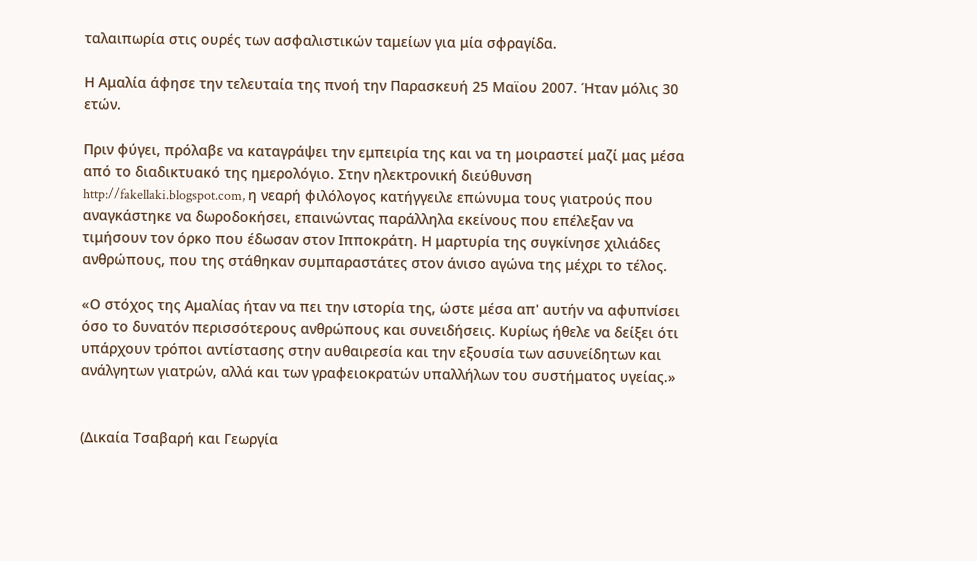ταλαιπωρία στις ουρές των ασφαλιστικών ταμείων για μία σφραγίδα.

Η Αμαλία άφησε την τελευταία της πνοή την Παρασκευή 25 Μαϊου 2007. Ήταν μόλις 30 ετών.

Πριν φύγει, πρόλαβε να καταγράψει την εμπειρία της και να τη μοιραστεί μαζί μας μέσα από το διαδικτυακό της ημερολόγιο. Στην ηλεκτρονική διεύθυνση http://fakellaki.blogspot.com, η νεαρή φιλόλογος κατήγγειλε επώνυμα τους γιατρούς που αναγκάστηκε να δωροδοκήσει, επαινώντας παράλληλα εκείνους που επέλεξαν να τιμήσουν τον όρκο που έδωσαν στον Ιπποκράτη. Η μαρτυρία της συγκίνησε χιλιάδες ανθρώπους, που της στάθηκαν συμπαραστάτες στον άνισο αγώνα της μέχρι το τέλος.

«Ο στόχος της Αμαλίας ήταν να πει την ιστορία της, ώστε μέσα απ' αυτήν να αφυπνίσει όσο το δυνατόν περισσότερους ανθρώπους και συνειδήσεις. Κυρίως ήθελε να δείξει ότι υπάρχουν τρόποι αντίστασης στην αυθαιρεσία και την εξουσία των ασυνείδητων και ανάλγητων γιατρών, αλλά και των γραφειοκρατών υπαλλήλων του συστήματος υγείας.»


(Δικαία Τσαβαρή και Γεωργία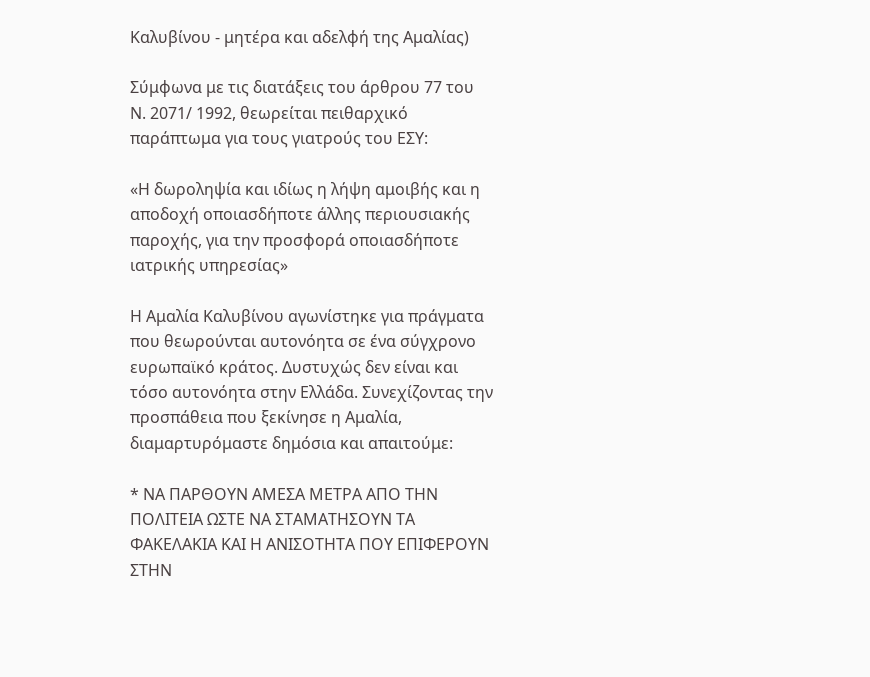Καλυβίνου - μητέρα και αδελφή της Αμαλίας)

Σύμφωνα με τις διατάξεις του άρθρου 77 του Ν. 2071/ 1992, θεωρείται πειθαρχικό παράπτωμα για τους γιατρούς του ΕΣΥ:

«Η δωροληψία και ιδίως η λήψη αμοιβής και η αποδοχή οποιασδήποτε άλλης περιουσιακής παροχής, για την προσφορά οποιασδήποτε ιατρικής υπηρεσίας»

Η Αμαλία Καλυβίνου αγωνίστηκε για πράγματα που θεωρούνται αυτονόητα σε ένα σύγχρονο ευρωπαϊκό κράτος. Δυστυχώς δεν είναι και τόσο αυτονόητα στην Ελλάδα. Συνεχίζοντας την προσπάθεια που ξεκίνησε η Αμαλία, διαμαρτυρόμαστε δημόσια και απαιτούμε:

* ΝΑ ΠΑΡΘΟΥΝ ΑΜΕΣΑ ΜΕΤΡΑ ΑΠΟ ΤΗΝ ΠΟΛΙΤΕΙΑ ΩΣΤΕ ΝΑ ΣΤΑΜΑΤΗΣΟΥΝ ΤΑ ΦΑΚΕΛΑΚΙΑ ΚΑΙ Η ΑΝΙΣΟΤΗΤΑ ΠΟΥ ΕΠΙΦΕΡΟΥΝ ΣΤΗΝ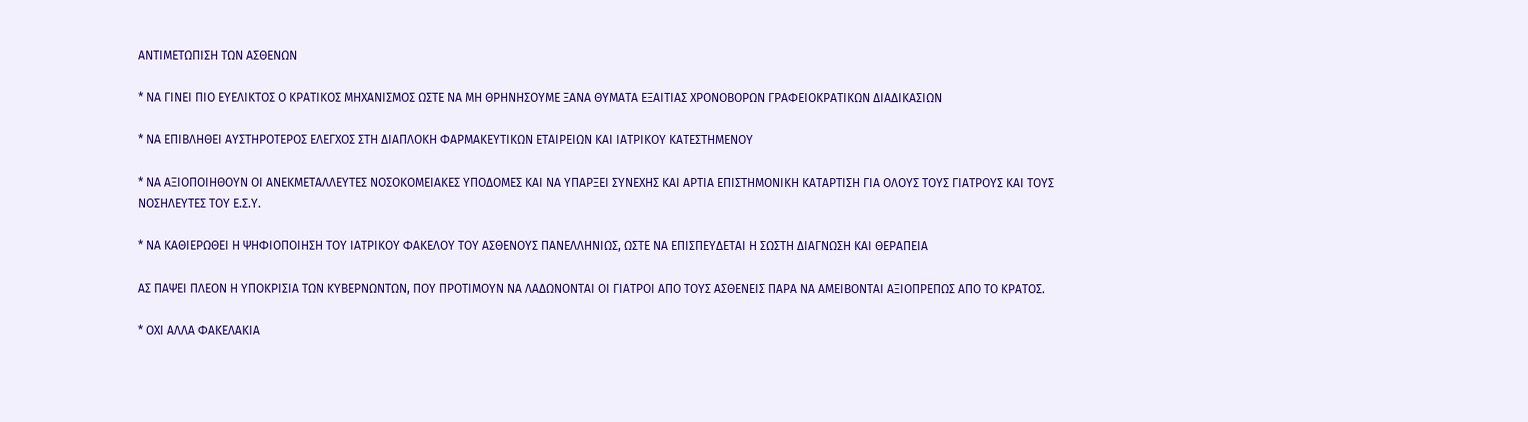ΑΝΤΙΜΕΤΩΠΙΣΗ ΤΩΝ ΑΣΘΕΝΩΝ

* ΝΑ ΓΙΝΕΙ ΠΙΟ ΕΥΕΛΙΚΤΟΣ Ο ΚΡΑΤΙΚΟΣ ΜΗΧΑΝΙΣΜΟΣ ΩΣΤΕ ΝΑ ΜΗ ΘΡΗΝΗΣΟΥΜΕ ΞΑΝΑ ΘΥΜΑΤΑ ΕΞΑΙΤΙΑΣ ΧΡΟΝΟΒΟΡΩΝ ΓΡΑΦΕΙΟΚΡΑΤΙΚΩΝ ΔΙΑΔΙΚΑΣΙΩΝ

* ΝΑ ΕΠΙΒΛΗΘΕΙ ΑΥΣΤΗΡΟΤΕΡΟΣ ΕΛΕΓΧΟΣ ΣΤΗ ΔΙΑΠΛΟΚΗ ΦΑΡΜΑΚΕΥΤΙΚΩΝ ΕΤΑΙΡΕΙΩΝ ΚΑΙ ΙΑΤΡΙΚΟΥ ΚΑΤΕΣΤΗΜΕΝΟΥ

* ΝΑ ΑΞΙΟΠΟΙΗΘΟΥΝ ΟΙ ΑΝΕΚΜΕΤΑΛΛΕΥΤΕΣ ΝΟΣΟΚΟΜΕΙΑΚΕΣ ΥΠΟΔΟΜΕΣ ΚΑΙ ΝΑ ΥΠΑΡΞΕΙ ΣΥΝΕΧΗΣ ΚΑΙ ΑΡΤΙΑ ΕΠΙΣΤΗΜΟΝΙΚΗ ΚΑΤΑΡΤΙΣΗ ΓΙΑ ΟΛΟΥΣ ΤΟΥΣ ΓΙΑΤΡΟΥΣ ΚΑΙ ΤΟΥΣ ΝΟΣΗΛΕΥΤΕΣ ΤΟΥ Ε.Σ.Υ.

* ΝΑ ΚΑΘΙΕΡΩΘΕΙ Η ΨΗΦΙΟΠΟΙΗΣΗ ΤΟΥ ΙΑΤΡΙΚΟΥ ΦΑΚΕΛΟΥ ΤΟΥ ΑΣΘΕΝΟΥΣ ΠΑΝΕΛΛΗΝΙΩΣ, ΩΣΤΕ ΝΑ ΕΠΙΣΠΕΥΔΕΤΑΙ Η ΣΩΣΤΗ ΔΙΑΓΝΩΣΗ ΚΑΙ ΘΕΡΑΠΕΙΑ

ΑΣ ΠΑΨΕΙ ΠΛΕΟΝ Η ΥΠΟΚΡΙΣΙΑ ΤΩΝ ΚΥΒΕΡΝΩΝΤΩΝ, ΠΟΥ ΠΡΟΤΙΜΟΥΝ ΝΑ ΛΑΔΩΝΟΝΤΑΙ ΟΙ ΓΙΑΤΡΟΙ ΑΠΟ ΤΟΥΣ ΑΣΘΕΝΕΙΣ ΠΑΡΑ ΝΑ ΑΜΕΙΒΟΝΤΑΙ ΑΞΙΟΠΡΕΠΩΣ ΑΠΟ ΤΟ ΚΡΑΤΟΣ.

* ΟΧΙ ΑΛΛΑ ΦΑΚΕΛΑΚΙΑ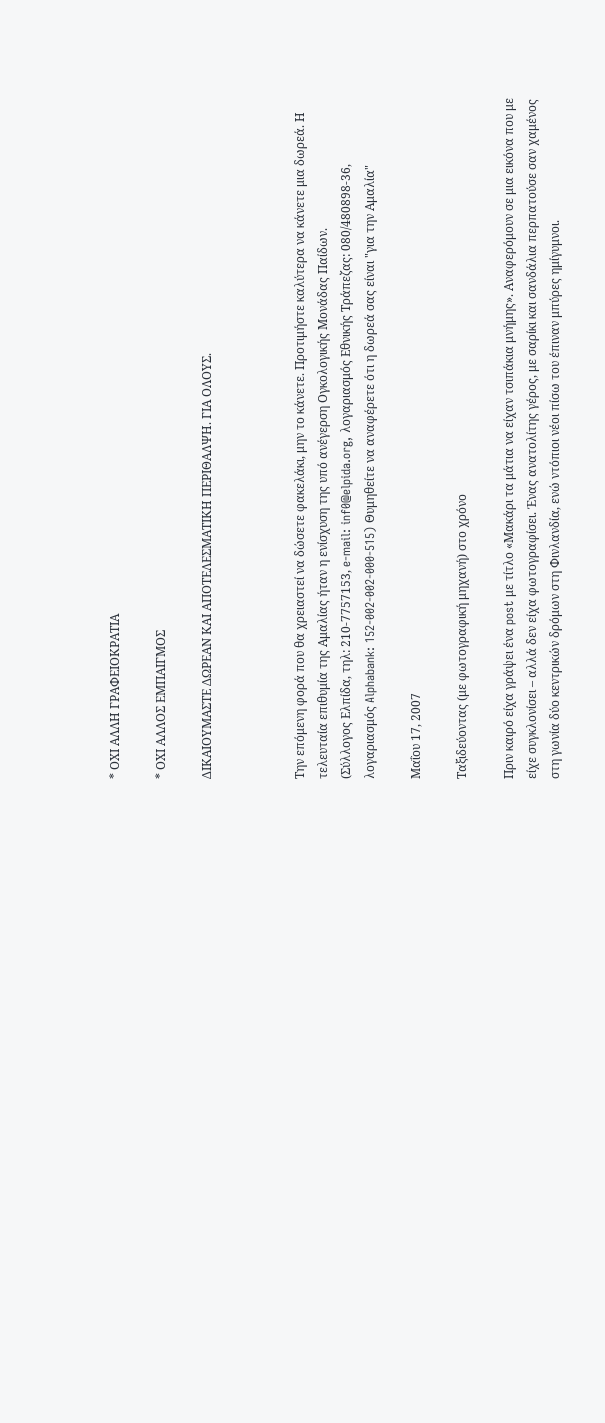* ΟΧΙ ΑΛΛΗ ΓΡΑΦΕΙΟΚΡΑΤΙΑ

* ΟΧΙ ΑΛΛΟΣ ΕΜΠΑΙΓΜΟΣ

ΔΙΚΑΙΟΥΜΑΣΤΕ ΔΩΡΕΑΝ ΚΑΙ ΑΠΟΤΕΛΕΣΜΑΤΙΚΗ ΠΕΡΙΘΑΛΨΗ. ΓΙΑ ΟΛΟΥΣ.



Την επόμενη φορά που θα χρειαστεί να δώσετε φακελάκι, μην το κάνετε. Προτιμήστε καλύτερα να κάνετε μια δωρεά. Η τελευταία επιθυμία της Αμαλίας ήταν η ενίσχυση της υπό ανέγερση Ογκολογικής Μονάδας Παίδων.
(Σύλλογος Ελπίδα, τηλ: 210-7757153, e-mail: inf0@elpida.org, λογαριασμός Εθνικής Τράπεζας: 080/480898-36, λογαριασμός Alphabank: 152-002-002-000-515) Θυμηθείτε να αναφέρετε ότι η δωρεά σας είναι "για την Αμαλία"

Μαΐου 17, 2007

Ταξιδεύοντας (με φωτογραφική μηχανή) στο χρόνο

Πριν καιρό είχα γράψει ένα post με τίτλο «Μακάρι τα μάτια να είχαν τσιπάκια μνήμης». Αναφερόμουν σε μια εικόνα που με είχε συγκλονίσει – αλλά δεν είχα φωτογραφίσει. Ένας ανατολίτης γέρος, με σαρίκι και σανδάλια περπατούσε σαν χαμένος στη γωνία δύο κεντρικών δρόμων στη Φινλανδία, ενώ ντόπιοι νέοι πίσω του έπιναν μπύρες ημίγυμνοι.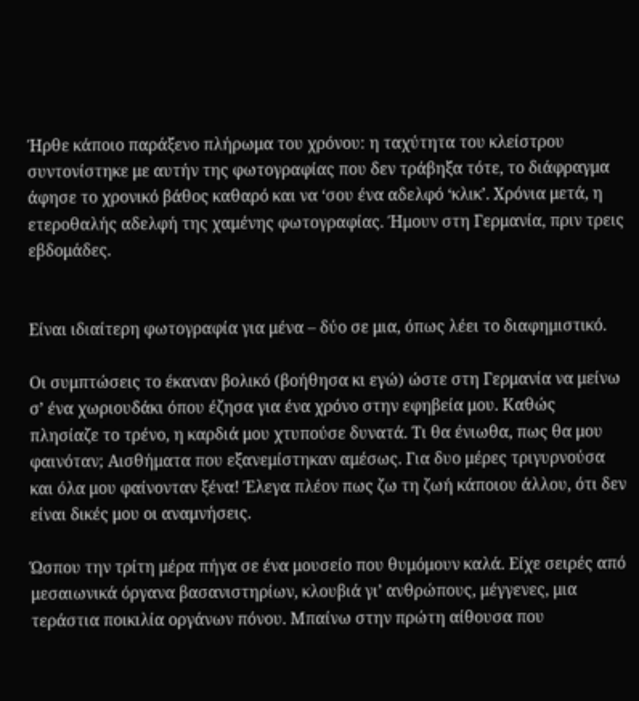Ήρθε κάποιο παράξενο πλήρωμα του χρόνου: η ταχύτητα του κλείστρου συντονίστηκε με αυτήν της φωτογραφίας που δεν τράβηξα τότε, το διάφραγμα άφησε το χρονικό βάθος καθαρό και να ‘σου ένα αδελφό ‘κλικ’. Χρόνια μετά, η ετεροθαλής αδελφή της χαμένης φωτογραφίας. Ήμουν στη Γερμανία, πριν τρεις εβδομάδες.


Είναι ιδιαίτερη φωτογραφία για μένα – δύο σε μια, όπως λέει το διαφημιστικό.

Οι συμπτώσεις το έκαναν βολικό (βοήθησα κι εγώ) ώστε στη Γερμανία να μείνω σ’ ένα χωριουδάκι όπου έζησα για ένα χρόνο στην εφηβεία μου. Καθώς πλησίαζε το τρένο, η καρδιά μου χτυπούσε δυνατά. Τι θα ένιωθα, πως θα μου φαινόταν; Αισθήματα που εξανεμίστηκαν αμέσως. Για δυο μέρες τριγυρνούσα και όλα μου φαίνονταν ξένα! Έλεγα πλέον πως ζω τη ζωή κάποιου άλλου, ότι δεν είναι δικές μου οι αναμνήσεις.

Ώσπου την τρίτη μέρα πήγα σε ένα μουσείο που θυμόμουν καλά. Είχε σειρές από μεσαιωνικά όργανα βασανιστηρίων, κλουβιά γι’ ανθρώπους, μέγγενες, μια τεράστια ποικιλία οργάνων πόνου. Μπαίνω στην πρώτη αίθουσα που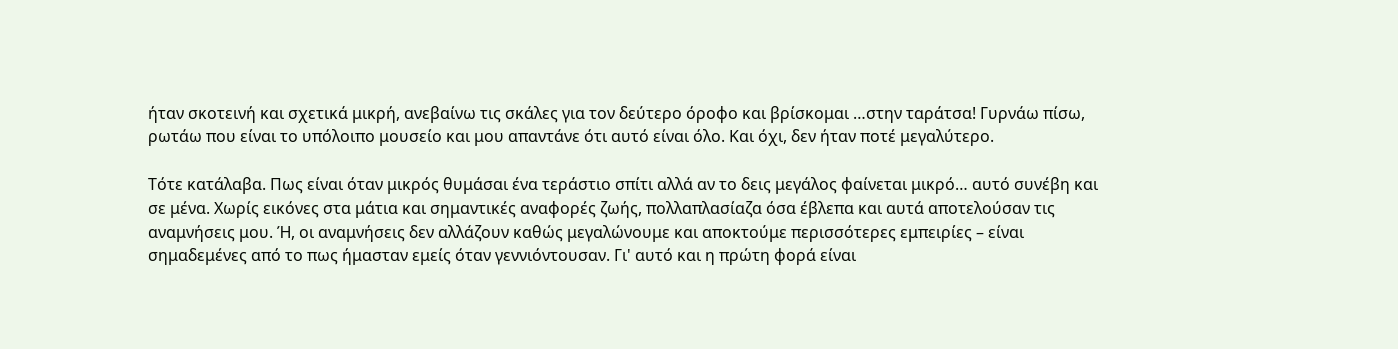ήταν σκοτεινή και σχετικά μικρή, ανεβαίνω τις σκάλες για τον δεύτερο όροφο και βρίσκομαι …στην ταράτσα! Γυρνάω πίσω, ρωτάω που είναι το υπόλοιπο μουσείο και μου απαντάνε ότι αυτό είναι όλο. Και όχι, δεν ήταν ποτέ μεγαλύτερο.

Τότε κατάλαβα. Πως είναι όταν μικρός θυμάσαι ένα τεράστιο σπίτι αλλά αν το δεις μεγάλος φαίνεται μικρό… αυτό συνέβη και σε μένα. Χωρίς εικόνες στα μάτια και σημαντικές αναφορές ζωής, πολλαπλασίαζα όσα έβλεπα και αυτά αποτελούσαν τις αναμνήσεις μου. Ή, οι αναμνήσεις δεν αλλάζουν καθώς μεγαλώνουμε και αποκτούμε περισσότερες εμπειρίες – είναι σημαδεμένες από το πως ήμασταν εμείς όταν γεννιόντουσαν. Γι' αυτό και η πρώτη φορά είναι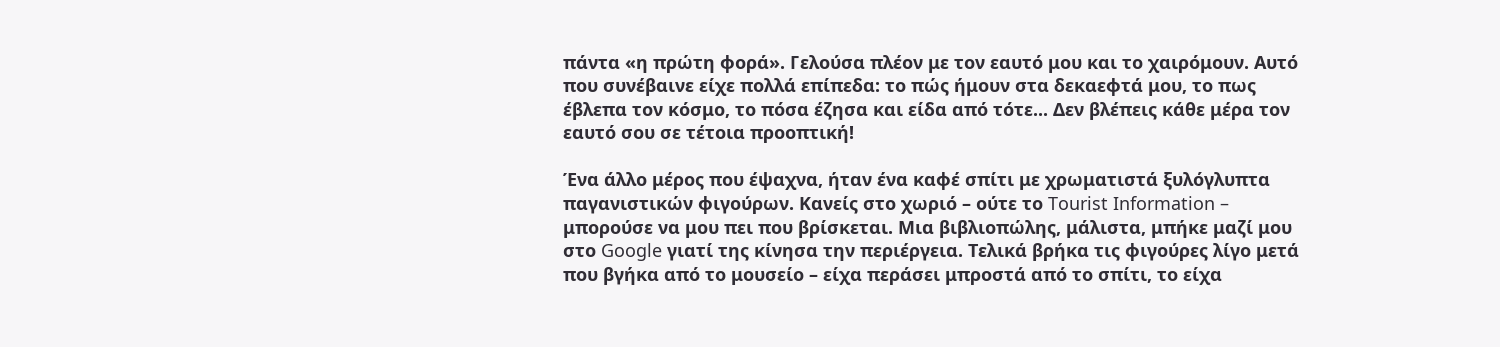πάντα «η πρώτη φορά». Γελούσα πλέον με τον εαυτό μου και το χαιρόμουν. Αυτό που συνέβαινε είχε πολλά επίπεδα: το πώς ήμουν στα δεκαεφτά μου, το πως έβλεπα τον κόσμο, το πόσα έζησα και είδα από τότε... Δεν βλέπεις κάθε μέρα τον εαυτό σου σε τέτοια προοπτική!

Ένα άλλο μέρος που έψαχνα, ήταν ένα καφέ σπίτι με χρωματιστά ξυλόγλυπτα παγανιστικών φιγούρων. Κανείς στο χωριό – ούτε το Tourist Information – μπορούσε να μου πει που βρίσκεται. Μια βιβλιοπώλης, μάλιστα, μπήκε μαζί μου στο Google γιατί της κίνησα την περιέργεια. Τελικά βρήκα τις φιγούρες λίγο μετά που βγήκα από το μουσείο – είχα περάσει μπροστά από το σπίτι, το είχα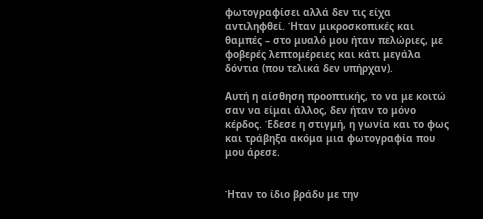φωτογραφίσει αλλά δεν τις είχα αντιληφθεί. Ήταν μικροσκοπικές και θαμπές – στο μυαλό μου ήταν πελώριες, με φοβερές λεπτομέρειες και κάτι μεγάλα δόντια (που τελικά δεν υπήρχαν).

Αυτή η αίσθηση προοπτικής, το να με κοιτώ σαν να είμαι άλλος, δεν ήταν το μόνο κέρδος. Έδεσε η στιγμή, η γωνία και το φως και τράβηξα ακόμα μια φωτογραφία που μου άρεσε.


Ήταν το ίδιο βράδυ με την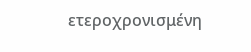ετεροχρονισμένη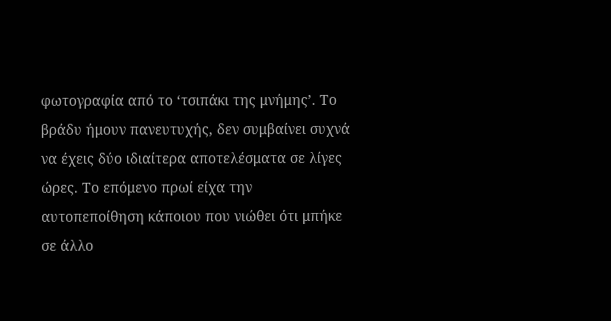φωτογραφία από το ‘τσιπάκι της μνήμης’. Το βράδυ ήμουν πανευτυχής, δεν συμβαίνει συχνά να έχεις δύο ιδιαίτερα αποτελέσματα σε λίγες ώρες. Το επόμενο πρωί είχα την αυτοπεποίθηση κάποιου που νιώθει ότι μπήκε σε άλλο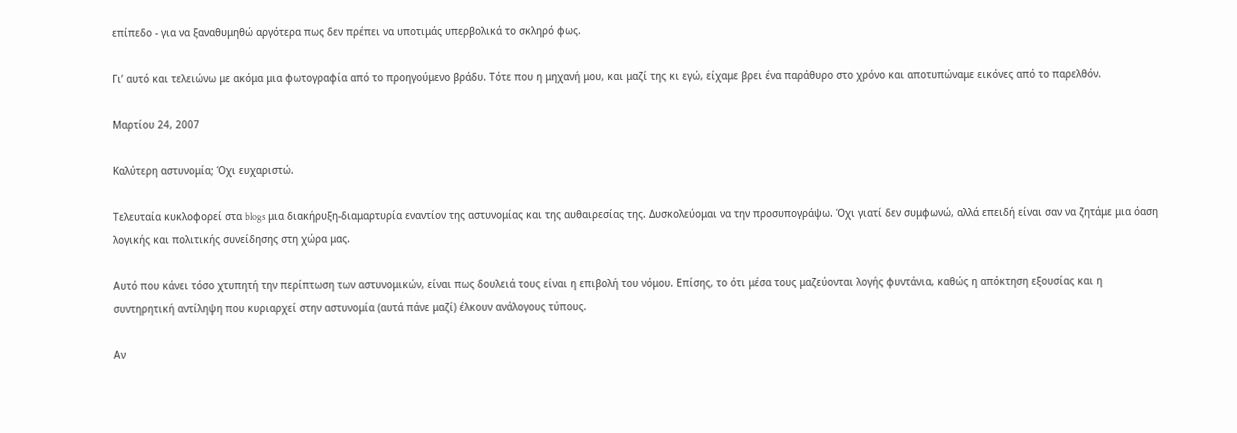επίπεδο - για να ξαναθυμηθώ αργότερα πως δεν πρέπει να υποτιμάς υπερβολικά το σκληρό φως.

Γι’ αυτό και τελειώνω με ακόμα μια φωτογραφία από το προηγούμενο βράδυ. Τότε που η μηχανή μου, και μαζί της κι εγώ, είχαμε βρει ένα παράθυρο στο χρόνο και αποτυπώναμε εικόνες από το παρελθόν.

Μαρτίου 24, 2007

Καλύτερη αστυνομία; Όχι ευχαριστώ.

Τελευταία κυκλοφορεί στα blogs μια διακήρυξη-διαμαρτυρία εναντίον της αστυνομίας και της αυθαιρεσίας της. Δυσκολεύομαι να την προσυπογράψω. Όχι γιατί δεν συμφωνώ, αλλά επειδή είναι σαν να ζητάμε μια όαση λογικής και πολιτικής συνείδησης στη χώρα μας.

Αυτό που κάνει τόσο χτυπητή την περίπτωση των αστυνομικών, είναι πως δουλειά τους είναι η επιβολή του νόμου. Επίσης, το ότι μέσα τους μαζεύονται λογής φυντάνια, καθώς η απόκτηση εξουσίας και η συντηρητική αντίληψη που κυριαρχεί στην αστυνομία (αυτά πάνε μαζί) έλκουν ανάλογους τύπους.

Αν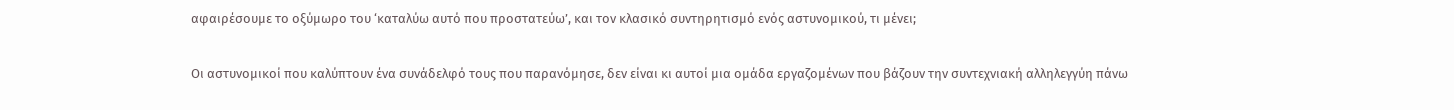αφαιρέσουμε το οξύμωρο του ‘καταλύω αυτό που προστατεύω’, και τον κλασικό συντηρητισμό ενός αστυνομικού, τι μένει;

Οι αστυνομικοί που καλύπτουν ένα συνάδελφό τους που παρανόμησε, δεν είναι κι αυτοί μια ομάδα εργαζομένων που βάζουν την συντεχνιακή αλληλεγγύη πάνω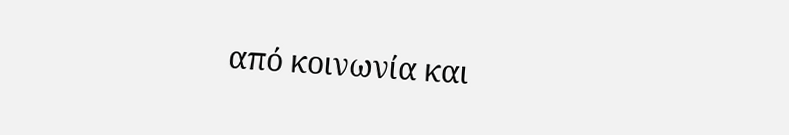από κοινωνία και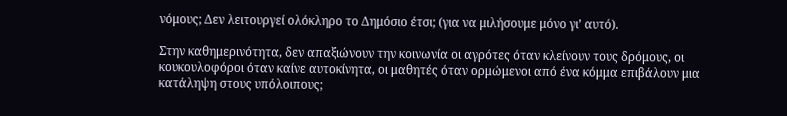νόμους; Δεν λειτουργεί ολόκληρο το Δημόσιο έτσι; (για να μιλήσουμε μόνο γι’ αυτό).

Στην καθημερινότητα, δεν απαξιώνουν την κοινωνία οι αγρότες όταν κλείνουν τους δρόμους, οι κουκουλοφόροι όταν καίνε αυτοκίνητα, οι μαθητές όταν ορμώμενοι από ένα κόμμα επιβάλουν μια κατάληψη στους υπόλοιπους;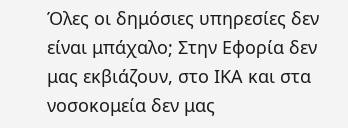Όλες οι δημόσιες υπηρεσίες δεν είναι μπάχαλο; Στην Εφορία δεν μας εκβιάζουν, στο ΙΚΑ και στα νοσοκομεία δεν μας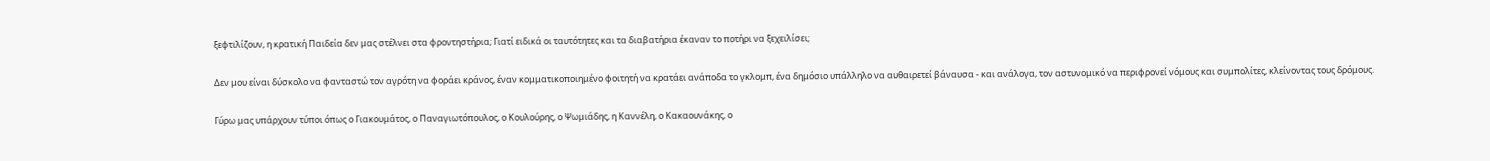ξεφτιλίζουν, η κρατική Παιδεία δεν μας στέλνει στα φροντηστήρια; Γιατί ειδικά οι ταυτότητες και τα διαβατήρια έκαναν το ποτήρι να ξεχειλίσει;

Δεν μου είναι δύσκολο να φανταστώ τον αγρότη να φοράει κράνος, έναν κομματικοποιημένο φοιτητή να κρατάει ανάποδα το γκλομπ, ένα δημόσιο υπάλληλο να αυθαιρετεί βάναυσα - και ανάλογα, τον αστυνομικό να περιφρονεί νόμους και συμπολίτες, κλείνοντας τους δρόμους.

Γύρω μας υπάρχουν τύποι όπως ο Γιακουμάτος, ο Παναγιωτόπουλος, ο Κουλούρης, ο Ψωμιάδης, η Καννέλη, ο Κακαουνάκης, ο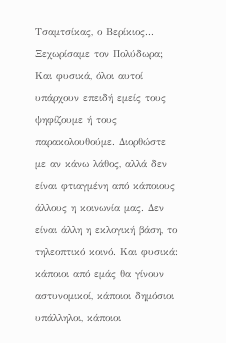Τσαμτσίκας, ο Βερίκιος... Ξεχωρίσαμε τον Πολύδωρα; Και φυσικά, όλοι αυτοί υπάρχουν επειδή εμείς τους ψηφίζουμε ή τους παρακολουθούμε. Διορθώστε με αν κάνω λάθος, αλλά δεν είναι φτιαγμένη από κάποιους άλλους η κοινωνία μας. Δεν είναι άλλη η εκλογική βάση, το τηλεοπτικό κοινό. Και φυσικά: κάποιοι από εμάς θα γίνουν αστυνομικοί, κάποιοι δημόσιοι υπάλληλοι, κάποιοι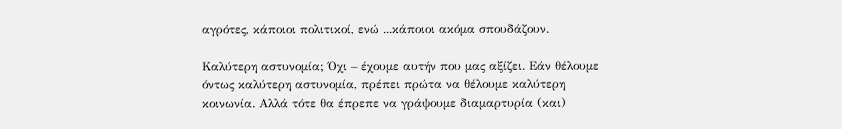αγρότες, κάποιοι πολιτικοί, ενώ ...κάποιοι ακόμα σπουδάζουν.

Καλύτερη αστυνομία; Όχι – έχουμε αυτήν που μας αξίζει. Εάν θέλουμε όντως καλύτερη αστυνομία, πρέπει πρώτα να θέλουμε καλύτερη κοινωνία. Αλλά τότε θα έπρεπε να γράψουμε διαμαρτυρία (και)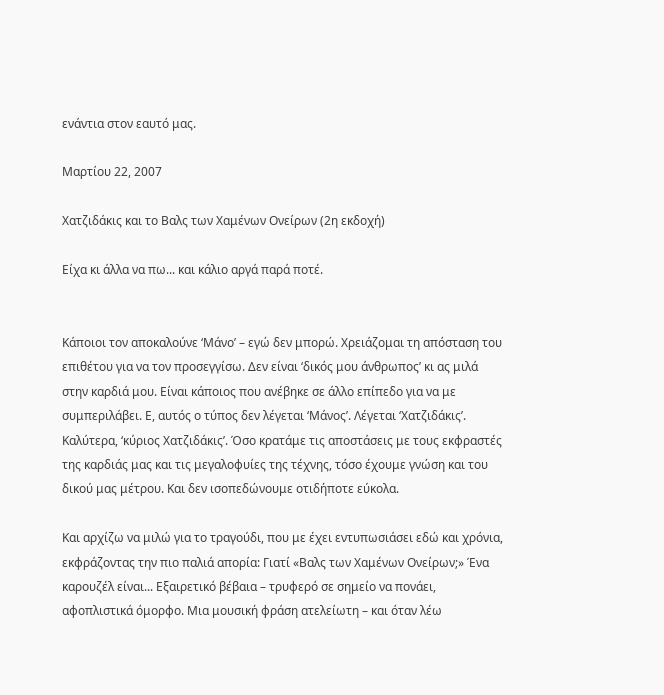ενάντια στον εαυτό μας.

Μαρτίου 22, 2007

Χατζιδάκις και το Βαλς των Χαμένων Ονείρων (2η εκδοχή)

Είχα κι άλλα να πω... και κάλιο αργά παρά ποτέ.


Κάποιοι τον αποκαλούνε ‘Μάνο’ – εγώ δεν μπορώ. Χρειάζομαι τη απόσταση του επιθέτου για να τον προσεγγίσω. Δεν είναι ‘δικός μου άνθρωπος’ κι ας μιλά στην καρδιά μου. Είναι κάποιος που ανέβηκε σε άλλο επίπεδο για να με συμπεριλάβει. Ε, αυτός ο τύπος δεν λέγεται ‘Μάνος’. Λέγεται ‘Χατζιδάκις’. Καλύτερα, ‘κύριος Χατζιδάκις’. Όσο κρατάμε τις αποστάσεις με τους εκφραστές της καρδιάς μας και τις μεγαλοφυίες της τέχνης, τόσο έχουμε γνώση και του δικού μας μέτρου. Και δεν ισοπεδώνουμε οτιδήποτε εύκολα.

Και αρχίζω να μιλώ για το τραγούδι, που με έχει εντυπωσιάσει εδώ και χρόνια, εκφράζοντας την πιο παλιά απορία: Γιατί «Βαλς των Χαμένων Ονείρων;» Ένα καρουζέλ είναι... Εξαιρετικό βέβαια – τρυφερό σε σημείο να πονάει, αφοπλιστικά όμορφο. Μια μουσική φράση ατελείωτη – και όταν λέω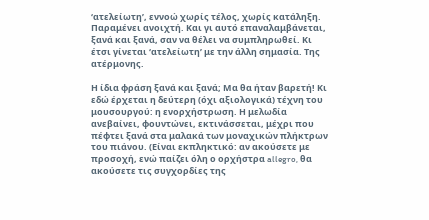‘ατελείωτη’, εννοώ χωρίς τέλος, χωρίς κατάληξη. Παραμένει ανοιχτή. Και γι αυτό επαναλαμβάνεται, ξανά και ξανά, σαν να θέλει να συμπληρωθεί. Κι έτσι γίνεται ‘ατελείωτη’ με την άλλη σημασία. Της ατέρμονης.

Η ίδια φράση ξανά και ξανά; Μα θα ήταν βαρετή! Κι εδώ έρχεται η δεύτερη (όχι αξιολογικά) τέχνη του μουσουργού: η ενορχήστρωση. Η μελωδία ανεβαίνει, φουντώνει, εκτινάσσεται, μέχρι που πέφτει ξανά στα μαλακά των μοναχικών πλήκτρων του πιάνου. (Είναι εκπληκτικό: αν ακούσετε με προσοχή, ενώ παίζει όλη ο ορχήστρα allegro, θα ακούσετε τις συγχορδίες της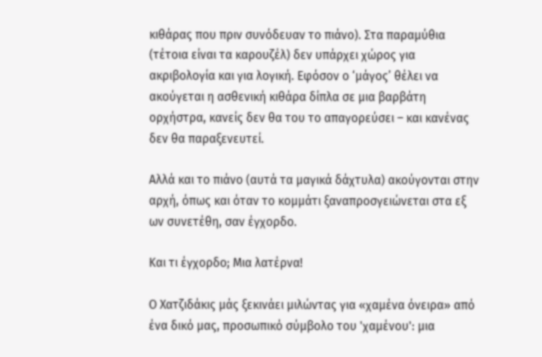κιθάρας που πριν συνόδευαν το πιάνο). Στα παραμύθια (τέτοια είναι τα καρουζέλ) δεν υπάρχει χώρος για ακριβολογία και για λογική. Εφόσον ο ‘μάγος’ θέλει να ακούγεται η ασθενική κιθάρα δίπλα σε μια βαρβάτη ορχήστρα, κανείς δεν θα του το απαγορεύσει – και κανένας δεν θα παραξενευτεί.

Αλλά και το πιάνο (αυτά τα μαγικά δάχτυλα) ακούγονται στην αρχή, όπως και όταν το κομμάτι ξαναπροσγειώνεται στα εξ ων συνετέθη, σαν έγχορδο.

Και τι έγχορδο; Μια λατέρνα!

Ο Χατζιδάκις μάς ξεκινάει μιλώντας για «χαμένα όνειρα» από ένα δικό μας, προσωπικό σύμβολο του 'χαμένου': μια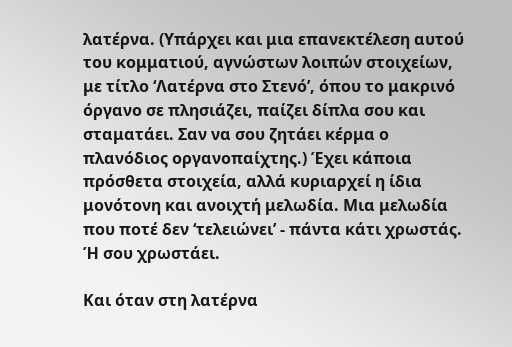λατέρνα. (Υπάρχει και μια επανεκτέλεση αυτού του κομματιού, αγνώστων λοιπών στοιχείων, με τίτλο ‘Λατέρνα στο Στενό’, όπου το μακρινό όργανο σε πλησιάζει, παίζει δίπλα σου και σταματάει. Σαν να σου ζητάει κέρμα ο πλανόδιος οργανοπαίχτης.) Έχει κάποια πρόσθετα στοιχεία, αλλά κυριαρχεί η ίδια μονότονη και ανοιχτή μελωδία. Μια μελωδία που ποτέ δεν ‘τελειώνει’ - πάντα κάτι χρωστάς. Ή σου χρωστάει.

Και όταν στη λατέρνα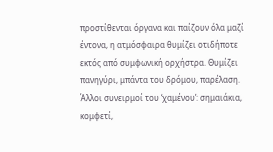προστίθενται όργανα και παίζουν όλα μαζί έντονα, η ατμόσφαιρα θυμίζει οτιδήποτε εκτός από συμφωνική ορχήστρα. Θυμίζει πανηγύρι, μπάντα του δρόμου, παρέλαση. Άλλοι συνειρμοί του ‘χαμένου’: σημαιάκια, κομφετί,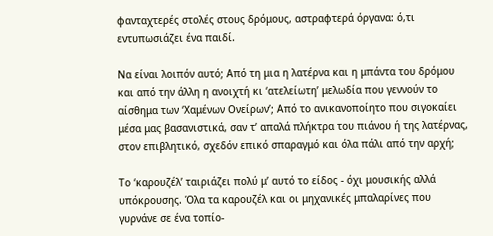φανταχτερές στολές στους δρόμους, αστραφτερά όργανα: ό,τι εντυπωσιάζει ένα παιδί.

Να είναι λοιπόν αυτό; Από τη μια η λατέρνα και η μπάντα του δρόμου και από την άλλη η ανοιχτή κι ‘ατελείωτη’ μελωδία που γεννούν το αίσθημα των ‘Χαμένων Ονείρων’; Από το ανικανοποίητο που σιγοκαίει μέσα μας βασανιστικά, σαν τ’ απαλά πλήκτρα του πιάνου ή της λατέρνας, στον επιβλητικό, σχεδόν επικό σπαραγμό και όλα πάλι από την αρχή;

Το ‘καρουζέλ’ ταιριάζει πολύ μ’ αυτό το είδος - όχι μουσικής αλλά υπόκρουσης. Όλα τα καρουζέλ και οι μηχανικές μπαλαρίνες που γυρνάνε σε ένα τοπίο-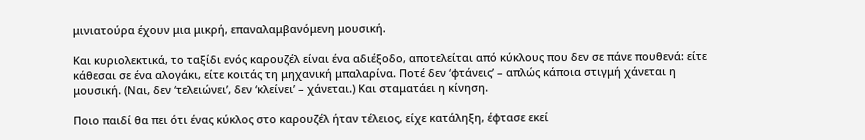μινιατούρα έχουν μια μικρή, επαναλαμβανόμενη μουσική.

Και κυριολεκτικά, το ταξίδι ενός καρουζέλ είναι ένα αδιέξοδο, αποτελείται από κύκλους που δεν σε πάνε πουθενά: είτε κάθεσαι σε ένα αλογάκι, είτε κοιτάς τη μηχανική μπαλαρίνα. Ποτέ δεν ‘φτάνεις’ – απλώς κάποια στιγμή χάνεται η μουσική. (Ναι, δεν ‘τελειώνει’, δεν ‘κλείνει’ – χάνεται.) Και σταματάει η κίνηση.

Ποιο παιδί θα πει ότι ένας κύκλος στο καρουζέλ ήταν τέλειος, είχε κατάληξη, έφτασε εκεί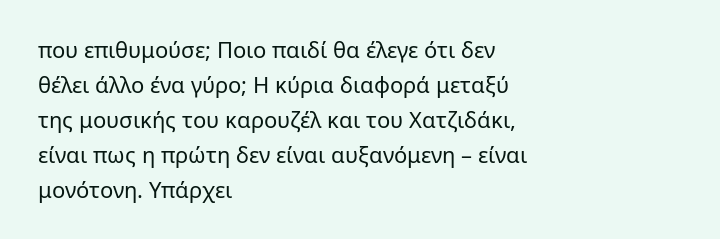που επιθυμούσε; Ποιο παιδί θα έλεγε ότι δεν θέλει άλλο ένα γύρο; Η κύρια διαφορά μεταξύ της μουσικής του καρουζέλ και του Χατζιδάκι, είναι πως η πρώτη δεν είναι αυξανόμενη – είναι μονότονη. Υπάρχει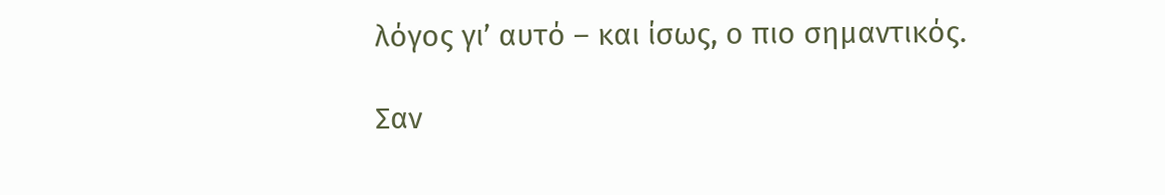λόγος γι’ αυτό – και ίσως, ο πιο σημαντικός.

Σαν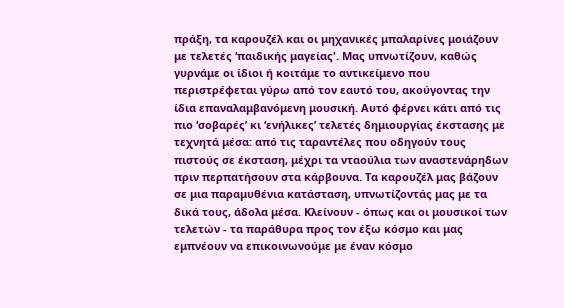πράξη, τα καρουζέλ και οι μηχανικές μπαλαρίνες μοιάζουν με τελετές ‘παιδικής μαγείας'. Μας υπνωτίζουν, καθώς γυρνάμε οι ίδιοι ή κοιτάμε το αντικείμενο που περιστρέφεται γύρω από τον εαυτό του, ακούγοντας την ίδια επαναλαμβανόμενη μουσική. Αυτό φέρνει κάτι από τις πιο ‘σοβαρές’ κι ‘ενήλικες’ τελετές δημιουργίας έκστασης με τεχνητά μέσα: από τις ταραντέλες που οδηγούν τους πιστούς σε έκσταση, μέχρι τα νταούλια των αναστενάρηδων πριν περπατήσουν στα κάρβουνα. Τα καρουζέλ μας βάζουν σε μια παραμυθένια κατάσταση, υπνωτίζοντάς μας με τα δικά τους, άδολα μέσα. Κλείνουν - όπως και οι μουσικοί των τελετών - τα παράθυρα προς τον έξω κόσμο και μας εμπνέουν να επικοινωνούμε με έναν κόσμο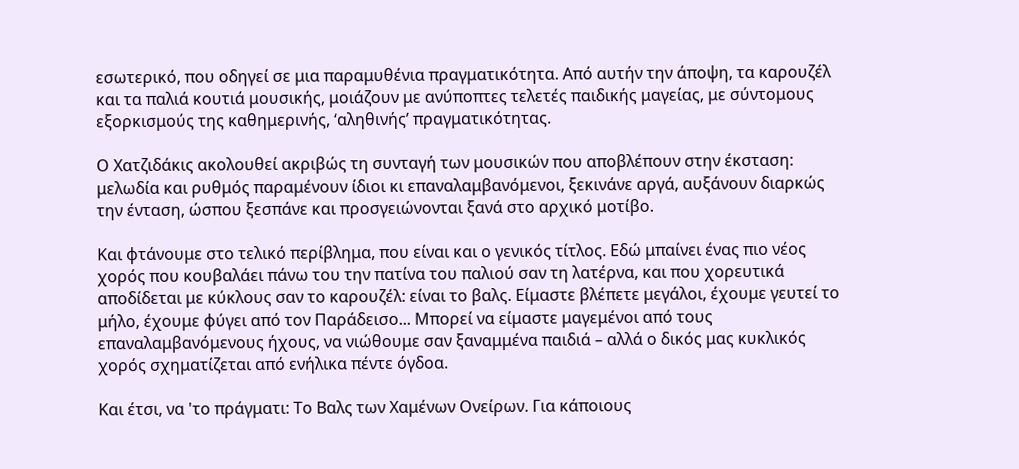εσωτερικό, που οδηγεί σε μια παραμυθένια πραγματικότητα. Από αυτήν την άποψη, τα καρουζέλ και τα παλιά κουτιά μουσικής, μοιάζουν με ανύποπτες τελετές παιδικής μαγείας, με σύντομους εξορκισμούς της καθημερινής, ‘αληθινής’ πραγματικότητας.

Ο Χατζιδάκις ακολουθεί ακριβώς τη συνταγή των μουσικών που αποβλέπουν στην έκσταση: μελωδία και ρυθμός παραμένουν ίδιοι κι επαναλαμβανόμενοι, ξεκινάνε αργά, αυξάνουν διαρκώς την ένταση, ώσπου ξεσπάνε και προσγειώνονται ξανά στο αρχικό μοτίβο.

Και φτάνουμε στο τελικό περίβλημα, που είναι και ο γενικός τίτλος. Εδώ μπαίνει ένας πιο νέος χορός που κουβαλάει πάνω του την πατίνα του παλιού σαν τη λατέρνα, και που χορευτικά αποδίδεται με κύκλους σαν το καρουζέλ: είναι το βαλς. Είμαστε βλέπετε μεγάλοι, έχουμε γευτεί το μήλο, έχουμε φύγει από τον Παράδεισο... Μπορεί να είμαστε μαγεμένοι από τους επαναλαμβανόμενους ήχους, να νιώθουμε σαν ξαναμμένα παιδιά – αλλά ο δικός μας κυκλικός χορός σχηματίζεται από ενήλικα πέντε όγδοα.

Και έτσι, να 'το πράγματι: Το Βαλς των Χαμένων Ονείρων. Για κάποιους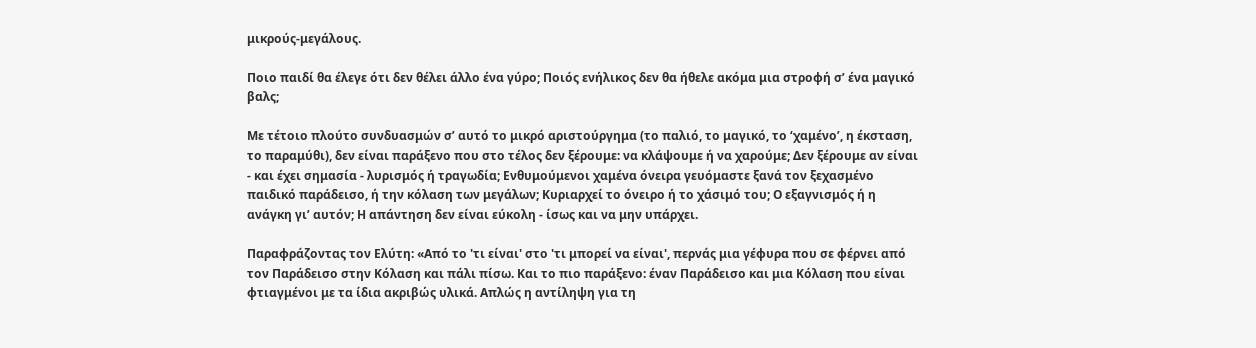μικρούς-μεγάλους.

Ποιο παιδί θα έλεγε ότι δεν θέλει άλλο ένα γύρο; Ποιός ενήλικος δεν θα ήθελε ακόμα μια στροφή σ’ ένα μαγικό βαλς;

Με τέτοιο πλούτο συνδυασμών σ’ αυτό το μικρό αριστούργημα (το παλιό, το μαγικό, το ‘χαμένο’, η έκσταση, το παραμύθι), δεν είναι παράξενο που στο τέλος δεν ξέρουμε: να κλάψουμε ή να χαρούμε; Δεν ξέρουμε αν είναι - και έχει σημασία - λυρισμός ή τραγωδία; Ενθυμούμενοι χαμένα όνειρα γευόμαστε ξανά τον ξεχασμένο παιδικό παράδεισο, ή την κόλαση των μεγάλων; Κυριαρχεί το όνειρο ή το χάσιμό του; Ο εξαγνισμός ή η ανάγκη γι’ αυτόν; Η απάντηση δεν είναι εύκολη - ίσως και να μην υπάρχει.

Παραφράζοντας τον Ελύτη: «Από το 'τι είναι' στο 'τι μπορεί να είναι', περνάς μια γέφυρα που σε φέρνει από τον Παράδεισο στην Κόλαση και πάλι πίσω. Και το πιο παράξενο: έναν Παράδεισο και μια Κόλαση που είναι φτιαγμένοι με τα ίδια ακριβώς υλικά. Απλώς η αντίληψη για τη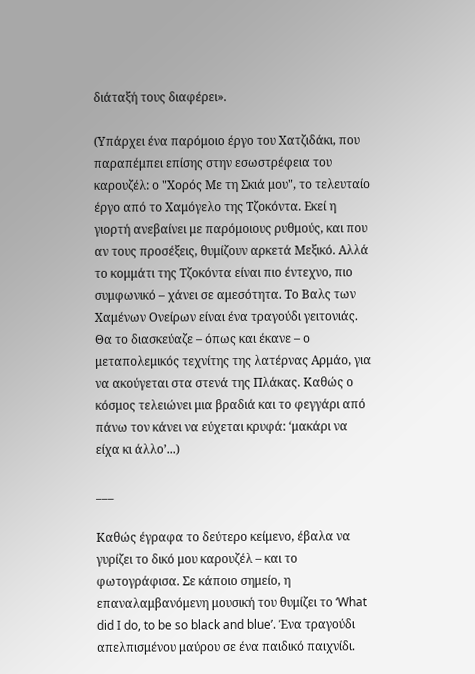διάταξή τους διαφέρει».

(Υπάρχει ένα παρόμοιο έργο του Χατζιδάκι, που παραπέμπει επίσης στην εσωστρέφεια του καρουζέλ: ο "Χορός Με τη Σκιά μου", το τελευταίο έργο από το Χαμόγελο της Τζοκόντα. Εκεί η γιορτή ανεβαίνει με παρόμοιους ρυθμούς, και που αν τους προσέξεις, θυμίζουν αρκετά Μεξικό. Αλλά το κομμάτι της Τζοκόντα είναι πιο έντεχνο, πιο συμφωνικό – χάνει σε αμεσότητα. Το Βαλς των Χαμένων Ονείρων είναι ένα τραγούδι γειτονιάς. Θα το διασκεύαζε – όπως και έκανε – ο μεταπολεμικός τεχνίτης της λατέρνας Αρμάο, για να ακούγεται στα στενά της Πλάκας. Καθώς ο κόσμος τελειώνει μια βραδιά και το φεγγάρι από πάνω τον κάνει να εύχεται κρυφά: ‘μακάρι να είχα κι άλλο’...)

___

Καθώς έγραφα το δεύτερο κείμενο, έβαλα να γυρίζει το δικό μου καρουζέλ – και το φωτογράφισα. Σε κάποιο σημείο, η επαναλαμβανόμενη μουσική του θυμίζει το ‘What did I do, to be so black and blue’. Ένα τραγούδι απελπισμένου μαύρου σε ένα παιδικό παιχνίδι.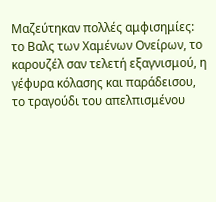Μαζεύτηκαν πολλές αμφισημίες: το Βαλς των Χαμένων Ονείρων, το καρουζέλ σαν τελετή εξαγνισμού, η γέφυρα κόλασης και παράδεισου, το τραγούδι του απελπισμένου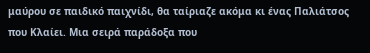μαύρου σε παιδικό παιχνίδι, θα ταίριαζε ακόμα κι ένας Παλιάτσος που Κλαίει. Μια σειρά παράδοξα που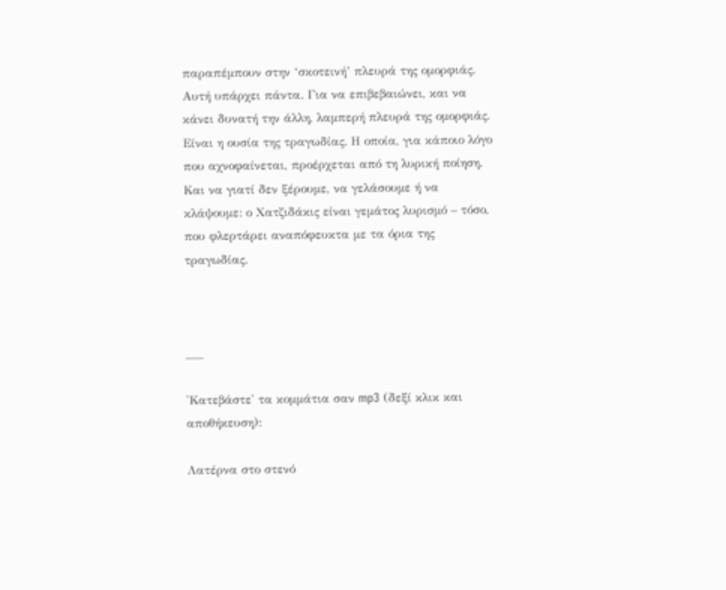παραπέμπουν στην ‘σκοτεινή’ πλευρά της ομορφιάς. Αυτή υπάρχει πάντα. Για να επιβεβαιώνει, και να κάνει δυνατή την άλλη, λαμπερή πλευρά της ομορφιάς. Είναι η ουσία της τραγωδίας. Η οποία, για κάποιο λόγο που αχνοφαίνεται, προέρχεται από τη λυρική ποίηση. Και να γιατί δεν ξέρουμε, να γελάσουμε ή να κλάψουμε: ο Χατζιδάκις είναι γεμάτος λυρισμό – τόσο, που φλερτάρει αναπόφευκτα με τα όρια της τραγωδίας.



___

'Κατεβάστε' τα κομμάτια σαν mp3 (δεξί κλικ και αποθήκευση):

Λατέρνα στο στενό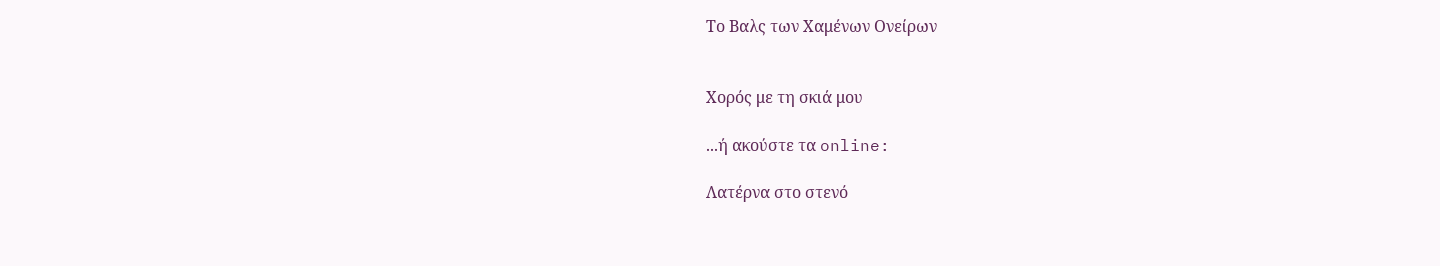Το Βαλς των Χαμένων Ονείρων


Χορός με τη σκιά μου

...ή ακούστε τα online:

Λατέρνα στο στενό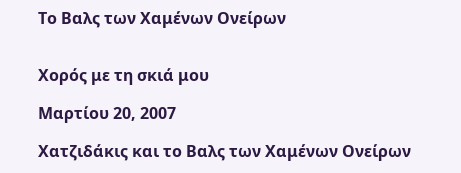Το Βαλς των Χαμένων Ονείρων


Χορός με τη σκιά μου

Μαρτίου 20, 2007

Χατζιδάκις και το Βαλς των Χαμένων Ονείρων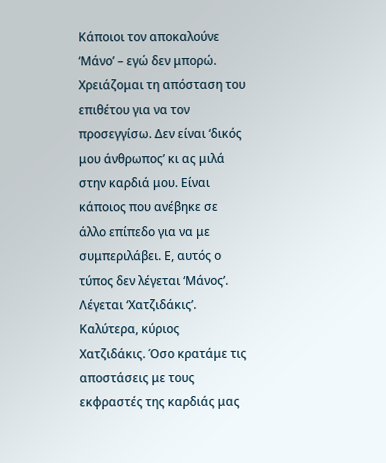Κάποιοι τον αποκαλούνε ‘Μάνο’ – εγώ δεν μπορώ. Χρειάζομαι τη απόσταση του επιθέτου για να τον προσεγγίσω. Δεν είναι ‘δικός μου άνθρωπος’ κι ας μιλά στην καρδιά μου. Είναι κάποιος που ανέβηκε σε άλλο επίπεδο για να με συμπεριλάβει. Ε, αυτός ο τύπος δεν λέγεται ‘Μάνος’. Λέγεται ‘Χατζιδάκις’. Καλύτερα, κύριος Χατζιδάκις. Όσο κρατάμε τις αποστάσεις με τους εκφραστές της καρδιάς μας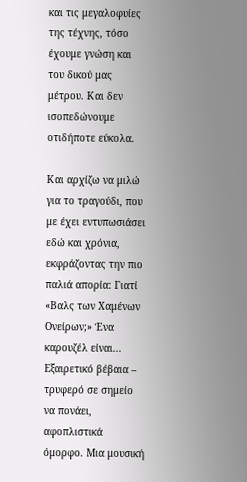και τις μεγαλοφυίες της τέχνης, τόσο έχουμε γνώση και του δικού μας μέτρου. Και δεν ισοπεδώνουμε οτιδήποτε εύκολα.

Και αρχίζω να μιλώ για το τραγούδι, που με έχει εντυπωσιάσει εδώ και χρόνια, εκφράζοντας την πιο παλιά απορία: Γιατί «Βαλς των Χαμένων Ονείρων;» Ένα καρουζέλ είναι... Εξαιρετικό βέβαια – τρυφερό σε σημείο να πονάει, αφοπλιστικά όμορφο. Μια μουσική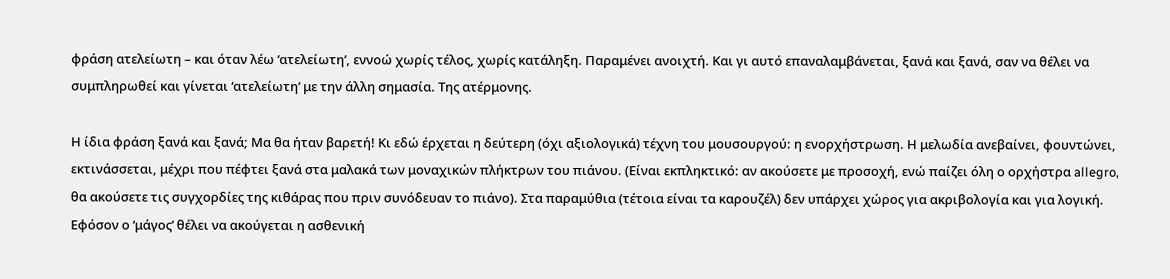φράση ατελείωτη – και όταν λέω ‘ατελείωτη’, εννοώ χωρίς τέλος, χωρίς κατάληξη. Παραμένει ανοιχτή. Και γι αυτό επαναλαμβάνεται, ξανά και ξανά, σαν να θέλει να συμπληρωθεί και γίνεται ‘ατελείωτη’ με την άλλη σημασία. Της ατέρμονης.

Η ίδια φράση ξανά και ξανά; Μα θα ήταν βαρετή! Κι εδώ έρχεται η δεύτερη (όχι αξιολογικά) τέχνη του μουσουργού: η ενορχήστρωση. Η μελωδία ανεβαίνει, φουντώνει, εκτινάσσεται, μέχρι που πέφτει ξανά στα μαλακά των μοναχικών πλήκτρων του πιάνου. (Είναι εκπληκτικό: αν ακούσετε με προσοχή, ενώ παίζει όλη ο ορχήστρα allegro, θα ακούσετε τις συγχορδίες της κιθάρας που πριν συνόδευαν το πιάνο). Στα παραμύθια (τέτοια είναι τα καρουζέλ) δεν υπάρχει χώρος για ακριβολογία και για λογική. Εφόσον ο ‘μάγος’ θέλει να ακούγεται η ασθενική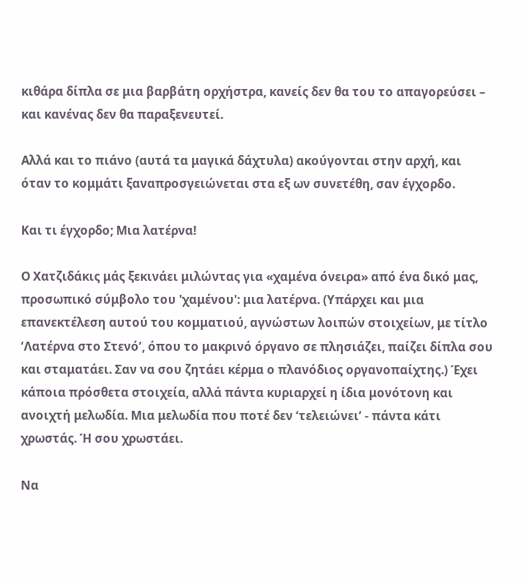κιθάρα δίπλα σε μια βαρβάτη ορχήστρα, κανείς δεν θα του το απαγορεύσει – και κανένας δεν θα παραξενευτεί.

Αλλά και το πιάνο (αυτά τα μαγικά δάχτυλα) ακούγονται στην αρχή, και όταν το κομμάτι ξαναπροσγειώνεται στα εξ ων συνετέθη, σαν έγχορδο.

Και τι έγχορδο; Μια λατέρνα!

Ο Χατζιδάκις μάς ξεκινάει μιλώντας για «χαμένα όνειρα» από ένα δικό μας, προσωπικό σύμβολο του 'χαμένου': μια λατέρνα. (Υπάρχει και μια επανεκτέλεση αυτού του κομματιού, αγνώστων λοιπών στοιχείων, με τίτλο ‘Λατέρνα στο Στενό’, όπου το μακρινό όργανο σε πλησιάζει, παίζει δίπλα σου και σταματάει. Σαν να σου ζητάει κέρμα ο πλανόδιος οργανοπαίχτης.) Έχει κάποια πρόσθετα στοιχεία, αλλά πάντα κυριαρχεί η ίδια μονότονη και ανοιχτή μελωδία. Μια μελωδία που ποτέ δεν ‘τελειώνει’ - πάντα κάτι χρωστάς. Ή σου χρωστάει.

Να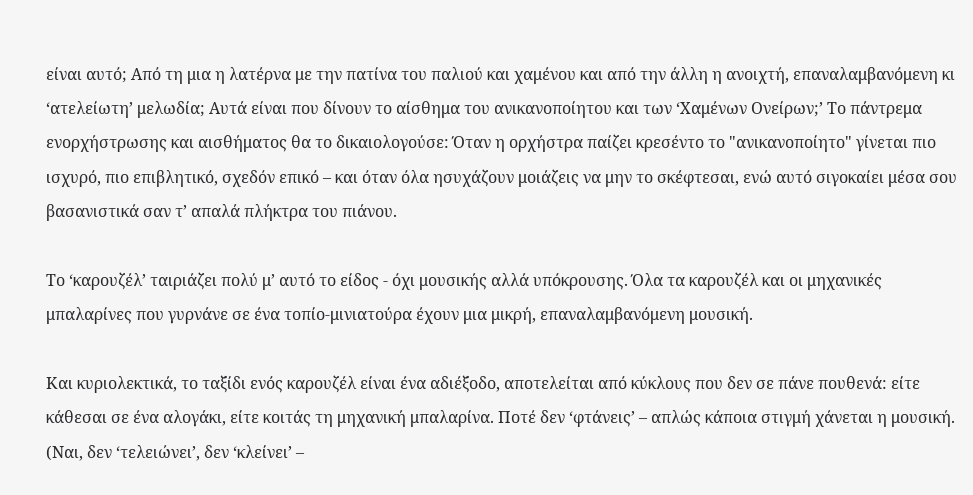είναι αυτό; Από τη μια η λατέρνα με την πατίνα του παλιού και χαμένου και από την άλλη η ανοιχτή, επαναλαμβανόμενη κι ‘ατελείωτη’ μελωδία; Αυτά είναι που δίνουν το αίσθημα του ανικανοποίητου και των ‘Χαμένων Ονείρων;’ Το πάντρεμα ενορχήστρωσης και αισθήματος θα το δικαιολογούσε: Όταν η ορχήστρα παίζει κρεσέντο το "ανικανοποίητο" γίνεται πιο ισχυρό, πιο επιβλητικό, σχεδόν επικό – και όταν όλα ησυχάζουν μοιάζεις να μην το σκέφτεσαι, ενώ αυτό σιγοκαίει μέσα σου βασανιστικά σαν τ’ απαλά πλήκτρα του πιάνου.

Το ‘καρουζέλ’ ταιριάζει πολύ μ’ αυτό το είδος - όχι μουσικής αλλά υπόκρουσης. Όλα τα καρουζέλ και οι μηχανικές μπαλαρίνες που γυρνάνε σε ένα τοπίο-μινιατούρα έχουν μια μικρή, επαναλαμβανόμενη μουσική.

Και κυριολεκτικά, το ταξίδι ενός καρουζέλ είναι ένα αδιέξοδο, αποτελείται από κύκλους που δεν σε πάνε πουθενά: είτε κάθεσαι σε ένα αλογάκι, είτε κοιτάς τη μηχανική μπαλαρίνα. Ποτέ δεν ‘φτάνεις’ – απλώς κάποια στιγμή χάνεται η μουσική. (Ναι, δεν ‘τελειώνει’, δεν ‘κλείνει’ –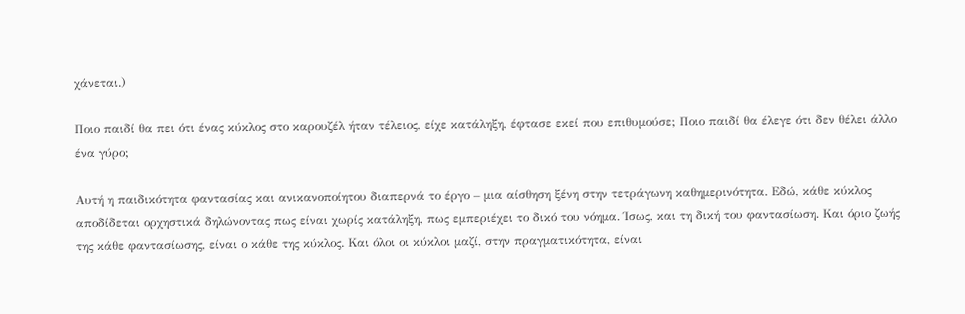χάνεται.)

Ποιο παιδί θα πει ότι ένας κύκλος στο καρουζέλ ήταν τέλειος, είχε κατάληξη, έφτασε εκεί που επιθυμούσε; Ποιο παιδί θα έλεγε ότι δεν θέλει άλλο ένα γύρο;

Αυτή η παιδικότητα φαντασίας και ανικανοποίητου διαπερνά το έργο – μια αίσθηση ξένη στην τετράγωνη καθημερινότητα. Εδώ, κάθε κύκλος αποδίδεται ορχηστικά δηλώνοντας πως είναι χωρίς κατάληξη, πως εμπεριέχει το δικό του νόημα. Ίσως, και τη δική του φαντασίωση. Και όριο ζωής της κάθε φαντασίωσης, είναι ο κάθε της κύκλος. Και όλοι οι κύκλοι μαζί, στην πραγματικότητα, είναι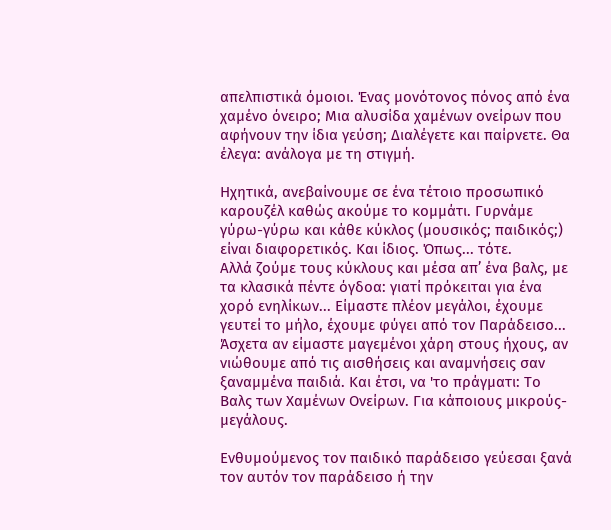απελπιστικά όμοιοι. Ένας μονότονος πόνος από ένα χαμένο όνειρο; Μια αλυσίδα χαμένων ονείρων που αφήνουν την ίδια γεύση; Διαλέγετε και παίρνετε. Θα έλεγα: ανάλογα με τη στιγμή.

Ηχητικά, ανεβαίνουμε σε ένα τέτοιο προσωπικό καρουζέλ καθώς ακούμε το κομμάτι. Γυρνάμε γύρω-γύρω και κάθε κύκλος (μουσικός; παιδικός;) είναι διαφορετικός. Και ίδιος. Όπως... τότε.
Αλλά ζούμε τους κύκλους και μέσα απ’ ένα βαλς, με τα κλασικά πέντε όγδοα: γιατί πρόκειται για ένα χορό ενηλίκων... Είμαστε πλέον μεγάλοι, έχουμε γευτεί το μήλο, έχουμε φύγει από τον Παράδεισο... Άσχετα αν είμαστε μαγεμένοι χάρη στους ήχους, αν νιώθουμε από τις αισθήσεις και αναμνήσεις σαν ξαναμμένα παιδιά. Και έτσι, να 'το πράγματι: Το Βαλς των Χαμένων Ονείρων. Για κάποιους μικρούς-μεγάλους.

Ενθυμούμενος τον παιδικό παράδεισο γεύεσαι ξανά τον αυτόν τον παράδεισο ή την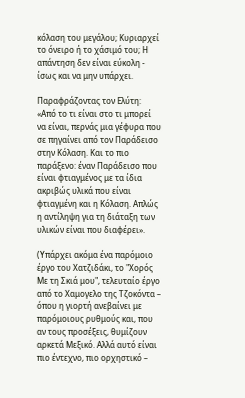κόλαση του μεγάλου; Κυριαρχεί το όνειρο ή το χάσιμό του; Η απάντηση δεν είναι εύκολη - ίσως και να μην υπάρχει.

Παραφράζοντας τον Ελύτη: «Από το τι είναι στο τι μπορεί να είναι, περνάς μια γέφυρα που σε πηγαίνει από τον Παράδεισο στην Κόλαση. Και το πιο παράξενο: έναν Παράδεισο που είναι φτιαγμένος με τα ίδια ακριβώς υλικά που είναι φτιαγμένη και η Κόλαση. Απλώς η αντίληψη για τη διάταξη των υλικών είναι που διαφέρει».

(Υπάρχει ακόμα ένα παρόμοιο έργο του Χατζιδάκι, το "Χορός Με τη Σκιά μου", τελευταίο έργο από το Χαμογελο της Τζοκόντα – όπου η γιορτή ανεβαίνει με παρόμοιους ρυθμούς και, που αν τους προσέξεις, θυμίζουν αρκετά Μεξικό. Αλλά αυτό είναι πιο έντεχνο, πιο ορχηστικό –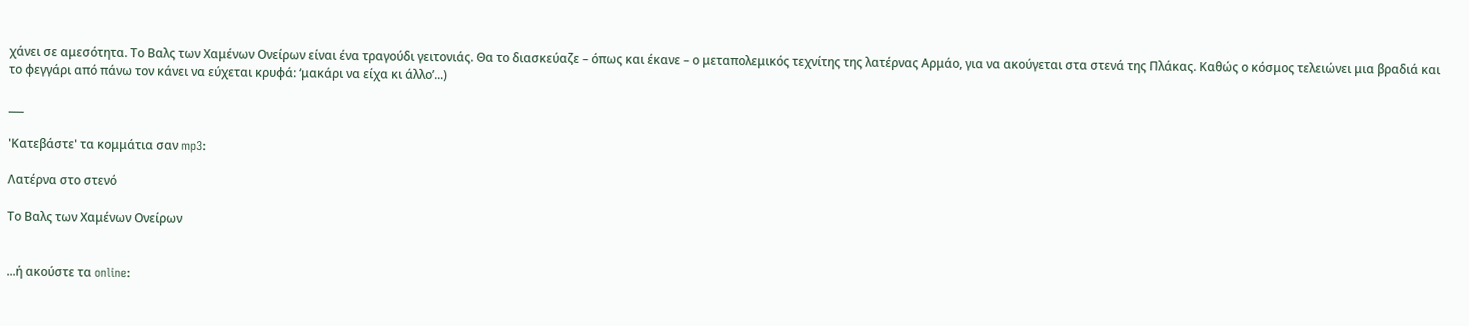χάνει σε αμεσότητα. Το Βαλς των Χαμένων Ονείρων είναι ένα τραγούδι γειτονιάς. Θα το διασκεύαζε – όπως και έκανε – ο μεταπολεμικός τεχνίτης της λατέρνας Αρμάο, για να ακούγεται στα στενά της Πλάκας. Καθώς ο κόσμος τελειώνει μια βραδιά και το φεγγάρι από πάνω τον κάνει να εύχεται κρυφά: ‘μακάρι να είχα κι άλλο’...)

___

'Κατεβάστε' τα κομμάτια σαν mp3:

Λατέρνα στο στενό

Το Βαλς των Χαμένων Ονείρων


...ή ακούστε τα online: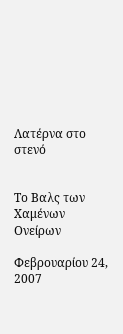Λατέρνα στο στενό


Το Βαλς των Χαμένων Ονείρων

Φεβρουαρίου 24, 2007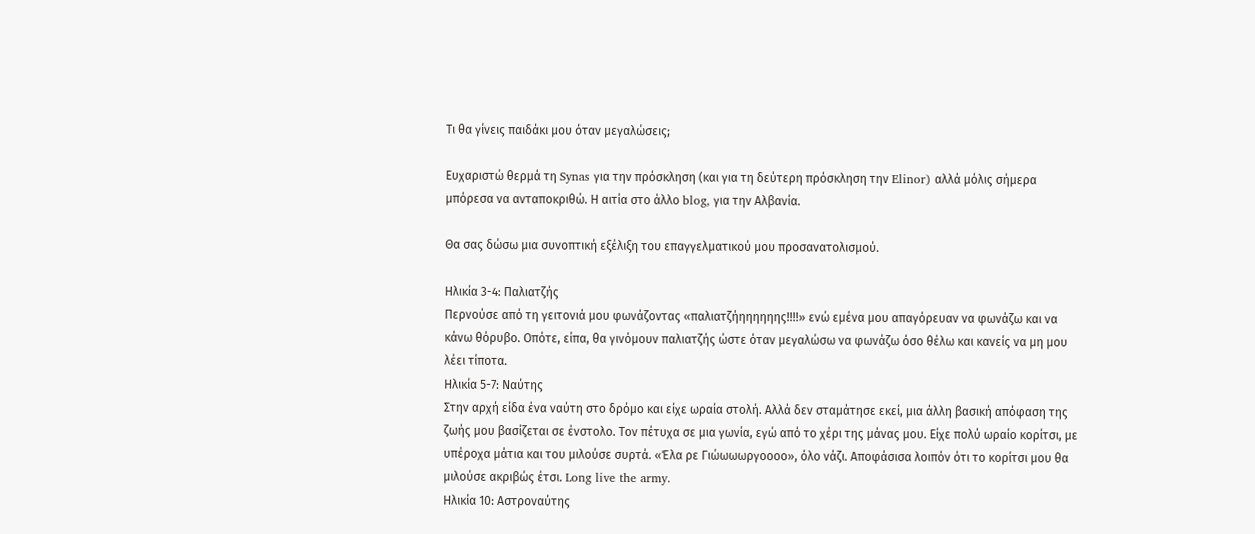Τι θα γίνεις παιδάκι μου όταν μεγαλώσεις;

Ευχαριστώ θερμά τη Synas για την πρόσκληση (και για τη δεύτερη πρόσκληση την Elinor) αλλά μόλις σήμερα μπόρεσα να ανταποκριθώ. Η αιτία στο άλλο blog, για την Αλβανία.

Θα σας δώσω μια συνοπτική εξέλιξη του επαγγελματικού μου προσανατολισμού.

Ηλικία 3-4: Παλιατζής
Περνούσε από τη γειτονιά μου φωνάζοντας «παλιατζήηηηηηης!!!!» ενώ εμένα μου απαγόρευαν να φωνάζω και να κάνω θόρυβο. Οπότε, είπα, θα γινόμουν παλιατζής ώστε όταν μεγαλώσω να φωνάζω όσο θέλω και κανείς να μη μου λέει τίποτα.
Ηλικία 5-7: Ναύτης
Στην αρχή είδα ένα ναύτη στο δρόμο και είχε ωραία στολή. Αλλά δεν σταμάτησε εκεί, μια άλλη βασική απόφαση της ζωής μου βασίζεται σε ένστολο. Τον πέτυχα σε μια γωνία, εγώ από το χέρι της μάνας μου. Είχε πολύ ωραίο κορίτσι, με υπέροχα μάτια και του μιλούσε συρτά. «Έλα ρε Γιώωωωργοοοο», όλο νάζι. Αποφάσισα λοιπόν ότι το κορίτσι μου θα μιλούσε ακριβώς έτσι. Long live the army.
Ηλικία 10: Αστροναύτης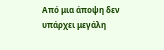Από μια άποψη δεν υπάρχει μεγάλη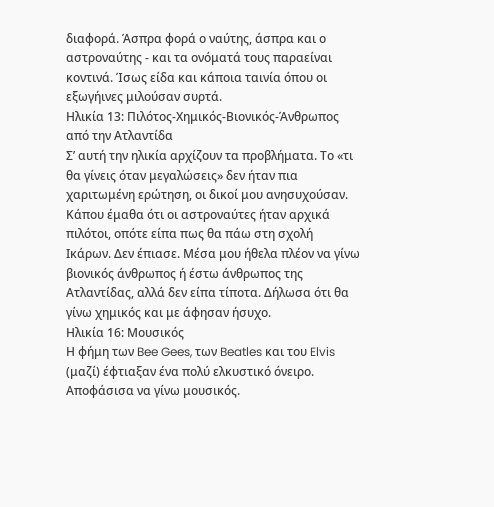διαφορά. Άσπρα φορά ο ναύτης, άσπρα και ο αστροναύτης - και τα ονόματά τους παραείναι κοντινά. Ίσως είδα και κάποια ταινία όπου οι εξωγήινες μιλούσαν συρτά.
Ηλικία 13: Πιλότος-Χημικός-Βιονικός-Άνθρωπος από την Ατλαντίδα
Σ’ αυτή την ηλικία αρχίζουν τα προβλήματα. Το «τι θα γίνεις όταν μεγαλώσεις» δεν ήταν πια χαριτωμένη ερώτηση, οι δικοί μου ανησυχούσαν. Κάπου έμαθα ότι οι αστροναύτες ήταν αρχικά πιλότοι, οπότε είπα πως θα πάω στη σχολή Ικάρων. Δεν έπιασε. Μέσα μου ήθελα πλέον να γίνω βιονικός άνθρωπος ή έστω άνθρωπος της Ατλαντίδας, αλλά δεν είπα τίποτα. Δήλωσα ότι θα γίνω χημικός και με άφησαν ήσυχο.
Ηλικία 16: Μουσικός
Η φήμη των Bee Gees, των Beatles και του Elvis (μαζί) έφτιαξαν ένα πολύ ελκυστικό όνειρο. Αποφάσισα να γίνω μουσικός.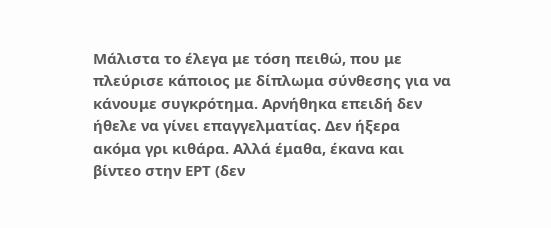Μάλιστα το έλεγα με τόση πειθώ, που με πλεύρισε κάποιος με δίπλωμα σύνθεσης για να κάνουμε συγκρότημα. Αρνήθηκα επειδή δεν ήθελε να γίνει επαγγελματίας. Δεν ήξερα ακόμα γρι κιθάρα. Αλλά έμαθα, έκανα και βίντεο στην ΕΡΤ (δεν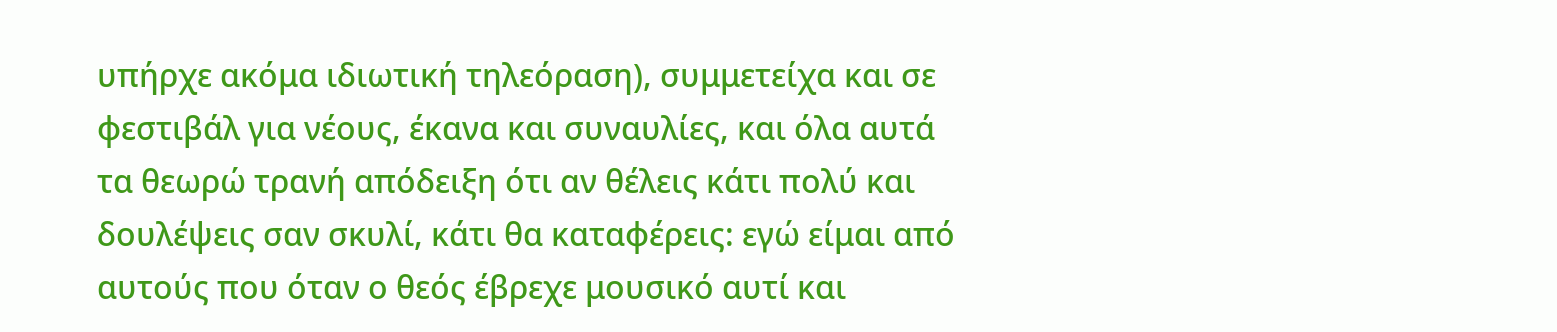υπήρχε ακόμα ιδιωτική τηλεόραση), συμμετείχα και σε φεστιβάλ για νέους, έκανα και συναυλίες, και όλα αυτά τα θεωρώ τρανή απόδειξη ότι αν θέλεις κάτι πολύ και δουλέψεις σαν σκυλί, κάτι θα καταφέρεις: εγώ είμαι από αυτούς που όταν ο θεός έβρεχε μουσικό αυτί και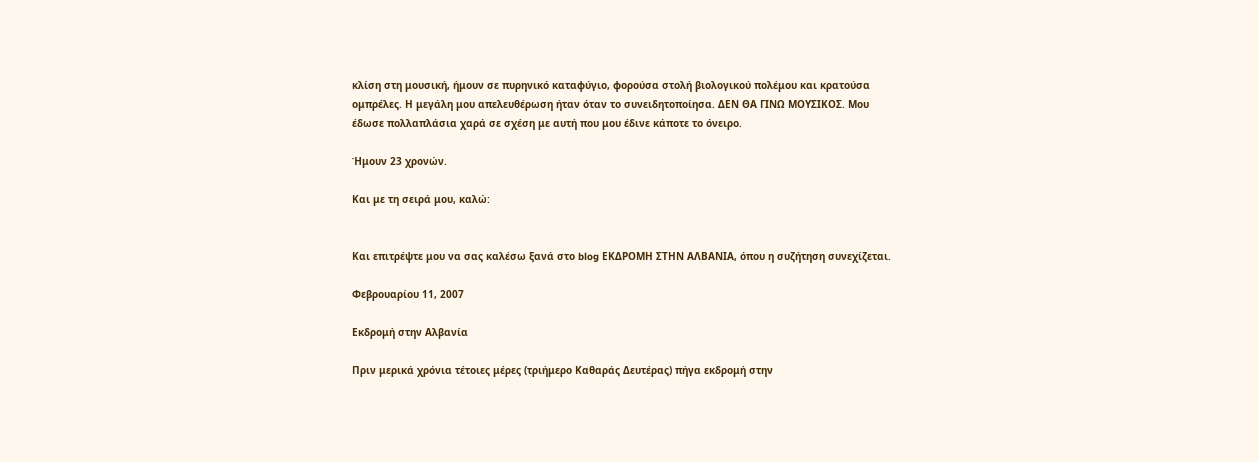κλίση στη μουσική, ήμουν σε πυρηνικό καταφύγιο, φορούσα στολή βιολογικού πολέμου και κρατούσα ομπρέλες. Η μεγάλη μου απελευθέρωση ήταν όταν το συνειδητοποίησα. ΔΕΝ ΘΑ ΓΙΝΩ ΜΟΥΣΙΚΟΣ. Μου έδωσε πολλαπλάσια χαρά σε σχέση με αυτή που μου έδινε κάποτε το όνειρο.

Ήμουν 23 χρονών.

Και με τη σειρά μου, καλώ:


Και επιτρέψτε μου να σας καλέσω ξανά στο blog ΕΚΔΡΟΜΗ ΣΤΗΝ ΑΛΒΑΝΙΑ, όπου η συζήτηση συνεχίζεται.

Φεβρουαρίου 11, 2007

Εκδρομή στην Αλβανία

Πριν μερικά χρόνια τέτοιες μέρες (τριήμερο Καθαράς Δευτέρας) πήγα εκδρομή στην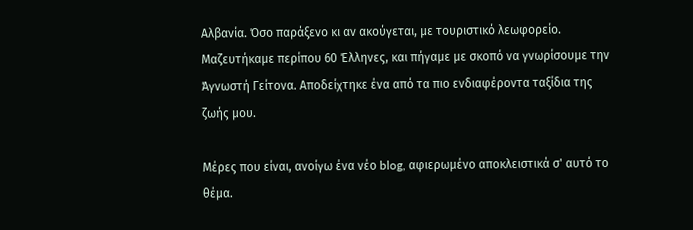Αλβανία. Όσο παράξενο κι αν ακούγεται, με τουριστικό λεωφορείο. Μαζευτήκαμε περίπου 60 Έλληνες, και πήγαμε με σκοπό να γνωρίσουμε την Άγνωστή Γείτονα. Αποδείχτηκε ένα από τα πιο ενδιαφέροντα ταξίδια της ζωής μου.

Μέρες που είναι, ανοίγω ένα νέο blog, αφιερωμένο αποκλειστικά σ' αυτό το θέμα.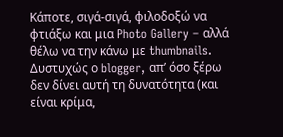Κάποτε, σιγά-σιγά, φιλοδοξώ να φτιάξω και μια Photo Gallery – αλλά θέλω να την κάνω με thumbnails. Δυστυχώς ο blogger, απ’ όσο ξέρω δεν δίνει αυτή τη δυνατότητα (και είναι κρίμα,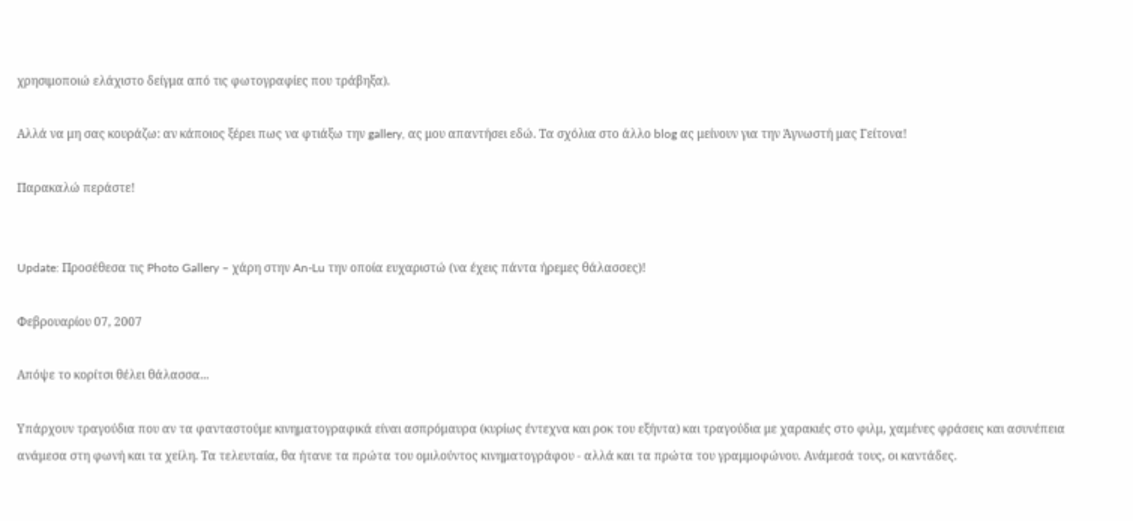χρησιμοποιώ ελάχιστο δείγμα από τις φωτογραφίες που τράβηξα).

Αλλά να μη σας κουράζω: αν κάποιος ξέρει πως να φτιάξω την gallery, ας μου απαντήσει εδώ. Τα σχόλια στο άλλο blog ας μείνουν για την Άγνωστή μας Γείτονα!

Παρακαλώ περάστε!


Update: Προσέθεσα τις Photo Gallery – χάρη στην An-Lu την οποία ευχαριστώ (να έχεις πάντα ήρεμες θάλασσες)!

Φεβρουαρίου 07, 2007

Απόψε το κορίτσι θέλει θάλασσα...

Υπάρχουν τραγούδια που αν τα φανταστούμε κινηματογραφικά είναι ασπρόμαυρα (κυρίως έντεχνα και ροκ του εξήντα) και τραγούδια με χαρακιές στο φιλμ, χαμένες φράσεις και ασυνέπεια ανάμεσα στη φωνή και τα χείλη. Τα τελευταία, θα ήτανε τα πρώτα του ομιλούντος κινηματογράφου - αλλά και τα πρώτα του γραμμοφώνου. Ανάμεσά τους, οι καντάδες.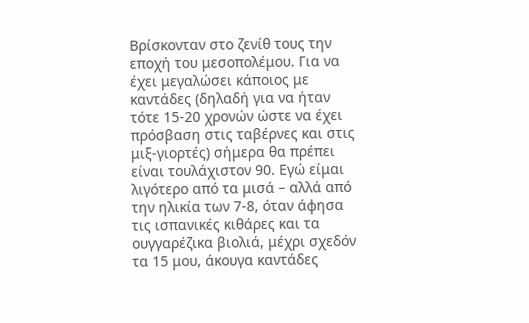Βρίσκονταν στο ζενίθ τους την εποχή του μεσοπολέμου. Για να έχει μεγαλώσει κάποιος με καντάδες (δηλαδή για να ήταν τότε 15-20 χρονών ώστε να έχει πρόσβαση στις ταβέρνες και στις μιξ-γιορτές) σήμερα θα πρέπει είναι τουλάχιστον 90. Εγώ είμαι λιγότερο από τα μισά – αλλά από την ηλικία των 7-8, όταν άφησα τις ισπανικές κιθάρες και τα ουγγαρέζικα βιολιά, μέχρι σχεδόν τα 15 μου, άκουγα καντάδες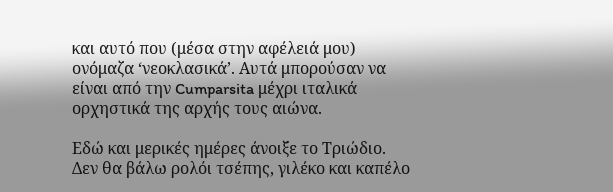και αυτό που (μέσα στην αφέλειά μου) ονόμαζα ‘νεοκλασικά’. Αυτά μπορούσαν να είναι από την Cumparsita μέχρι ιταλικά ορχηστικά της αρχής τους αιώνα.

Εδώ και μερικές ημέρες άνοιξε το Τριώδιο. Δεν θα βάλω ρολόι τσέπης, γιλέκο και καπέλο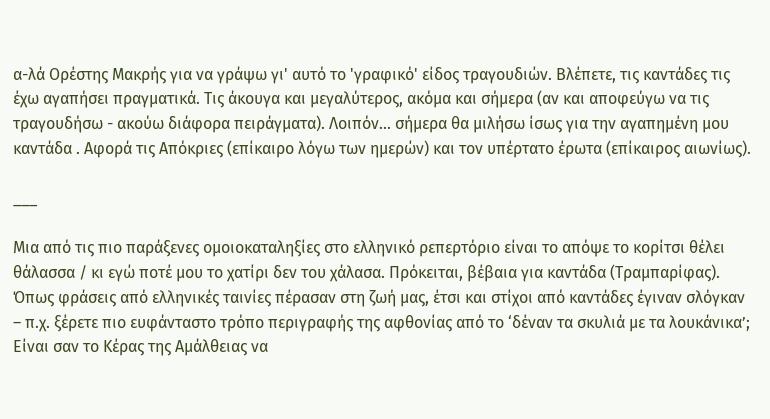α-λά Ορέστης Μακρής για να γράψω γι' αυτό το 'γραφικό' είδος τραγουδιών. Βλέπετε, τις καντάδες τις έχω αγαπήσει πραγματικά. Τις άκουγα και μεγαλύτερος, ακόμα και σήμερα (αν και αποφεύγω να τις τραγουδήσω - ακούω διάφορα πειράγματα). Λοιπόν... σήμερα θα μιλήσω ίσως για την αγαπημένη μου καντάδα . Αφορά τις Απόκριες (επίκαιρο λόγω των ημερών) και τον υπέρτατο έρωτα (επίκαιρος αιωνίως).

___

Μια από τις πιο παράξενες ομοιοκαταληξίες στο ελληνικό ρεπερτόριο είναι το απόψε το κορίτσι θέλει θάλασσα / κι εγώ ποτέ μου το χατίρι δεν του χάλασα. Πρόκειται, βέβαια για καντάδα (Τραμπαρίφας). Όπως φράσεις από ελληνικές ταινίες πέρασαν στη ζωή μας, έτσι και στίχοι από καντάδες έγιναν σλόγκαν – π.χ. ξέρετε πιο ευφάνταστο τρόπο περιγραφής της αφθονίας από το ‘δέναν τα σκυλιά με τα λουκάνικα’; Είναι σαν το Κέρας της Αμάλθειας να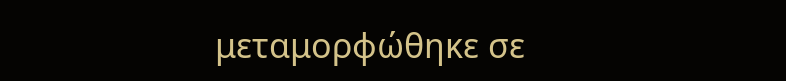μεταμορφώθηκε σε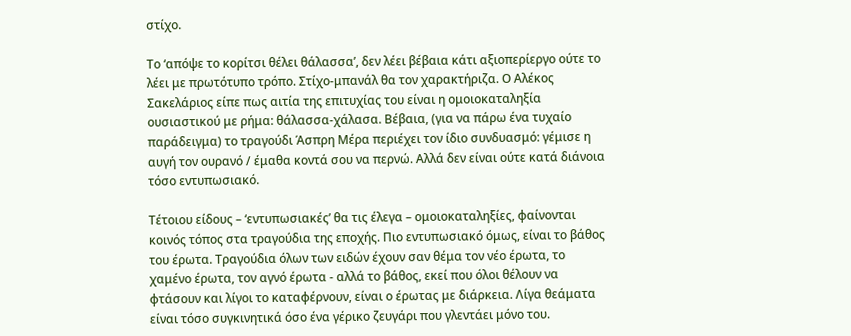στίχο.

Το ‘απόψε το κορίτσι θέλει θάλασσα’, δεν λέει βέβαια κάτι αξιοπερίεργο ούτε το λέει με πρωτότυπο τρόπο. Στίχο-μπανάλ θα τον χαρακτήριζα. Ο Αλέκος Σακελάριος είπε πως αιτία της επιτυχίας του είναι η ομοιοκαταληξία ουσιαστικού με ρήμα: θάλασσα-χάλασα. Βέβαια, (για να πάρω ένα τυχαίο παράδειγμα) το τραγούδι Άσπρη Μέρα περιέχει τον ίδιο συνδυασμό: γέμισε η αυγή τον ουρανό / έμαθα κοντά σου να περνώ. Αλλά δεν είναι ούτε κατά διάνοια τόσο εντυπωσιακό.

Τέτοιου είδους – ‘εντυπωσιακές’ θα τις έλεγα – ομοιοκαταληξίες, φαίνονται κοινός τόπος στα τραγούδια της εποχής. Πιο εντυπωσιακό όμως, είναι το βάθος του έρωτα. Τραγούδια όλων των ειδών έχουν σαν θέμα τον νέο έρωτα, το χαμένο έρωτα, τον αγνό έρωτα - αλλά το βάθος, εκεί που όλοι θέλουν να φτάσουν και λίγοι το καταφέρνουν, είναι ο έρωτας με διάρκεια. Λίγα θεάματα είναι τόσο συγκινητικά όσο ένα γέρικο ζευγάρι που γλεντάει μόνο του.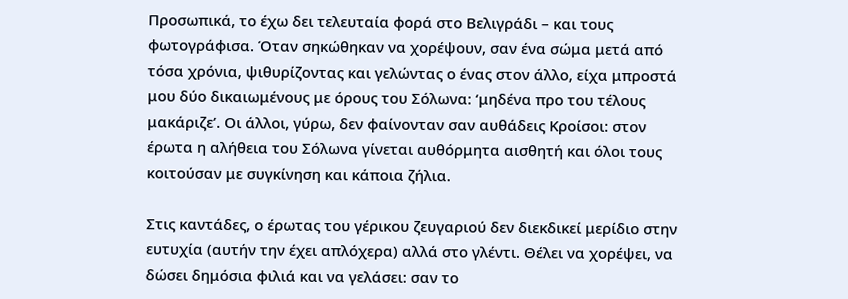Προσωπικά, το έχω δει τελευταία φορά στο Βελιγράδι – και τους φωτογράφισα. Όταν σηκώθηκαν να χορέψουν, σαν ένα σώμα μετά από τόσα χρόνια, ψιθυρίζοντας και γελώντας ο ένας στον άλλο, είχα μπροστά μου δύο δικαιωμένους με όρους του Σόλωνα: ‘μηδένα προ του τέλους μακάριζε’. Οι άλλοι, γύρω, δεν φαίνονταν σαν αυθάδεις Κροίσοι: στον έρωτα η αλήθεια του Σόλωνα γίνεται αυθόρμητα αισθητή και όλοι τους κοιτούσαν με συγκίνηση και κάποια ζήλια.

Στις καντάδες, ο έρωτας του γέρικου ζευγαριού δεν διεκδικεί μερίδιο στην ευτυχία (αυτήν την έχει απλόχερα) αλλά στο γλέντι. Θέλει να χορέψει, να δώσει δημόσια φιλιά και να γελάσει: σαν το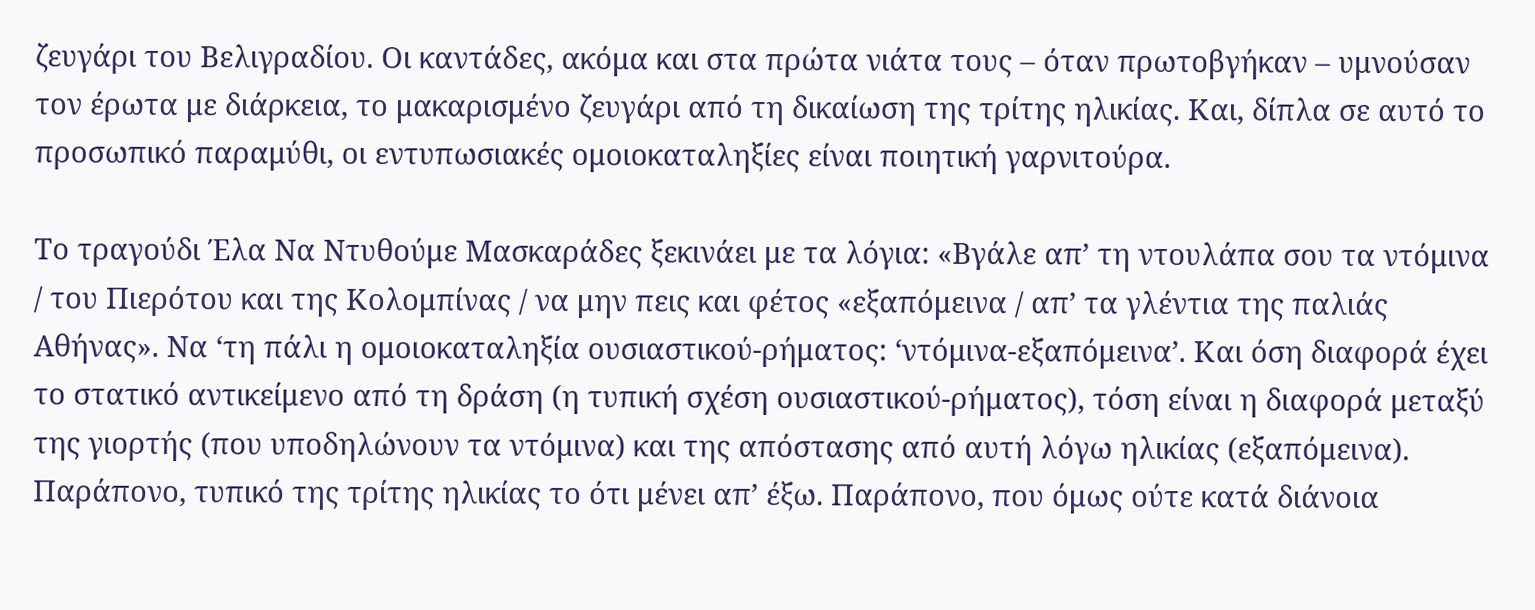ζευγάρι του Βελιγραδίου. Οι καντάδες, ακόμα και στα πρώτα νιάτα τους – όταν πρωτοβγήκαν – υμνούσαν τον έρωτα με διάρκεια, το μακαρισμένο ζευγάρι από τη δικαίωση της τρίτης ηλικίας. Και, δίπλα σε αυτό το προσωπικό παραμύθι, οι εντυπωσιακές ομοιοκαταληξίες είναι ποιητική γαρνιτούρα.

Το τραγούδι Έλα Να Ντυθούμε Μασκαράδες ξεκινάει με τα λόγια: «Βγάλε απ’ τη ντουλάπα σου τα ντόμινα / του Πιερότου και της Κολομπίνας / να μην πεις και φέτος «εξαπόμεινα / απ’ τα γλέντια της παλιάς Αθήνας». Να ‘τη πάλι η ομοιοκαταληξία ουσιαστικού-ρήματος: ‘ντόμινα-εξαπόμεινα’. Και όση διαφορά έχει το στατικό αντικείμενο από τη δράση (η τυπική σχέση ουσιαστικού-ρήματος), τόση είναι η διαφορά μεταξύ της γιορτής (που υποδηλώνουν τα ντόμινα) και της απόστασης από αυτή λόγω ηλικίας (εξαπόμεινα). Παράπονο, τυπικό της τρίτης ηλικίας το ότι μένει απ’ έξω. Παράπονο, που όμως ούτε κατά διάνοια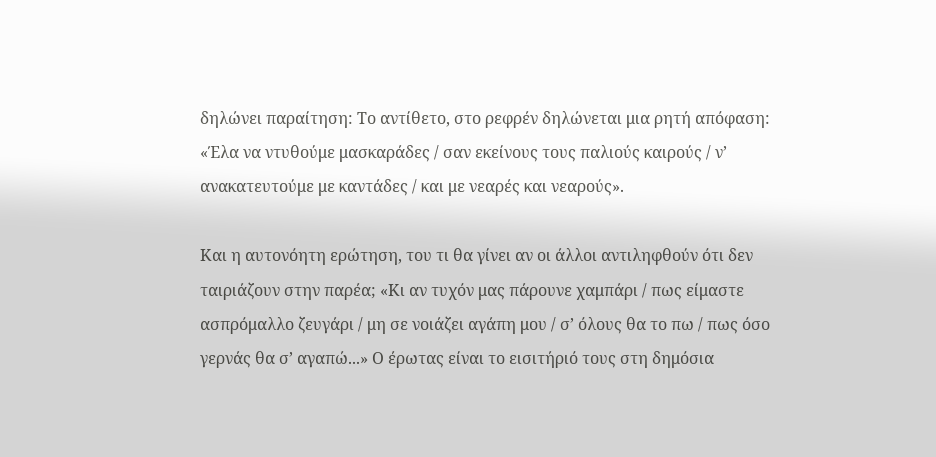δηλώνει παραίτηση: Το αντίθετο, στο ρεφρέν δηλώνεται μια ρητή απόφαση: «Έλα να ντυθούμε μασκαράδες / σαν εκείνους τους παλιούς καιρούς / ν’ ανακατευτούμε με καντάδες / και με νεαρές και νεαρούς».

Και η αυτονόητη ερώτηση, του τι θα γίνει αν οι άλλοι αντιληφθούν ότι δεν ταιριάζουν στην παρέα; «Κι αν τυχόν μας πάρουνε χαμπάρι / πως είμαστε ασπρόμαλλο ζευγάρι / μη σε νοιάζει αγάπη μου / σ’ όλους θα το πω / πως όσο γερνάς θα σ’ αγαπώ...» Ο έρωτας είναι το εισιτήριό τους στη δημόσια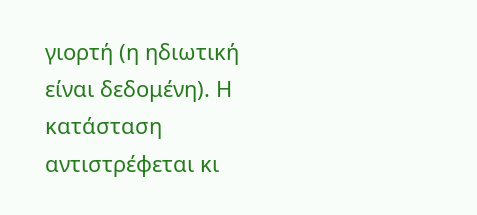γιορτή (η ηδιωτική είναι δεδομένη). Η κατάσταση αντιστρέφεται κι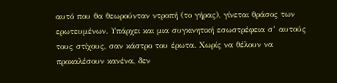αυτό που θα θεωρούνταν ντροπή (το γήρας), γίνεται θράσος των ερωτευμένων. Υπάρχει και μια συγκινητική εσωστρέφεια σ’ αυτούς τους στίχους, σαν κάστρο του έρωτα. Χωρίς να θέλουν να προκαλέσουν κανένα, δεν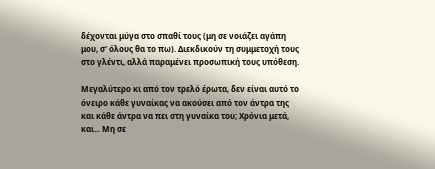δέχονται μύγα στο σπαθί τους (μη σε νοιάζει αγάπη μου, σ' όλους θα το πω). Διεκδικούν τη συμμετοχή τους στο γλέντι, αλλά παραμένει προσωπική τους υπόθεση.

Μεγαλύτερο κι από τον τρελό έρωτα, δεν είναι αυτό το όνειρο κάθε γυναίκας να ακούσει από τον άντρα της και κάθε άντρα να πει στη γυναίκα του; Χρόνια μετά, και... Μη σε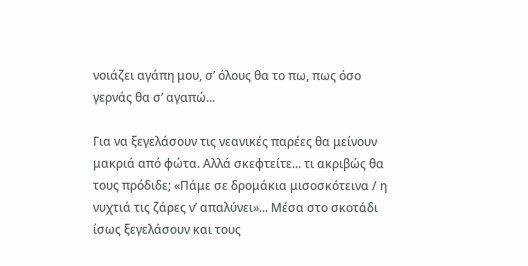νοιάζει αγάπη μου, σ’ όλους θα το πω, πως όσο γερνάς θα σ’ αγαπώ...

Για να ξεγελάσουν τις νεανικές παρέες θα μείνουν μακριά από φώτα. Αλλά σκεφτείτε... τι ακριβώς θα τους πρόδιδε; «Πάμε σε δρομάκια μισοσκότεινα / η νυχτιά τις ζάρες ν’ απαλύνει»... Μέσα στο σκοτάδι ίσως ξεγελάσουν και τους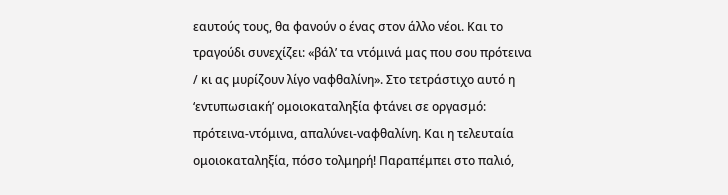εαυτούς τους, θα φανούν ο ένας στον άλλο νέοι. Και το τραγούδι συνεχίζει: «βάλ’ τα ντόμινά μας που σου πρότεινα / κι ας μυρίζουν λίγο ναφθαλίνη». Στο τετράστιχο αυτό η ‘εντυπωσιακή’ ομοιοκαταληξία φτάνει σε οργασμό: πρότεινα-ντόμινα, απαλύνει-ναφθαλίνη. Και η τελευταία ομοιοκαταληξία, πόσο τολμηρή! Παραπέμπει στο παλιό,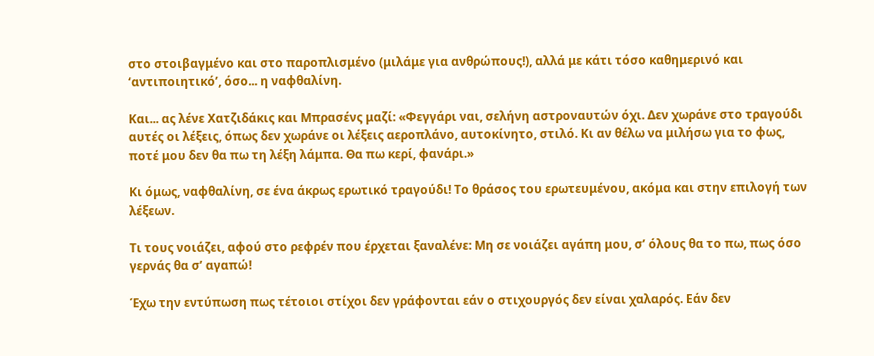στο στοιβαγμένο και στο παροπλισμένο (μιλάμε για ανθρώπους!), αλλά με κάτι τόσο καθημερινό και ‘αντιποιητικό’, όσο... η ναφθαλίνη.

Και... ας λένε Χατζιδάκις και Μπρασένς μαζί: «Φεγγάρι ναι, σελήνη αστροναυτών όχι. Δεν χωράνε στο τραγούδι αυτές οι λέξεις, όπως δεν χωράνε οι λέξεις αεροπλάνο, αυτοκίνητο, στιλό. Κι αν θέλω να μιλήσω για το φως, ποτέ μου δεν θα πω τη λέξη λάμπα. Θα πω κερί, φανάρι.»

Κι όμως, ναφθαλίνη, σε ένα άκρως ερωτικό τραγούδι! Το θράσος του ερωτευμένου, ακόμα και στην επιλογή των λέξεων.

Τι τους νοιάζει, αφού στο ρεφρέν που έρχεται ξαναλένε: Μη σε νοιάζει αγάπη μου, σ’ όλους θα το πω, πως όσο γερνάς θα σ’ αγαπώ!

Έχω την εντύπωση πως τέτοιοι στίχοι δεν γράφονται εάν ο στιχουργός δεν είναι χαλαρός. Εάν δεν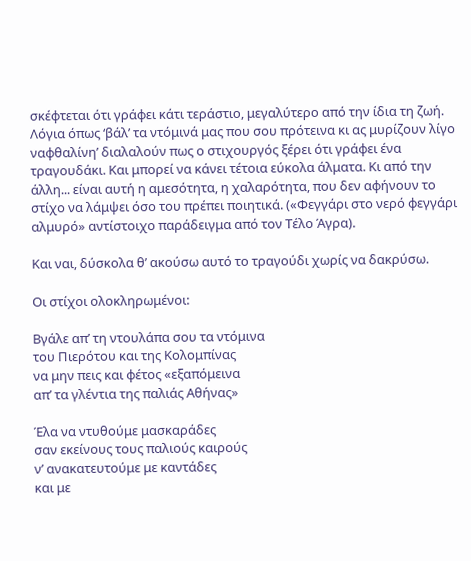σκέφτεται ότι γράφει κάτι τεράστιο, μεγαλύτερο από την ίδια τη ζωή. Λόγια όπως ‘βάλ’ τα ντόμινά μας που σου πρότεινα κι ας μυρίζουν λίγο ναφθαλίνη’ διαλαλούν πως ο στιχουργός ξέρει ότι γράφει ένα τραγουδάκι. Και μπορεί να κάνει τέτοια εύκολα άλματα. Κι από την άλλη... είναι αυτή η αμεσότητα, η χαλαρότητα, που δεν αφήνουν το στίχο να λάμψει όσο του πρέπει ποιητικά. («Φεγγάρι στο νερό φεγγάρι αλμυρό» αντίστοιχο παράδειγμα από τον Τέλο Άγρα).

Και ναι, δύσκολα θ’ ακούσω αυτό το τραγούδι χωρίς να δακρύσω.

Οι στίχοι ολοκληρωμένοι:

Βγάλε απ’ τη ντουλάπα σου τα ντόμινα
του Πιερότου και της Κολομπίνας
να μην πεις και φέτος «εξαπόμεινα
απ’ τα γλέντια της παλιάς Αθήνας»

Έλα να ντυθούμε μασκαράδες
σαν εκείνους τους παλιούς καιρούς
ν’ ανακατευτούμε με καντάδες
και με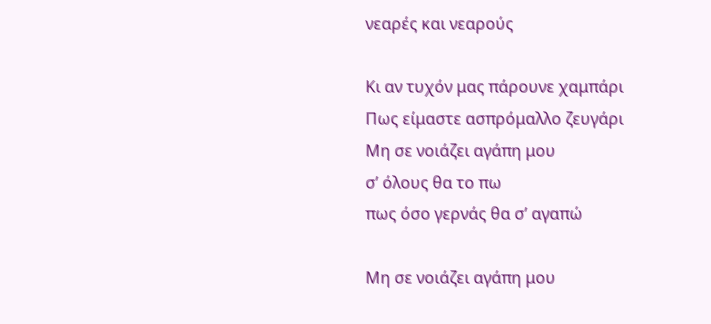νεαρές και νεαρούς

Κι αν τυχόν μας πάρουνε χαμπάρι
Πως είμαστε ασπρόμαλλο ζευγάρι
Μη σε νοιάζει αγάπη μου
σ’ όλους θα το πω
πως όσο γερνάς θα σ’ αγαπώ

Μη σε νοιάζει αγάπη μου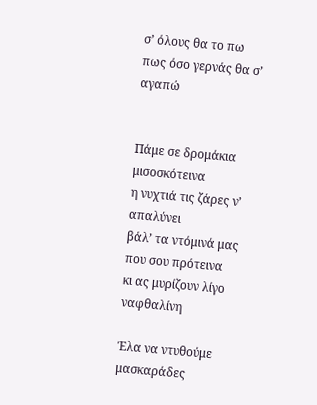σ’ όλους θα το πω
πως όσο γερνάς θα σ’ αγαπώ


Πάμε σε δρομάκια μισοσκότεινα
η νυχτιά τις ζάρες ν’ απαλύνει
βάλ’ τα ντόμινά μας που σου πρότεινα
κι ας μυρίζουν λίγο ναφθαλίνη

Έλα να ντυθούμε μασκαράδες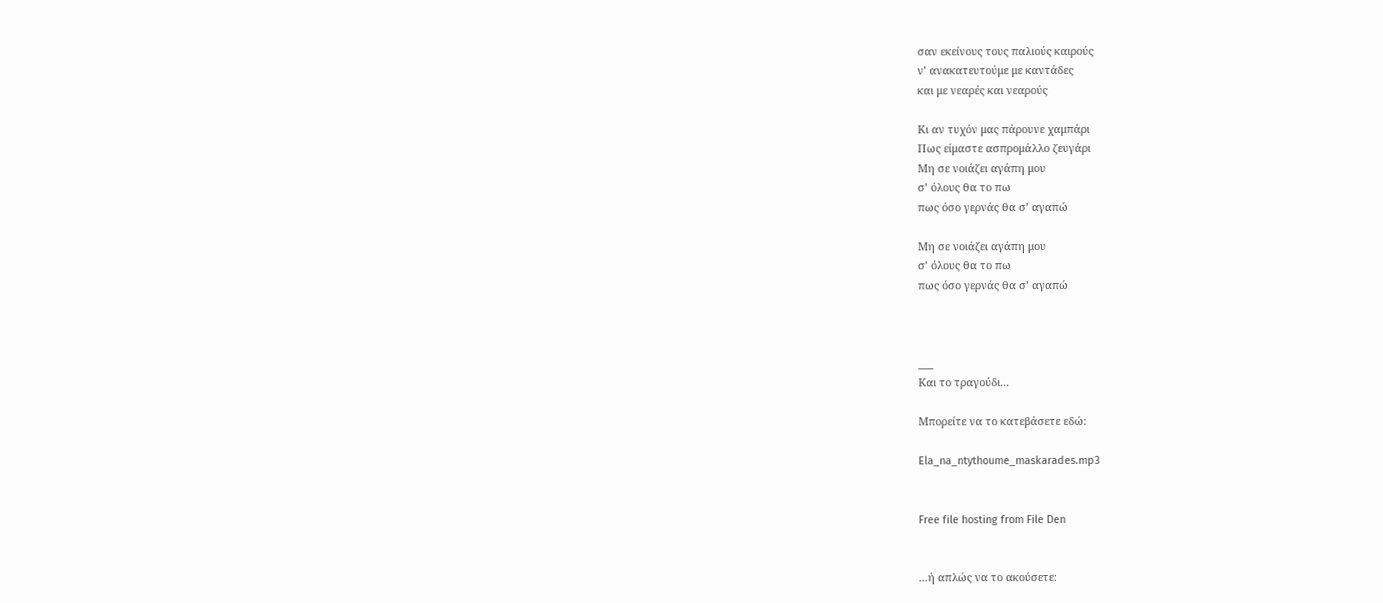σαν εκείνους τους παλιούς καιρούς
ν’ ανακατευτούμε με καντάδες
και με νεαρές και νεαρούς

Κι αν τυχόν μας πάρουνε χαμπάρι
Πως είμαστε ασπρομάλλο ζευγάρι
Μη σε νοιάζει αγάπη μου
σ’ όλους θα το πω
πως όσο γερνάς θα σ’ αγαπώ

Μη σε νοιάζει αγάπη μου
σ’ όλους θα το πω
πως όσο γερνάς θα σ’ αγαπώ



___
Και το τραγούδι...

Μπορείτε να το κατεβάσετε εδώ:

Ela_na_ntythoume_maskarades.mp3


Free file hosting from File Den


...ή απλώς να το ακούσετε: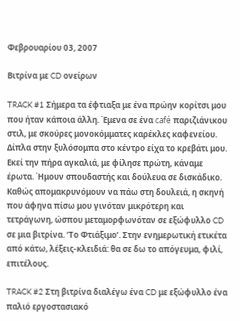Φεβρουαρίου 03, 2007

Βιτρίνα με CD ονείρων

TRACK #1 Σήμερα τα έφτιαξα με ένα πρώην κορίτσι μου που ήταν κάποια άλλη. Έμενα σε ένα café παριζιάνικου στιλ, με σκούρες μονοκόμματες καρέκλες καφενείου. Δίπλα στην ξυλόσομπα στο κέντρο είχα το κρεβάτι μου. Εκεί την πήρα αγκαλιά, με φίλησε πρώτη, κάναμε έρωτα. Ήμουν σπουδαστής και δούλευα σε δισκάδικο. Καθώς απομακρυνόμουν να πάω στη δουλειά, η σκηνή που άφηνα πίσω μου γινόταν μικρότερη και τετράγωνη, ώσπου μεταμορφωνόταν σε εξώφυλλο CD σε μια βιτρίνα. ‘Το Φτιάξιμο’. Στην ενημερωτική ετικέτα από κάτω, λέξεις-κλειδιά: θα σε δω το απόγευμα, φιλί, επιτέλους.

TRACK #2 Στη βιτρίνα διαλέγω ένα CD με εξώφυλλο ένα παλιό εργοστασιακό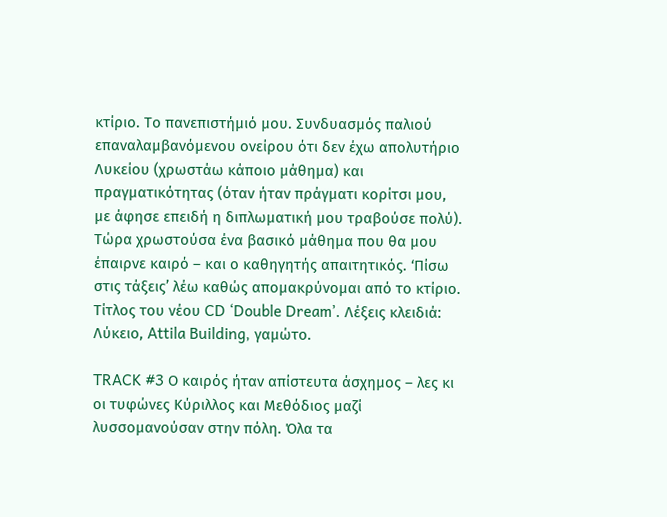κτίριο. Το πανεπιστήμιό μου. Συνδυασμός παλιού επαναλαμβανόμενου ονείρου ότι δεν έχω απολυτήριο Λυκείου (χρωστάω κάποιο μάθημα) και πραγματικότητας (όταν ήταν πράγματι κορίτσι μου, με άφησε επειδή η διπλωματική μου τραβούσε πολύ). Τώρα χρωστούσα ένα βασικό μάθημα που θα μου έπαιρνε καιρό – και ο καθηγητής απαιτητικός. ‘Πίσω στις τάξεις’ λέω καθώς απομακρύνομαι από το κτίριο. Τίτλος του νέου CD ‘Double Dream’. Λέξεις κλειδιά: Λύκειο, Attila Building, γαμώτο.

TRACK #3 Ο καιρός ήταν απίστευτα άσχημος – λες κι οι τυφώνες Κύριλλος και Μεθόδιος μαζί λυσσομανούσαν στην πόλη. Όλα τα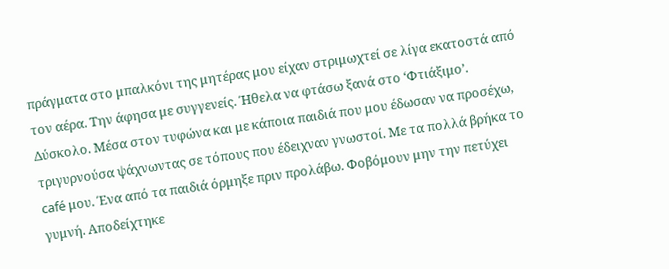πράγματα στο μπαλκόνι της μητέρας μου είχαν στριμωχτεί σε λίγα εκατοστά από τον αέρα. Την άφησα με συγγενείς. Ήθελα να φτάσω ξανά στο ‘Φτιάξιμο’. Δύσκολο. Μέσα στον τυφώνα και με κάποια παιδιά που μου έδωσαν να προσέχω, τριγυρνούσα ψάχνωντας σε τόπους που έδειχναν γνωστοί. Με τα πολλά βρήκα το café μου. Ένα από τα παιδιά όρμηξε πριν προλάβω. Φοβόμουν μην την πετύχει γυμνή. Αποδείχτηκε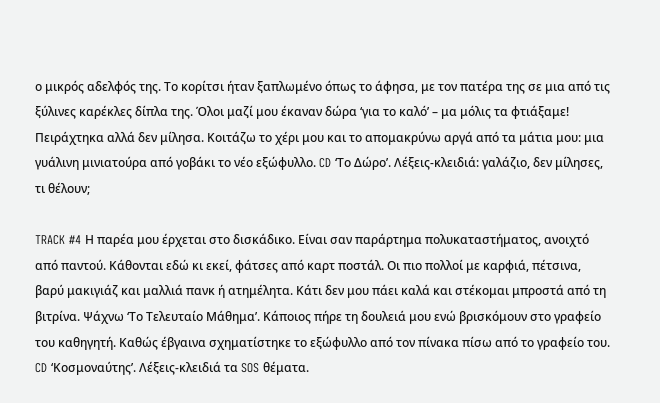ο μικρός αδελφός της. Το κορίτσι ήταν ξαπλωμένο όπως το άφησα, με τον πατέρα της σε μια από τις ξύλινες καρέκλες δίπλα της. Όλοι μαζί μου έκαναν δώρα ‘για το καλό’ – μα μόλις τα φτιάξαμε! Πειράχτηκα αλλά δεν μίλησα. Κοιτάζω το χέρι μου και το απομακρύνω αργά από τα μάτια μου: μια γυάλινη μινιατούρα από γοβάκι το νέο εξώφυλλο. CD ‘Το Δώρο’. Λέξεις-κλειδιά: γαλάζιο, δεν μίλησες, τι θέλουν;

TRACK #4 Η παρέα μου έρχεται στο δισκάδικο. Είναι σαν παράρτημα πολυκαταστήματος, ανοιχτό από παντού. Κάθονται εδώ κι εκεί, φάτσες από καρτ ποστάλ. Οι πιο πολλοί με καρφιά, πέτσινα, βαρύ μακιγιάζ και μαλλιά πανκ ή ατημέλητα. Κάτι δεν μου πάει καλά και στέκομαι μπροστά από τη βιτρίνα. Ψάχνω ‘Το Τελευταίο Μάθημα’. Κάποιος πήρε τη δουλειά μου ενώ βρισκόμουν στο γραφείο του καθηγητή. Καθώς έβγαινα σχηματίστηκε το εξώφυλλο από τον πίνακα πίσω από το γραφείο του. CD ‘Κοσμοναύτης’. Λέξεις-κλειδιά τα SOS θέματα.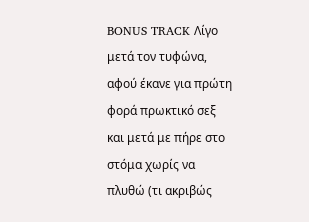BONUS TRACK Λίγο μετά τον τυφώνα, αφού έκανε για πρώτη φορά πρωκτικό σεξ και μετά με πήρε στο στόμα χωρίς να πλυθώ (τι ακριβώς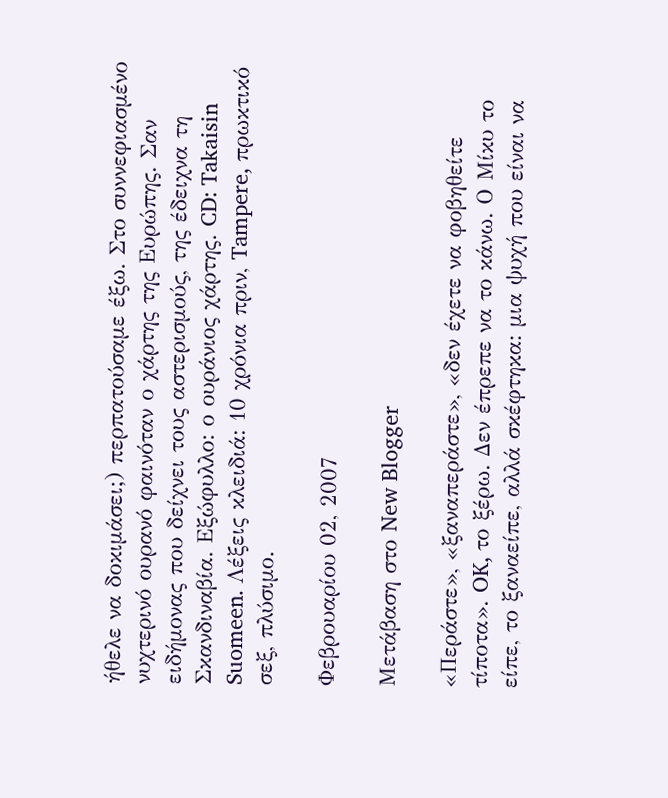ήθελε να δοκιμάσει;) περπατούσαμε έξω. Στο συννεφιασμένο νυχτερινό ουρανό φαινόταν ο χάρτης της Ευρώπης. Σαν ειδήμονας που δείχνει τους αστερισμούς, της έδειχνα τη Σκανδιναβία. Εξώφυλλο: ο ουράνιος χάρτης. CD: Takaisin Suomeen. Λέξεις κλειδιά: 10 χρόνια πριν, Tampere, πρωκτικό σεξ, πλύσιμο.

Φεβρουαρίου 02, 2007

Μετάβαση στο New Blogger

«Περάστε», «ξαναπεράστε», «δεν έχετε να φοβηθείτε τίποτα». OK, το ξέρω. Δεν έπρεπε να το κάνω. Ο Μίκυ το είπε, το ξαναείπε, αλλά σκέφτηκα: μια ψυχή που είναι να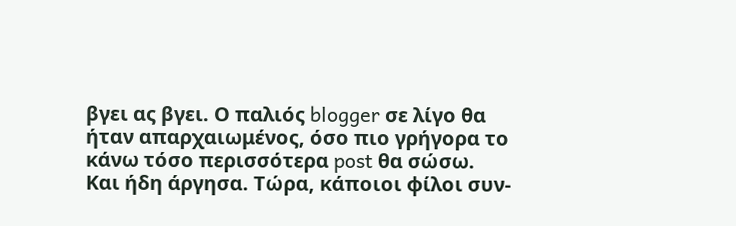βγει ας βγει. Ο παλιός blogger σε λίγο θα ήταν απαρχαιωμένος, όσο πιο γρήγορα το κάνω τόσο περισσότερα post θα σώσω. Και ήδη άργησα. Τώρα, κάποιοι φίλοι συν-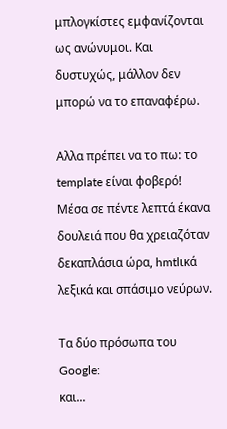μπλογκίστες εμφανίζονται ως ανώνυμοι. Και δυστυχώς, μάλλον δεν μπορώ να το επαναφέρω.

Αλλα πρέπει να το πω: το template είναι φοβερό! Μέσα σε πέντε λεπτά έκανα δουλειά που θα χρειαζόταν δεκαπλάσια ώρα, hmtlικά λεξικά και σπάσιμο νεύρων.

Τα δύο πρόσωπα του Google:
και...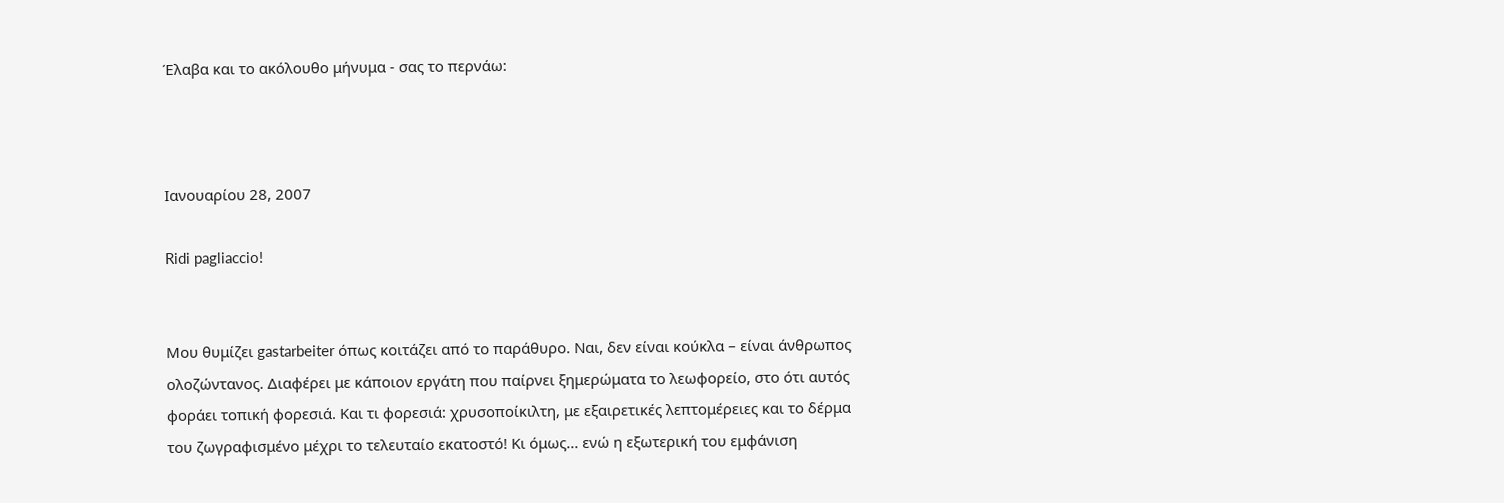Έλαβα και το ακόλουθο μήνυμα - σας το περνάω:



Ιανουαρίου 28, 2007

Ridi pagliaccio!


Μου θυμίζει gastarbeiter όπως κοιτάζει από το παράθυρο. Ναι, δεν είναι κούκλα – είναι άνθρωπος ολοζώντανος. Διαφέρει με κάποιον εργάτη που παίρνει ξημερώματα το λεωφορείο, στο ότι αυτός φοράει τοπική φορεσιά. Και τι φορεσιά: χρυσοποίκιλτη, με εξαιρετικές λεπτομέρειες και το δέρμα του ζωγραφισμένο μέχρι το τελευταίο εκατοστό! Κι όμως... ενώ η εξωτερική του εμφάνιση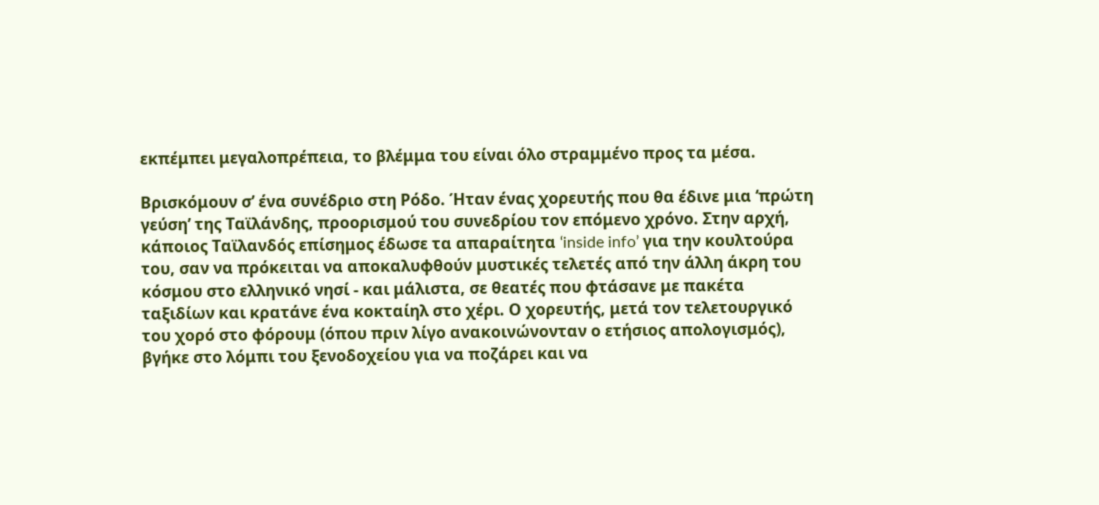εκπέμπει μεγαλοπρέπεια, το βλέμμα του είναι όλο στραμμένο προς τα μέσα.

Βρισκόμουν σ’ ένα συνέδριο στη Ρόδο. Ήταν ένας χορευτής που θα έδινε μια ‘πρώτη γεύση’ της Ταϊλάνδης, προορισμού του συνεδρίου τον επόμενο χρόνο. Στην αρχή, κάποιος Ταϊλανδός επίσημος έδωσε τα απαραίτητα ‘inside info’ για την κουλτούρα του, σαν να πρόκειται να αποκαλυφθούν μυστικές τελετές από την άλλη άκρη του κόσμου στο ελληνικό νησί - και μάλιστα, σε θεατές που φτάσανε με πακέτα ταξιδίων και κρατάνε ένα κοκταίηλ στο χέρι. Ο χορευτής, μετά τον τελετουργικό του χορό στο φόρουμ (όπου πριν λίγο ανακοινώνονταν ο ετήσιος απολογισμός), βγήκε στο λόμπι του ξενοδοχείου για να ποζάρει και να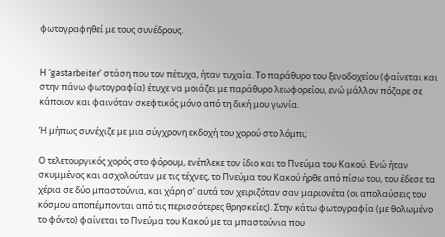φωτογραφηθεί με τους συνέδρους.


Η ‘gastarbeiter’ στάση που τον πέτυχα, ήταν τυχαία. Το παράθυρο του ξενοδοχείου (φαίνεται και στην πάνω φωτογραφία) έτυχε να μοιάζει με παράθυρο λεωφορείου, ενώ μάλλον πόζαρε σε κάποιον και φαινόταν σκεφτικός μόνο από τη δική μου γωνία.

Ή μήπως συνέχιζε με μια σύγχρονη εκδοχή του χορού στο λόμπι;

Ο τελετουργικός χορός στο φόρουμ, ενέπλεκε τον ίδιο και το Πνεύμα του Κακού. Ενώ ήταν σκυμμένος και ασχολούταν με τις τέχνες, το Πνεύμα του Κακού ήρθε από πίσω του, του έδεσε τα χέρια σε δύο μπαστούνια, και χάρη σ’ αυτά τον χειριζόταν σαν μαριονέτα (οι απολαύσεις του κόσμου αποπέμπονται από τις περισσότερες θρησκείες). Στην κάτω φωτογραφία (με θολωμένο το φόντο) φαίνεται το Πνεύμα του Κακού με τα μπαστούνια που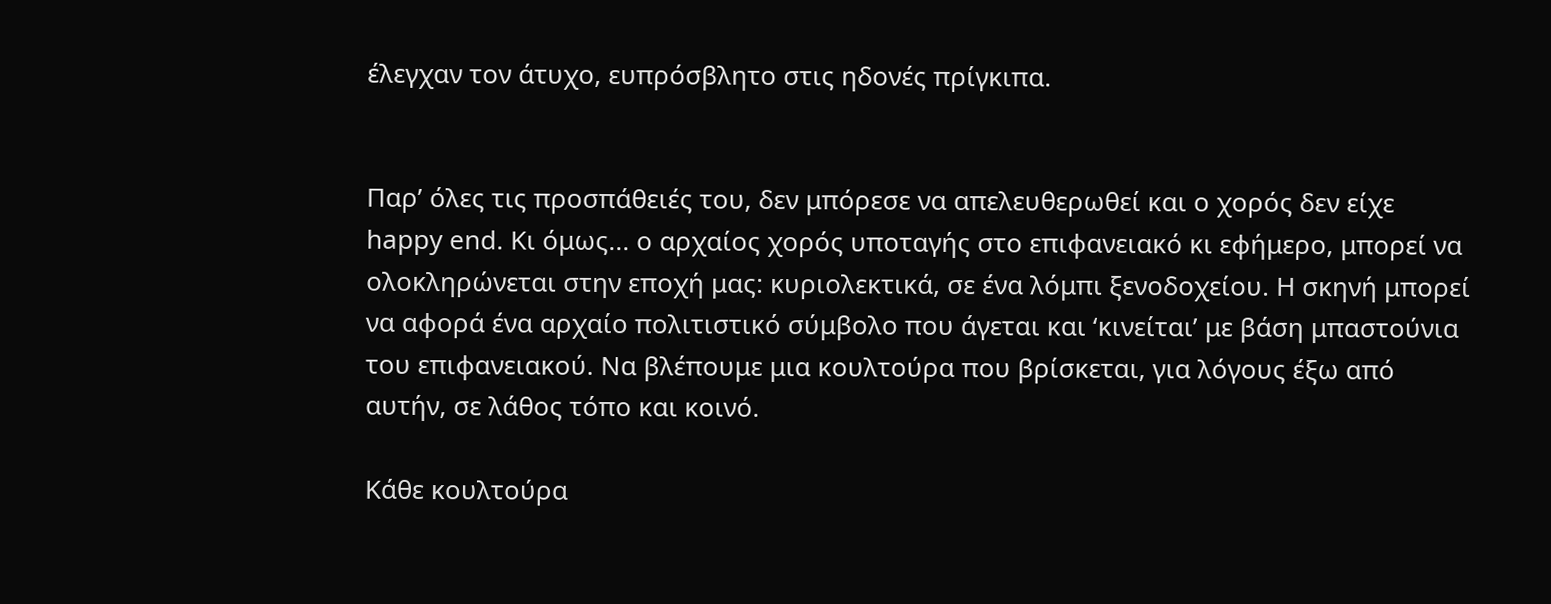έλεγχαν τον άτυχο, ευπρόσβλητο στις ηδονές πρίγκιπα.


Παρ’ όλες τις προσπάθειές του, δεν μπόρεσε να απελευθερωθεί και ο χορός δεν είχε happy end. Κι όμως... ο αρχαίος χορός υποταγής στο επιφανειακό κι εφήμερο, μπορεί να ολοκληρώνεται στην εποχή μας: κυριολεκτικά, σε ένα λόμπι ξενοδοχείου. Η σκηνή μπορεί να αφορά ένα αρχαίο πολιτιστικό σύμβολο που άγεται και ‘κινείται’ με βάση μπαστούνια του επιφανειακού. Να βλέπουμε μια κουλτούρα που βρίσκεται, για λόγους έξω από αυτήν, σε λάθος τόπο και κοινό.

Κάθε κουλτούρα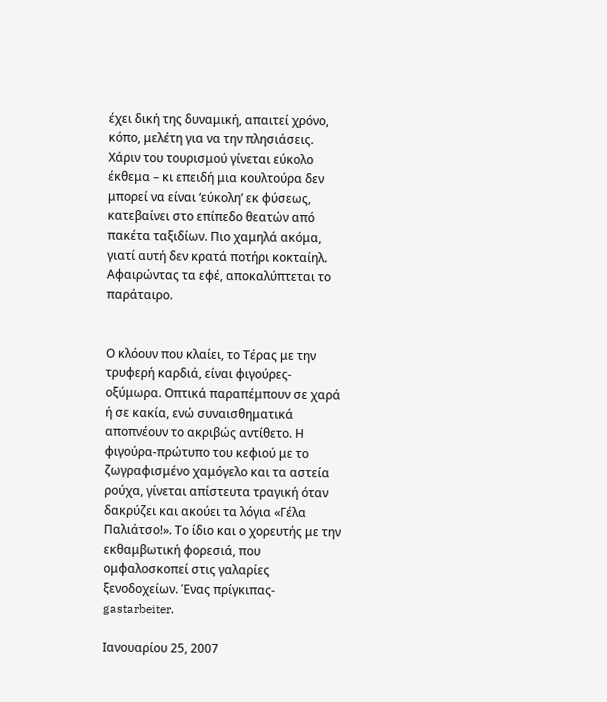έχει δική της δυναμική, απαιτεί χρόνο, κόπο, μελέτη για να την πλησιάσεις. Χάριν του τουρισμού γίνεται εύκολο έκθεμα – κι επειδή μια κουλτούρα δεν μπορεί να είναι ‘εύκολη’ εκ φύσεως, κατεβαίνει στο επίπεδο θεατών από πακέτα ταξιδίων. Πιο χαμηλά ακόμα, γιατί αυτή δεν κρατά ποτήρι κοκταίηλ. Αφαιρώντας τα εφέ, αποκαλύπτεται το παράταιρο.


Ο κλόουν που κλαίει, το Τέρας με την τρυφερή καρδιά, είναι φιγούρες-οξύμωρα. Οπτικά παραπέμπουν σε χαρά ή σε κακία, ενώ συναισθηματικά αποπνέουν το ακριβώς αντίθετο. Η φιγούρα-πρώτυπο του κεφιού με το ζωγραφισμένο χαμόγελο και τα αστεία ρούχα, γίνεται απίστευτα τραγική όταν δακρύζει και ακούει τα λόγια «Γέλα Παλιάτσο!». Το ίδιο και ο χορευτής με την εκθαμβωτική φορεσιά, που ομφαλοσκοπεί στις γαλαρίες ξενοδοχείων. Ένας πρίγκιπας-gastarbeiter.

Ιανουαρίου 25, 2007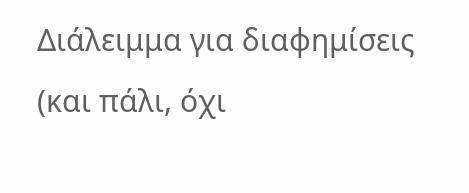Διάλειμμα για διαφημίσεις (και πάλι, όχι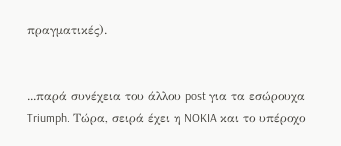πραγματικές).


...παρά συνέχεια του άλλου post για τα εσώρουχα Triumph. Τώρα, σειρά έχει η NOKIA και το υπέροχο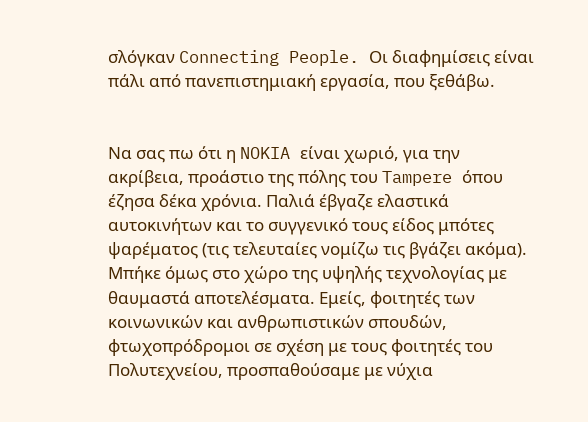σλόγκαν Connecting People. Οι διαφημίσεις είναι πάλι από πανεπιστημιακή εργασία, που ξεθάβω.


Να σας πω ότι η NOKIA είναι χωριό, για την ακρίβεια, προάστιο της πόλης του Tampere όπου έζησα δέκα χρόνια. Παλιά έβγαζε ελαστικά αυτοκινήτων και το συγγενικό τους είδος μπότες ψαρέματος (τις τελευταίες νομίζω τις βγάζει ακόμα). Μπήκε όμως στο χώρο της υψηλής τεχνολογίας με θαυμαστά αποτελέσματα. Εμείς, φοιτητές των κοινωνικών και ανθρωπιστικών σπουδών, φτωχοπρόδρομοι σε σχέση με τους φοιτητές του Πολυτεχνείου, προσπαθούσαμε με νύχια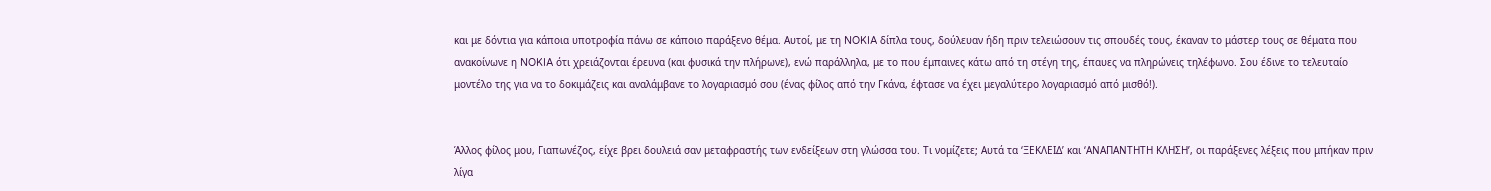και με δόντια για κάποια υποτροφία πάνω σε κάποιο παράξενο θέμα. Αυτοί, με τη NOKIA δίπλα τους, δούλευαν ήδη πριν τελειώσουν τις σπουδές τους, έκαναν το μάστερ τους σε θέματα που ανακοίνωνε η NOKIA ότι χρειάζονται έρευνα (και φυσικά την πλήρωνε), ενώ παράλληλα, με το που έμπαινες κάτω από τη στέγη της, έπαυες να πληρώνεις τηλέφωνο. Σου έδινε το τελευταίο μοντέλο της για να το δοκιμάζεις και αναλάμβανε το λογαριασμό σου (ένας φίλος από την Γκάνα, έφτασε να έχει μεγαλύτερο λογαριασμό από μισθό!).


Άλλος φίλος μου, Γιαπωνέζος, είχε βρει δουλειά σαν μεταφραστής των ενδείξεων στη γλώσσα του. Τι νομίζετε; Αυτά τα ‘ΞΕΚΛΕΙΔ’ και ‘ΑΝΑΠΑΝΤΗΤΗ ΚΛΗΣΗ’, οι παράξενες λέξεις που μπήκαν πριν λίγα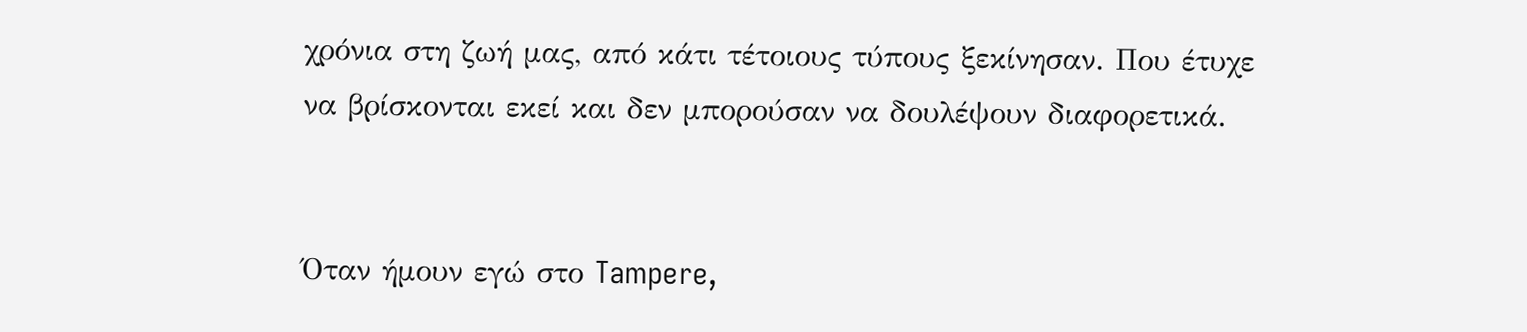χρόνια στη ζωή μας, από κάτι τέτοιους τύπους ξεκίνησαν. Που έτυχε να βρίσκονται εκεί και δεν μπορούσαν να δουλέψουν διαφορετικά.


Όταν ήμουν εγώ στο Tampere,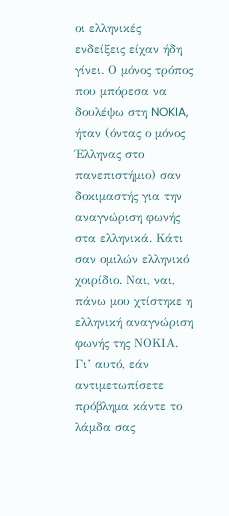οι ελληνικές ενδείξεις είχαν ήδη γίνει. Ο μόνος τρόπος που μπόρεσα να δουλέψω στη NOKIA, ήταν (όντας ο μόνος Έλληνας στο πανεπιστήμιο) σαν δοκιμαστής για την αναγνώριση φωνής στα ελληνικά. Κάτι σαν ομιλών ελληνικό χοιρίδιο. Ναι, ναι, πάνω μου χτίστηκε η ελληνική αναγνώριση φωνής της ΝΟΚΙΑ. Γι’ αυτό, εάν αντιμετωπίσετε πρόβλημα κάντε το λάμδα σας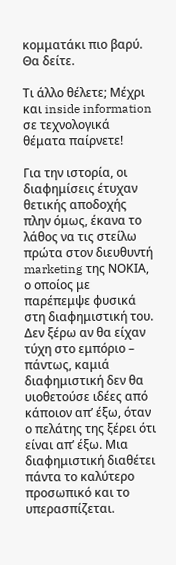κομματάκι πιο βαρύ. Θα δείτε.

Τι άλλο θέλετε; Μέχρι και inside information σε τεχνολογικά θέματα παίρνετε!

Για την ιστορία, οι διαφημίσεις έτυχαν θετικής αποδοχής πλην όμως, έκανα το λάθος να τις στείλω πρώτα στον διευθυντή marketing της ΝΟΚΙΑ, ο οποίος με παρέπεμψε φυσικά στη διαφημιστική του. Δεν ξέρω αν θα είχαν τύχη στο εμπόριο – πάντως, καμιά διαφημιστική δεν θα υιοθετούσε ιδέες από κάποιον απ’ έξω, όταν ο πελάτης της ξέρει ότι είναι απ’ έξω. Μια διαφημιστική διαθέτει πάντα το καλύτερο προσωπικό και το υπερασπίζεται.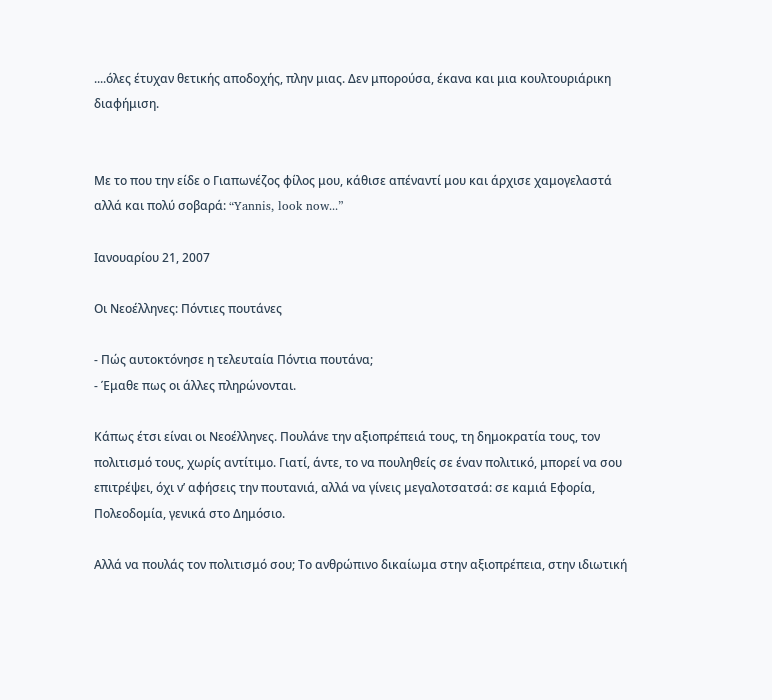....όλες έτυχαν θετικής αποδοχής, πλην μιας. Δεν μπορούσα, έκανα και μια κουλτουριάρικη διαφήμιση.


Με το που την είδε ο Γιαπωνέζος φίλος μου, κάθισε απέναντί μου και άρχισε χαμογελαστά αλλά και πολύ σοβαρά: “Yannis, look now...”

Ιανουαρίου 21, 2007

Οι Νεοέλληνες: Πόντιες πουτάνες

- Πώς αυτοκτόνησε η τελευταία Πόντια πουτάνα;
- Έμαθε πως οι άλλες πληρώνονται.

Κάπως έτσι είναι οι Νεοέλληνες. Πουλάνε την αξιοπρέπειά τους, τη δημοκρατία τους, τον πολιτισμό τους, χωρίς αντίτιμο. Γιατί, άντε, το να πουληθείς σε έναν πολιτικό, μπορεί να σου επιτρέψει, όχι ν’ αφήσεις την πουτανιά, αλλά να γίνεις μεγαλοτσατσά: σε καμιά Εφορία, Πολεοδομία, γενικά στο Δημόσιο.

Αλλά να πουλάς τον πολιτισμό σου; Το ανθρώπινο δικαίωμα στην αξιοπρέπεια, στην ιδιωτική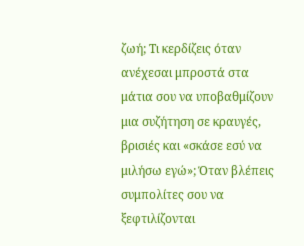ζωή; Τι κερδίζεις όταν ανέχεσαι μπροστά στα μάτια σου να υποβαθμίζουν μια συζήτηση σε κραυγές, βρισιές και «σκάσε εσύ να μιλήσω εγώ»; Όταν βλέπεις συμπολίτες σου να ξεφτιλίζονται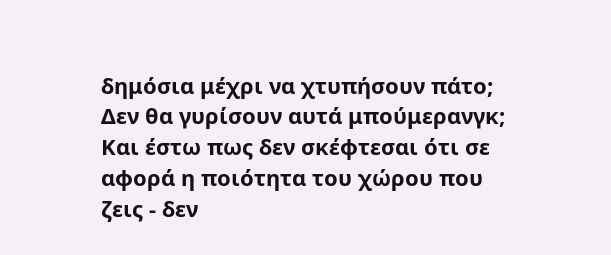δημόσια μέχρι να χτυπήσουν πάτο; Δεν θα γυρίσουν αυτά μπούμερανγκ; Και έστω πως δεν σκέφτεσαι ότι σε αφορά η ποιότητα του χώρου που ζεις - δεν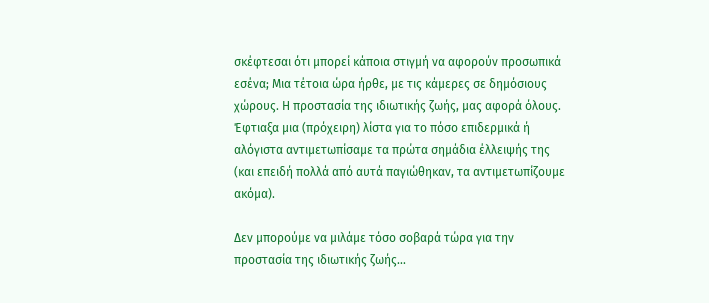σκέφτεσαι ότι μπορεί κάποια στιγμή να αφορούν προσωπικά εσένα; Μια τέτοια ώρα ήρθε, με τις κάμερες σε δημόσιους χώρους. Η προστασία της ιδιωτικής ζωής, μας αφορά όλους. Έφτιαξα μια (πρόχειρη) λίστα για το πόσο επιδερμικά ή αλόγιστα αντιμετωπίσαμε τα πρώτα σημάδια έλλειψής της (και επειδή πολλά από αυτά παγιώθηκαν, τα αντιμετωπίζουμε ακόμα).

Δεν μπορούμε να μιλάμε τόσο σοβαρά τώρα για την προστασία της ιδιωτικής ζωής...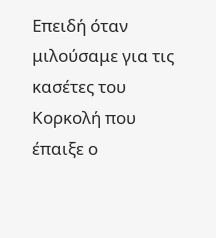Επειδή όταν μιλούσαμε για τις κασέτες του Κορκολή που έπαιξε ο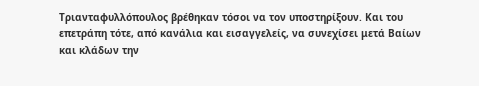Τριανταφυλλόπουλος βρέθηκαν τόσοι να τον υποστηρίξουν. Και του επετράπη τότε, από κανάλια και εισαγγελείς, να συνεχίσει μετά Βαίων και κλάδων την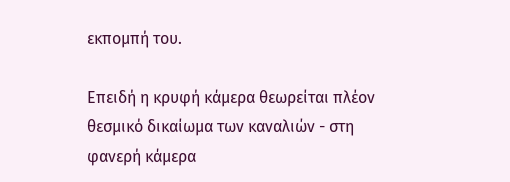εκπομπή του.

Επειδή η κρυφή κάμερα θεωρείται πλέον θεσμικό δικαίωμα των καναλιών - στη φανερή κάμερα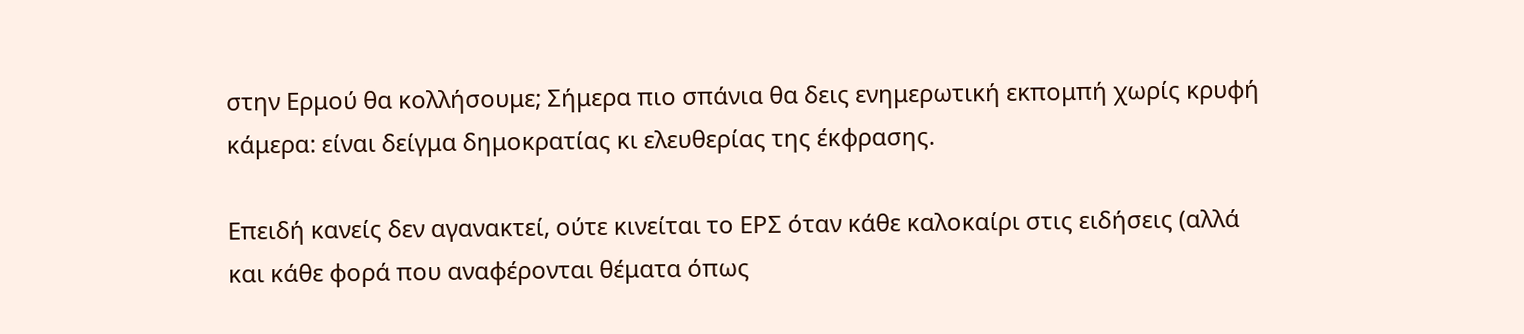στην Ερμού θα κολλήσουμε; Σήμερα πιο σπάνια θα δεις ενημερωτική εκπομπή χωρίς κρυφή κάμερα: είναι δείγμα δημοκρατίας κι ελευθερίας της έκφρασης.

Επειδή κανείς δεν αγανακτεί, ούτε κινείται το ΕΡΣ όταν κάθε καλοκαίρι στις ειδήσεις (αλλά και κάθε φορά που αναφέρονται θέματα όπως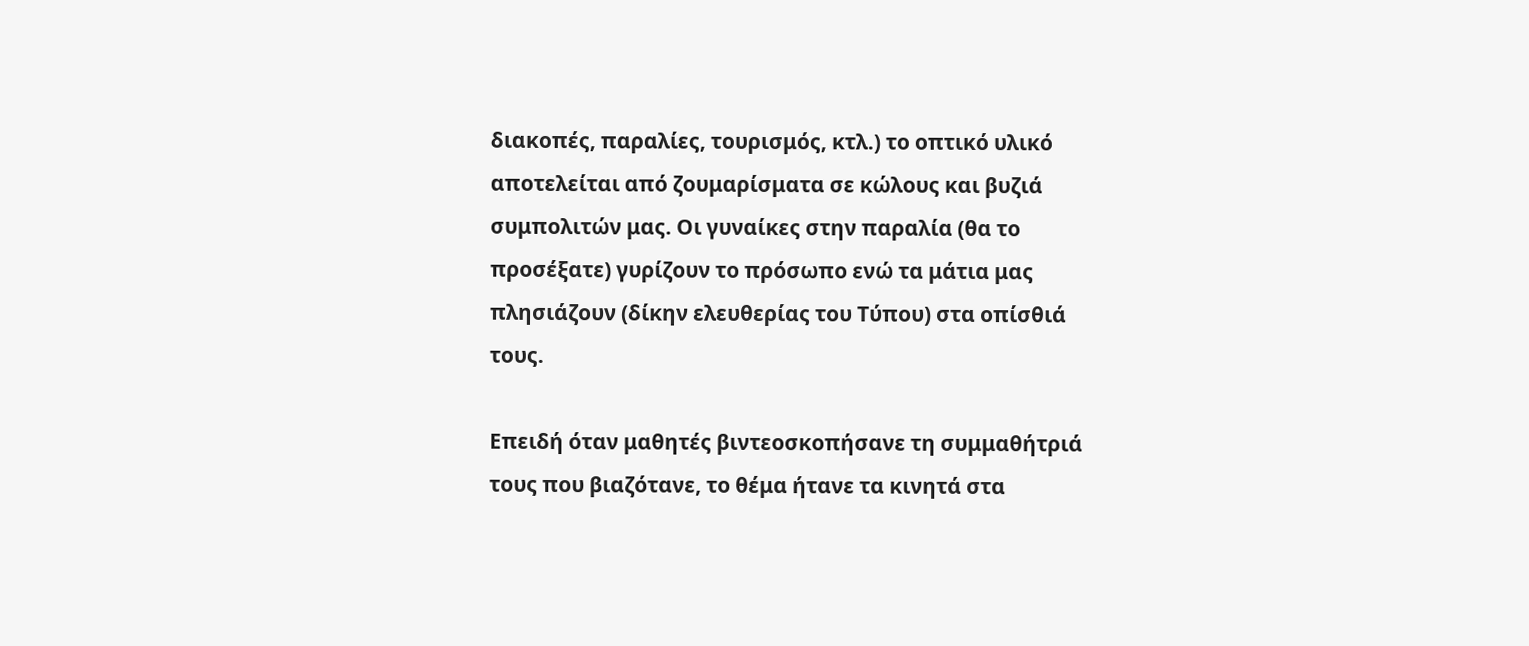διακοπές, παραλίες, τουρισμός, κτλ.) το οπτικό υλικό αποτελείται από ζουμαρίσματα σε κώλους και βυζιά συμπολιτών μας. Οι γυναίκες στην παραλία (θα το προσέξατε) γυρίζουν το πρόσωπο ενώ τα μάτια μας πλησιάζουν (δίκην ελευθερίας του Τύπου) στα οπίσθιά τους.

Επειδή όταν μαθητές βιντεοσκοπήσανε τη συμμαθήτριά τους που βιαζότανε, το θέμα ήτανε τα κινητά στα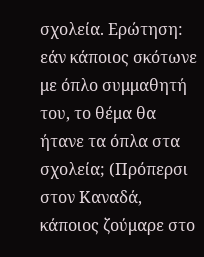σχολεία. Ερώτηση: εάν κάποιος σκότωνε με όπλο συμμαθητή του, το θέμα θα ήτανε τα όπλα στα σχολεία; (Πρόπερσι στον Καναδά, κάποιος ζούμαρε στο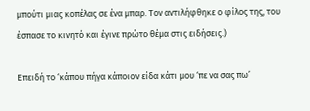μπούτι μιας κοπέλας σε ένα μπαρ. Τον αντιλήφθηκε ο φίλος της, του έσπασε το κινητό και έγινε πρώτο θέμα στις ειδήσεις.)

Επειδή το ‘κάπου πήγα κάποιον είδα κάτι μου ‘πε να σας πω’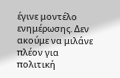έγινε μοντέλο ενημέρωσης. Δεν ακούμε να μιλάνε πλέον για πολιτική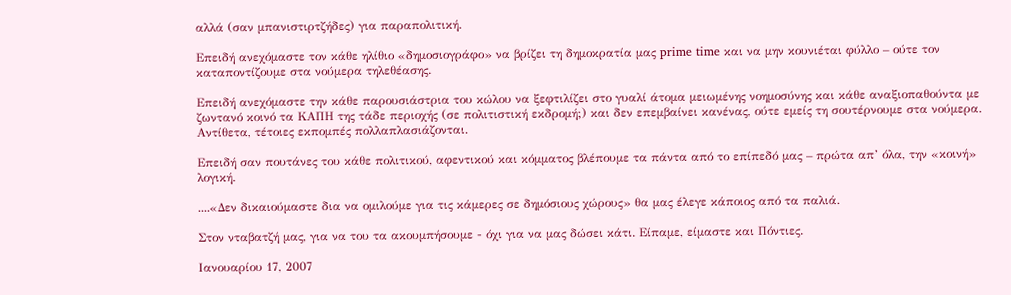αλλά (σαν μπανιστιρτζήδες) για παραπολιτική.

Επειδή ανεχόμαστε τον κάθε ηλίθιο «δημοσιογράφο» να βρίζει τη δημοκρατία μας prime time και να μην κουνιέται φύλλο – ούτε τον καταποντίζουμε στα νούμερα τηλεθέασης.

Επειδή ανεχόμαστε την κάθε παρουσιάστρια του κώλου να ξεφτιλίζει στο γυαλί άτομα μειωμένης νοημοσύνης και κάθε αναξιοπαθούντα με ζωντανό κοινό τα ΚΑΠΗ της τάδε περιοχής (σε πολιτιστική εκδρομή;) και δεν επεμβαίνει κανένας, ούτε εμείς τη σουτέρνουμε στα νούμερα. Αντίθετα, τέτοιες εκπομπές πολλαπλασιάζονται.

Επειδή σαν πουτάνες του κάθε πολιτικού, αφεντικού και κόμματος βλέπουμε τα πάντα από το επίπεδό μας – πρώτα απ’ όλα, την «κοινή» λογική.

....«Δεν δικαιούμαστε δια να ομιλούμε για τις κάμερες σε δημόσιους χώρους» θα μας έλεγε κάποιος από τα παλιά.

Στον νταβατζή μας, για να του τα ακουμπήσουμε - όχι για να μας δώσει κάτι. Είπαμε, είμαστε και Πόντιες.

Ιανουαρίου 17, 2007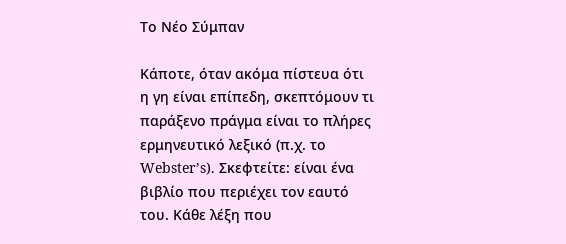Το Νέο Σύμπαν

Κάποτε, όταν ακόμα πίστευα ότι η γη είναι επίπεδη, σκεπτόμουν τι παράξενο πράγμα είναι το πλήρες ερμηνευτικό λεξικό (π.χ. το Webster’s). Σκεφτείτε: είναι ένα βιβλίο που περιέχει τον εαυτό του. Κάθε λέξη που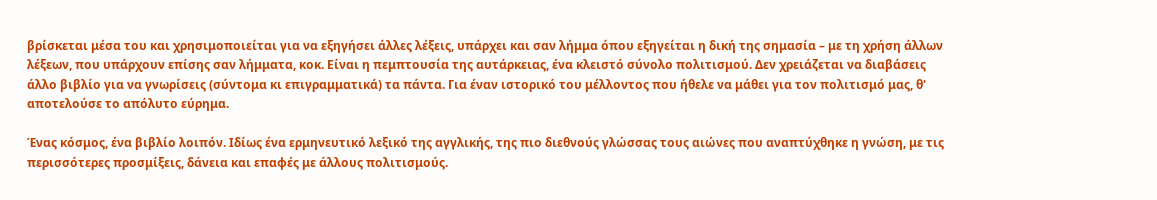βρίσκεται μέσα του και χρησιμοποιείται για να εξηγήσει άλλες λέξεις, υπάρχει και σαν λήμμα όπου εξηγείται η δική της σημασία – με τη χρήση άλλων λέξεων, που υπάρχουν επίσης σαν λήμματα, κοκ. Είναι η πεμπτουσία της αυτάρκειας, ένα κλειστό σύνολο πολιτισμού. Δεν χρειάζεται να διαβάσεις άλλο βιβλίο για να γνωρίσεις (σύντομα κι επιγραμματικά) τα πάντα. Για έναν ιστορικό του μέλλοντος που ήθελε να μάθει για τον πολιτισμό μας, θ' αποτελούσε το απόλυτο εύρημα.

Ένας κόσμος, ένα βιβλίο λοιπόν. Ιδίως ένα ερμηνευτικό λεξικό της αγγλικής, της πιο διεθνούς γλώσσας τους αιώνες που αναπτύχθηκε η γνώση, με τις περισσότερες προσμίξεις, δάνεια και επαφές με άλλους πολιτισμούς.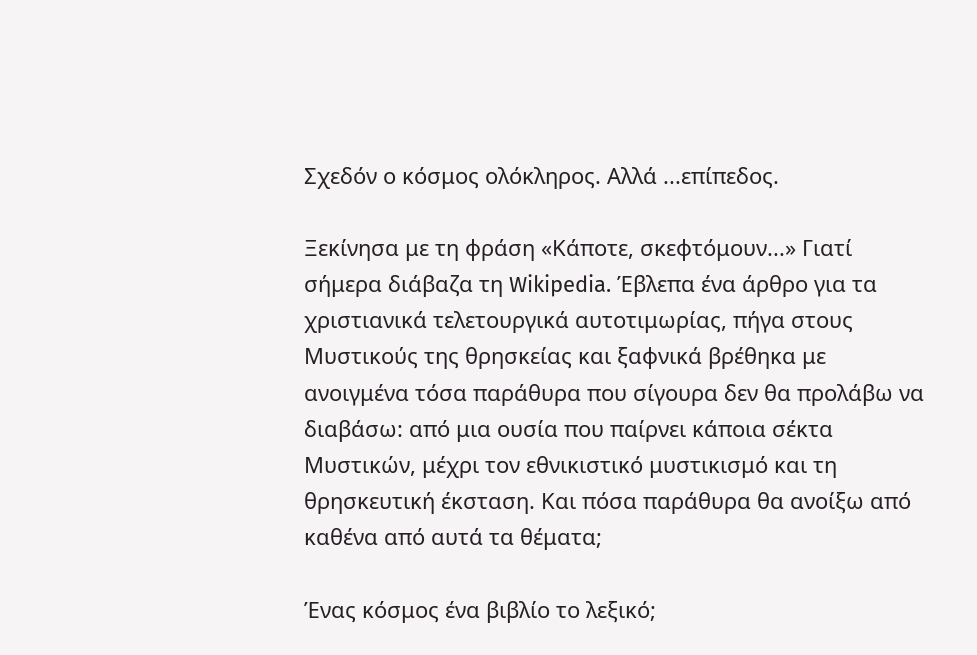Σχεδόν ο κόσμος ολόκληρος. Αλλά ...επίπεδος.

Ξεκίνησα με τη φράση «Κάποτε, σκεφτόμουν...» Γιατί σήμερα διάβαζα τη Wikipedia. Έβλεπα ένα άρθρο για τα χριστιανικά τελετουργικά αυτοτιμωρίας, πήγα στους Μυστικούς της θρησκείας και ξαφνικά βρέθηκα με ανοιγμένα τόσα παράθυρα που σίγουρα δεν θα προλάβω να διαβάσω: από μια ουσία που παίρνει κάποια σέκτα Μυστικών, μέχρι τον εθνικιστικό μυστικισμό και τη θρησκευτική έκσταση. Και πόσα παράθυρα θα ανοίξω από καθένα από αυτά τα θέματα;

Ένας κόσμος ένα βιβλίο το λεξικό;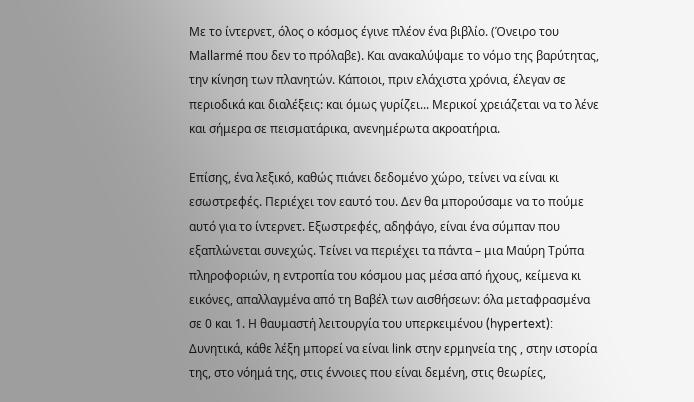Με το ίντερνετ, όλος ο κόσμος έγινε πλέον ένα βιβλίο. (Όνειρο του Mallarmé που δεν το πρόλαβε). Και ανακαλύψαμε το νόμο της βαρύτητας, την κίνηση των πλανητών. Κάποιοι, πριν ελάχιστα χρόνια, έλεγαν σε περιοδικά και διαλέξεις: και όμως γυρίζει... Μερικοί χρειάζεται να το λένε και σήμερα σε πεισματάρικα, ανενημέρωτα ακροατήρια.

Επίσης, ένα λεξικό, καθώς πιάνει δεδομένο χώρο, τείνει να είναι κι εσωστρεφές. Περιέχει τον εαυτό του. Δεν θα μπορούσαμε να το πούμε αυτό για το ίντερνετ. Εξωστρεφές, αδηφάγο, είναι ένα σύμπαν που εξαπλώνεται συνεχώς. Τείνει να περιέχει τα πάντα – μια Μαύρη Τρύπα πληροφοριών, η εντροπία του κόσμου μας μέσα από ήχους, κείμενα κι εικόνες, απαλλαγμένα από τη Βαβέλ των αισθήσεων: όλα μεταφρασμένα σε 0 και 1. Η θαυμαστή λειτουργία του υπερκειμένου (hypertext): Δυνητικά, κάθε λέξη μπορεί να είναι link στην ερμηνεία της , στην ιστορία της, στο νόημά της, στις έννοιες που είναι δεμένη, στις θεωρίες,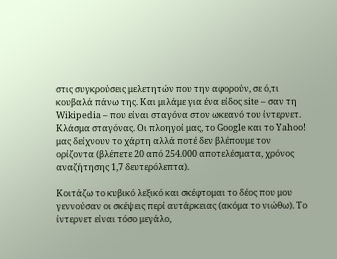στις συγκρούσεις μελετητών που την αφορούν, σε ό,τι κουβαλά πάνω της. Και μιλάμε για ένα είδος site – σαν τη Wikipedia – που είναι σταγόνα στον ωκεανό του ίντερνετ. Κλάσμα σταγόνας. Οι πλοηγοί μας, το Google και το Yahoo! μας δείχνουν το χάρτη αλλά ποτέ δεν βλέπουμε τον ορίζοντα (βλέπετε 20 από 254.000 αποτελέσματα, χρόνος αναζήτησης 1,7 δευτερόλεπτα).

Κοιτάζω το κυβικό λεξικό και σκέφτομαι το δέος που μου γεννούσαν οι σκέψεις περί αυτάρκειας (ακόμα το νιώθω). Το ίντερνετ είναι τόσο μεγάλο,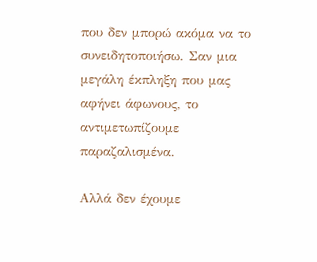που δεν μπορώ ακόμα να το συνειδητοποιήσω. Σαν μια μεγάλη έκπληξη που μας αφήνει άφωνους, το αντιμετωπίζουμε παραζαλισμένα.

Αλλά δεν έχουμε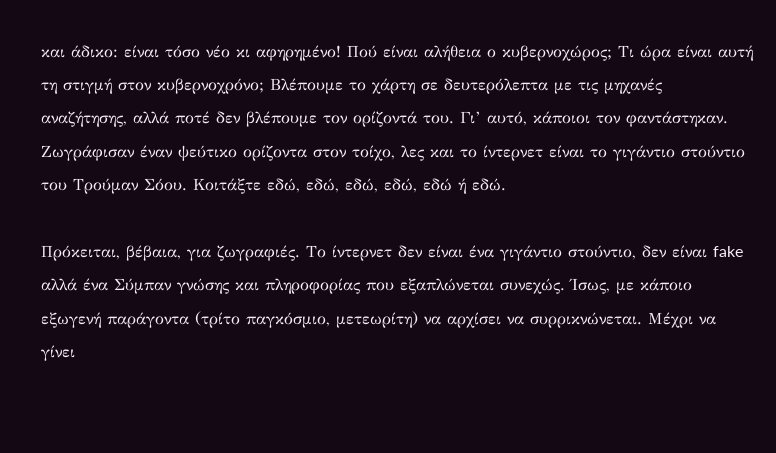και άδικο: είναι τόσο νέο κι αφηρημένο! Πού είναι αλήθεια ο κυβερνοχώρος; Τι ώρα είναι αυτή τη στιγμή στον κυβερνοχρόνο; Βλέπουμε το χάρτη σε δευτερόλεπτα με τις μηχανές αναζήτησης, αλλά ποτέ δεν βλέπουμε τον ορίζοντά του. Γι’ αυτό, κάποιοι τον φαντάστηκαν. Ζωγράφισαν έναν ψεύτικο ορίζοντα στον τοίχο, λες και το ίντερνετ είναι το γιγάντιο στούντιο του Τρούμαν Σόου. Κοιτάξτε εδώ, εδώ, εδώ, εδώ, εδώ ή εδώ.

Πρόκειται, βέβαια, για ζωγραφιές. Το ίντερνετ δεν είναι ένα γιγάντιο στούντιο, δεν είναι fake αλλά ένα Σύμπαν γνώσης και πληροφορίας που εξαπλώνεται συνεχώς. Ίσως, με κάποιο εξωγενή παράγοντα (τρίτο παγκόσμιο, μετεωρίτη) να αρχίσει να συρρικνώνεται. Μέχρι να γίνει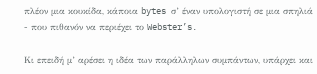πλέον μια κουκίδα, κάποια bytes σ’ έναν υπολογιστή σε μια σπηλιά - που πιθανόν να περιέχει το Webster’s.

Κι επειδή μ’ αρέσει η ιδέα των παράλληλων συμπάντων, υπάρχει και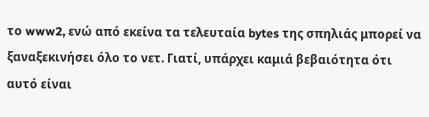το www2, ενώ από εκείνα τα τελευταία bytes της σπηλιάς μπορεί να ξαναξεκινήσει όλο το νετ. Γιατί, υπάρχει καμιά βεβαιότητα ότι αυτό είναι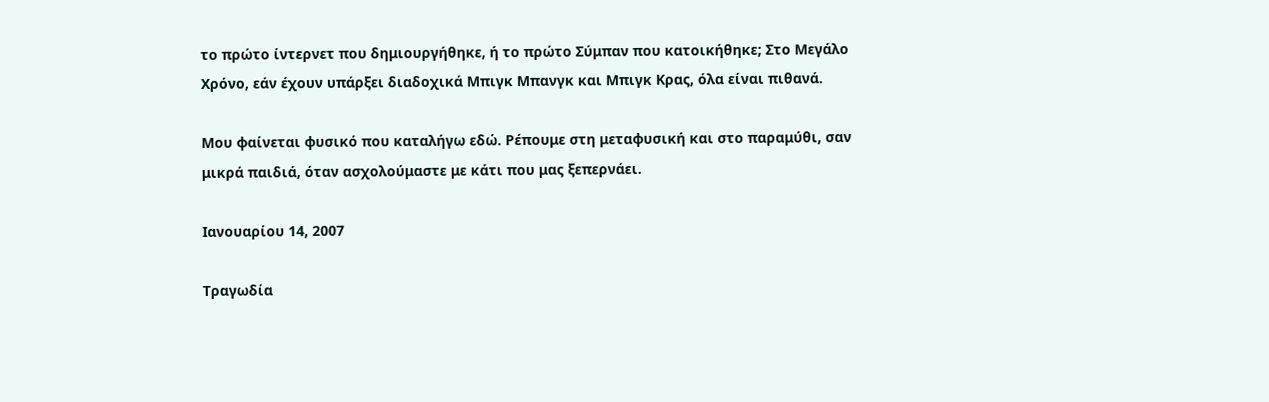το πρώτο ίντερνετ που δημιουργήθηκε, ή το πρώτο Σύμπαν που κατοικήθηκε; Στο Μεγάλο Χρόνο, εάν έχουν υπάρξει διαδοχικά Μπιγκ Μπανγκ και Μπιγκ Κρας, όλα είναι πιθανά.

Μου φαίνεται φυσικό που καταλήγω εδώ. Ρέπουμε στη μεταφυσική και στο παραμύθι, σαν μικρά παιδιά, όταν ασχολούμαστε με κάτι που μας ξεπερνάει.

Ιανουαρίου 14, 2007

Τραγωδία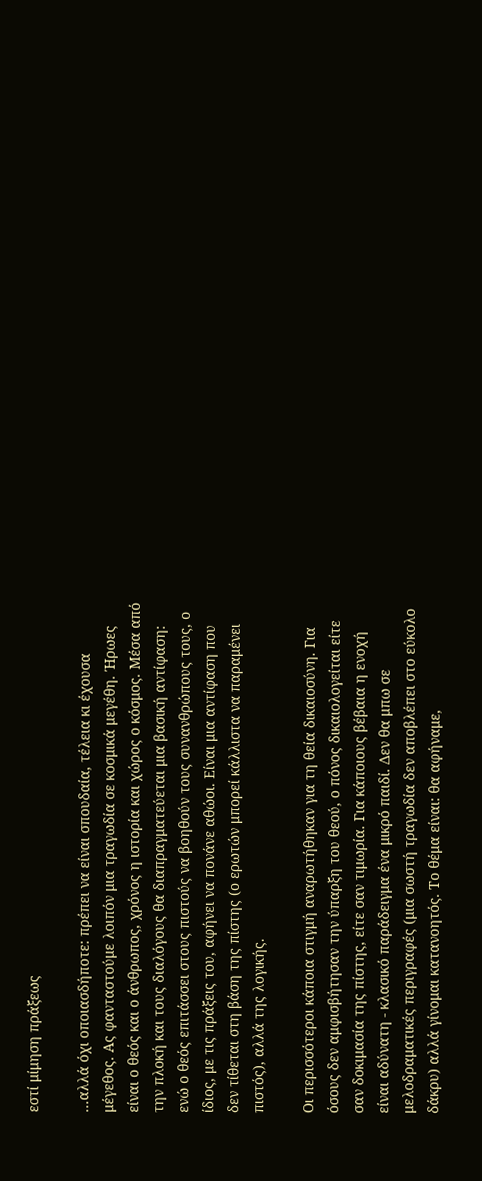εστί μίμηση πράξεως

...αλλά όχι οποιασδήποτε: πρέπει να είναι σπουδαία, τέλεια κι έχουσα μέγεθος. Ας φανταστούμε λοιπόν μια τραγωδία σε κοσμικά μεγέθη. Ήρωες είναι ο θεός και ο άνθρωπος, χρόνος η ιστορία και χώρος ο κόσμος. Μέσα από την πλοκή και τους διαλόγους θα διαπραγματεύεται μια βασική αντίφαση: ενώ ο θεός επιτάσσει στους πιστούς να βοηθούν τους συνανθρώπους τους, ο ίδιος, με τις πράξεις του, αφήνει να πονάνε αθώοι. Είναι μια αντίφαση που δεν τίθεται στη βάση της πίστης (ο ερωτών μπορεί κάλλιστα να παραμένει πιστός), αλλά της λογικής.

Οι περισσότεροι κάποια στιγμή αναρωτήθηκαν για τη θεία δικαιοσύνη. Για όσους δεν αμφισβήτησαν την ύπαρξη του θεού, ο πόνος δικαιολογείται είτε σαν δοκιμασία της πίστης, είτε σαν τιμωρία. Για κάποιους βέβαια η ενοχή είναι αδύνατη - κλασικό παράδειγμα ένα μικρό παιδί. Δεν θα μπω σε μελοδραματικές περιγραφές (μια σωστή τραγωδία δεν αποβλέπει στο εύκολο δάκρυ) αλλά γίνομαι κατανοητός. Το θέμα είναι: θα αφήναμε,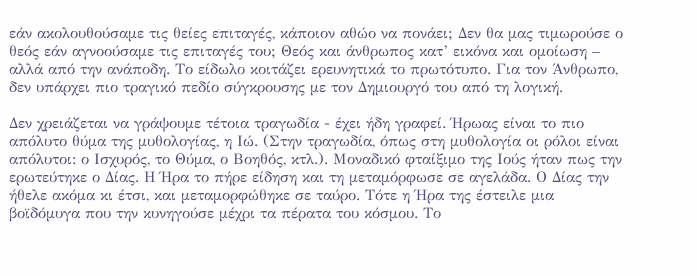εάν ακολουθούσαμε τις θείες επιταγές, κάποιον αθώο να πονάει; Δεν θα μας τιμωρούσε ο θεός εάν αγνοούσαμε τις επιταγές του; Θεός και άνθρωπος κατ’ εικόνα και ομοίωση – αλλά από την ανάποδη. Το είδωλο κοιτάζει ερευνητικά το πρωτότυπο. Για τον Άνθρωπο, δεν υπάρχει πιο τραγικό πεδίο σύγκρουσης με τον Δημιουργό του από τη λογική.

Δεν χρειάζεται να γράψουμε τέτοια τραγωδία - έχει ήδη γραφεί. Ήρωας είναι το πιο απόλυτο θύμα της μυθολογίας, η Ιώ. (Στην τραγωδία, όπως στη μυθολογία οι ρόλοι είναι απόλυτοι: ο Ισχυρός, το Θύμα, ο Βοηθός, κτλ.). Μοναδικό φταίξιμο της Ιούς ήταν πως την ερωτεύτηκε ο Δίας. Η Ήρα το πήρε είδηση και τη μεταμόρφωσε σε αγελάδα. Ο Δίας την ήθελε ακόμα κι έτσι, και μεταμορφώθηκε σε ταύρο. Τότε η Ήρα της έστειλε μια βοϊδόμυγα που την κυνηγούσε μέχρι τα πέρατα του κόσμου. Το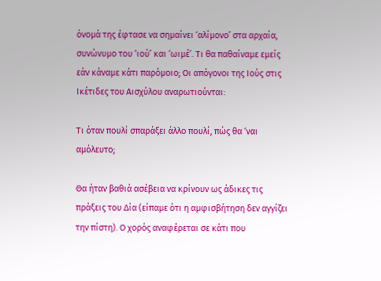όνομά της έφτασε να σημαίνει ‘αλίμονο’ στα αρχαία, συνώνυμο του ‘ιού’ και ‘ωιμέ’. Τι θα παθαίναμε εμείς εάν κάναμε κάτι παρόμοιο; Οι απόγονοι της Ιούς στις Ικέτιδες του Αισχύλου αναρωτιούνται:

Τι όταν πουλί σπαράξει άλλο πουλί, πώς θα ‘ναι αμόλευτο;

Θα ήταν βαθιά ασέβεια να κρίνουν ως άδικες τις πράξεις του Δία (είπαμε ότι η αμφισβήτηση δεν αγγίζει την πίστη). Ο χορός αναφέρεται σε κάτι που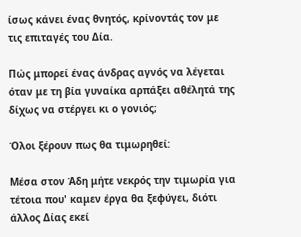ίσως κάνει ένας θνητός, κρίνοντάς τον με τις επιταγές του Δία.

Πώς μπορεί ένας άνδρας αγνός να λέγεται όταν με τη βία γυναίκα αρπάξει αθέλητά της δίχως να στέργει κι ο γονιός;

Όλοι ξέρουν πως θα τιμωρηθεί:

Μέσα στον Άδη μήτε νεκρός την τιμωρία για τέτοια που' καμεν έργα θα ξεφύγει, διότι άλλος Δίας εκεί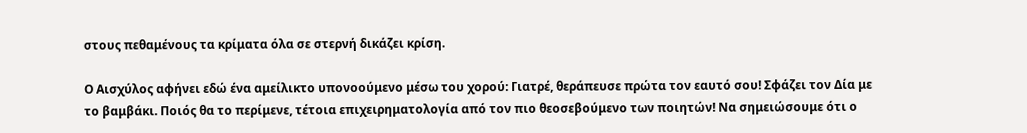στους πεθαμένους τα κρίματα όλα σε στερνή δικάζει κρίση.

Ο Αισχύλος αφήνει εδώ ένα αμείλικτο υπονοούμενο μέσω του χορού: Γιατρέ, θεράπευσε πρώτα τον εαυτό σου! Σφάζει τον Δία με το βαμβάκι. Ποιός θα το περίμενε, τέτοια επιχειρηματολογία από τον πιο θεοσεβούμενο των ποιητών! Να σημειώσουμε ότι ο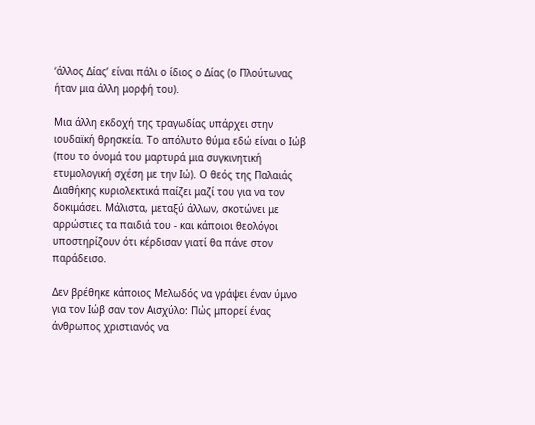‘άλλος Δίας’ είναι πάλι ο ίδιος ο Δίας (ο Πλούτωνας ήταν μια άλλη μορφή του).

Μια άλλη εκδοχή της τραγωδίας υπάρχει στην ιουδαϊκή θρησκεία. Το απόλυτο θύμα εδώ είναι ο Ιώβ (που το όνομά του μαρτυρά μια συγκινητική ετυμολογική σχέση με την Ιώ). Ο θεός της Παλαιάς Διαθήκης κυριολεκτικά παίζει μαζί του για να τον δοκιμάσει. Μάλιστα, μεταξύ άλλων, σκοτώνει με αρρώστιες τα παιδιά του - και κάποιοι θεολόγοι υποστηρίζουν ότι κέρδισαν γιατί θα πάνε στον παράδεισο.

Δεν βρέθηκε κάποιος Μελωδός να γράψει έναν ύμνο για τον Ιώβ σαν τον Αισχύλο: Πώς μπορεί ένας άνθρωπος χριστιανός να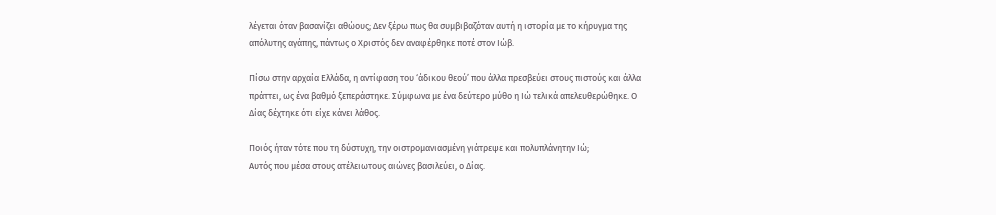λέγεται όταν βασανίζει αθώους; Δεν ξέρω πως θα συμβιβαζόταν αυτή η ιστορία με το κήρυγμα της απόλυτης αγάπης, πάντως ο Χριστός δεν αναφέρθηκε ποτέ στον Ιώβ.

Πίσω στην αρχαία Ελλάδα, η αντίφαση του ‘άδικου θεού’ που άλλα πρεσβεύει στους πιστούς και άλλα πράττει, ως ένα βαθμό ξεπεράστηκε. Σύμφωνα με ένα δεύτερο μύθο η Ιώ τελικά απελευθερώθηκε. Ο Δίας δέχτηκε ότι είχε κάνει λάθος.

Ποιός ήταν τότε που τη δύστυχη, την οιστρομανιασμένη γιάτρεψε και πολυπλάνητην Ιώ;
Αυτός που μέσα στους ατέλειωτους αιώνες βασιλεύει, ο Δίας.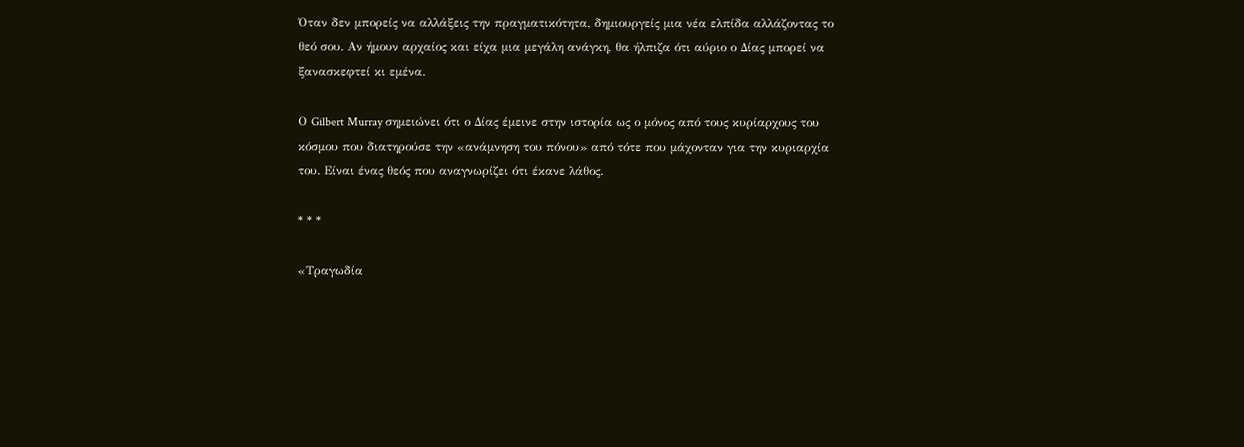Όταν δεν μπορείς να αλλάξεις την πραγματικότητα, δημιουργείς μια νέα ελπίδα αλλάζοντας το θεό σου. Αν ήμουν αρχαίος και είχα μια μεγάλη ανάγκη, θα ήλπιζα ότι αύριο ο Δίας μπορεί να ξανασκεφτεί κι εμένα.

Ο Gilbert Murray σημειώνει ότι ο Δίας έμεινε στην ιστορία ως ο μόνος από τους κυρίαρχους του κόσμου που διατηρούσε την «ανάμνηση του πόνου» από τότε που μάχονταν για την κυριαρχία του. Είναι ένας θεός που αναγνωρίζει ότι έκανε λάθος.

* * *

«Τραγωδία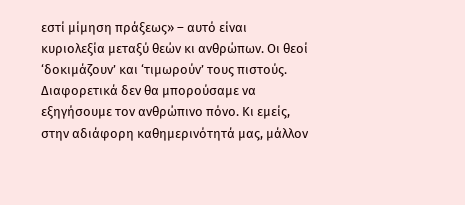εστί μίμηση πράξεως» – αυτό είναι κυριολεξία μεταξύ θεών κι ανθρώπων. Οι θεοί ‘δοκιμάζουν’ και ‘τιμωρούν’ τους πιστούς. Διαφορετικά δεν θα μπορούσαμε να εξηγήσουμε τον ανθρώπινο πόνο. Κι εμείς, στην αδιάφορη καθημερινότητά μας, μάλλον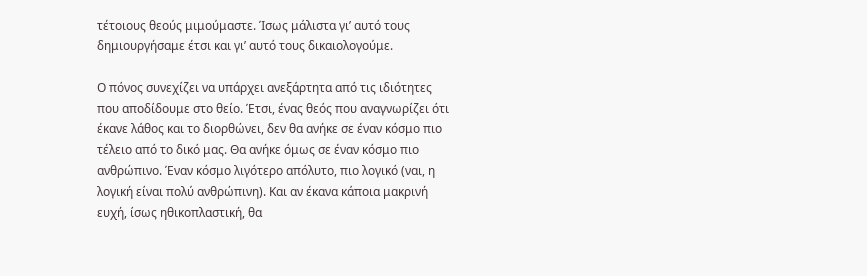τέτοιους θεούς μιμούμαστε. Ίσως μάλιστα γι’ αυτό τους δημιουργήσαμε έτσι και γι’ αυτό τους δικαιολογούμε.

Ο πόνος συνεχίζει να υπάρχει ανεξάρτητα από τις ιδιότητες που αποδίδουμε στο θείο. Έτσι, ένας θεός που αναγνωρίζει ότι έκανε λάθος και το διορθώνει, δεν θα ανήκε σε έναν κόσμο πιο τέλειο από το δικό μας. Θα ανήκε όμως σε έναν κόσμο πιο ανθρώπινο. Έναν κόσμο λιγότερο απόλυτο, πιο λογικό (ναι, η λογική είναι πολύ ανθρώπινη). Και αν έκανα κάποια μακρινή ευχή, ίσως ηθικοπλαστική, θα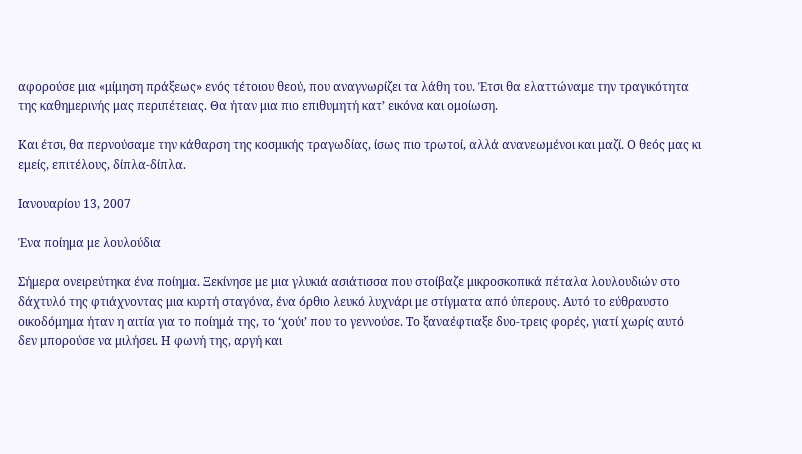αφορούσε μια «μίμηση πράξεως» ενός τέτοιου θεού, που αναγνωρίζει τα λάθη του. Έτσι θα ελαττώναμε την τραγικότητα της καθημερινής μας περιπέτειας. Θα ήταν μια πιο επιθυμητή κατ’ εικόνα και ομοίωση.

Και έτσι, θα περνούσαμε την κάθαρση της κοσμικής τραγωδίας, ίσως πιο τρωτοί, αλλά ανανεωμένοι και μαζί. Ο θεός μας κι εμείς, επιτέλους, δίπλα-δίπλα.

Ιανουαρίου 13, 2007

Ένα ποίημα με λουλούδια

Σήμερα ονειρεύτηκα ένα ποίημα. Ξεκίνησε με μια γλυκιά ασιάτισσα που στοίβαζε μικροσκοπικά πέταλα λουλουδιών στο δάχτυλό της φτιάχνοντας μια κυρτή σταγόνα, ένα όρθιο λευκό λυχνάρι με στίγματα από ύπερους. Αυτό το εύθραυστο οικοδόμημα ήταν η αιτία για το ποίημά της, το ‘χούι’ που το γεννούσε. Το ξαναέφτιαξε δυο-τρεις φορές, γιατί χωρίς αυτό δεν μπορούσε να μιλήσει. Η φωνή της, αργή και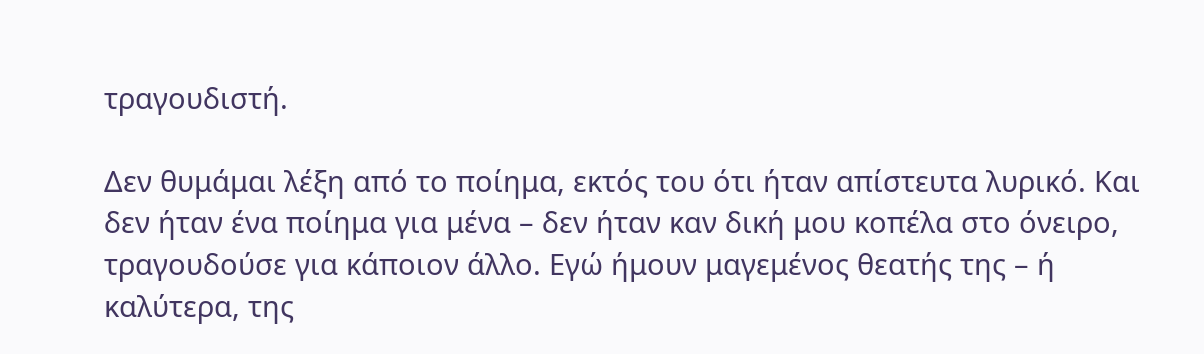τραγουδιστή.

Δεν θυμάμαι λέξη από το ποίημα, εκτός του ότι ήταν απίστευτα λυρικό. Και δεν ήταν ένα ποίημα για μένα – δεν ήταν καν δική μου κοπέλα στο όνειρο, τραγουδούσε για κάποιον άλλο. Εγώ ήμουν μαγεμένος θεατής της – ή καλύτερα, της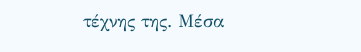τέχνης της. Μέσα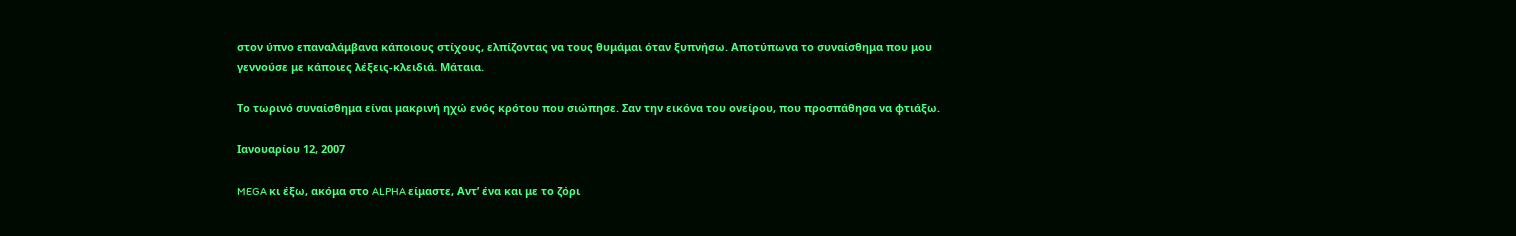στον ύπνο επαναλάμβανα κάποιους στίχους, ελπίζοντας να τους θυμάμαι όταν ξυπνήσω. Αποτύπωνα το συναίσθημα που μου γεννούσε με κάποιες λέξεις-κλειδιά. Μάταια.

Το τωρινό συναίσθημα είναι μακρινή ηχώ ενός κρότου που σιώπησε. Σαν την εικόνα του ονείρου, που προσπάθησα να φτιάξω.

Ιανουαρίου 12, 2007

MEGA κι έξω, ακόμα στο ALPHA είμαστε, Αντ’ ένα και με το ζόρι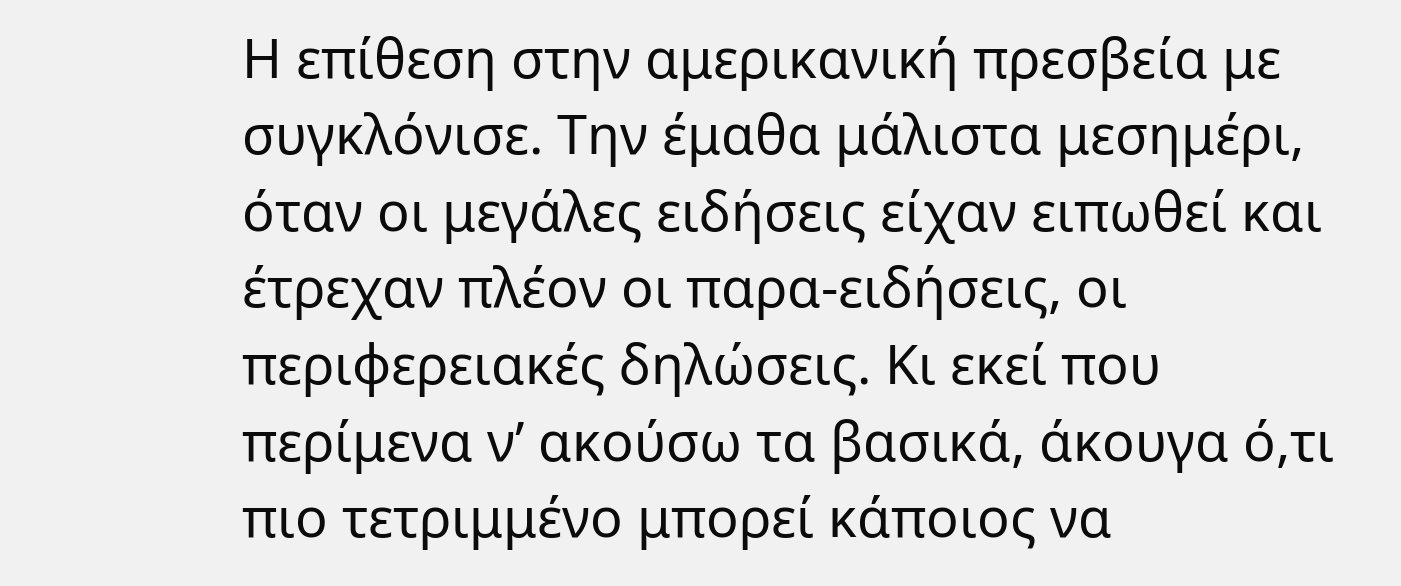Η επίθεση στην αμερικανική πρεσβεία με συγκλόνισε. Την έμαθα μάλιστα μεσημέρι, όταν οι μεγάλες ειδήσεις είχαν ειπωθεί και έτρεχαν πλέον οι παρα-ειδήσεις, οι περιφερειακές δηλώσεις. Κι εκεί που περίμενα ν’ ακούσω τα βασικά, άκουγα ό,τι πιο τετριμμένο μπορεί κάποιος να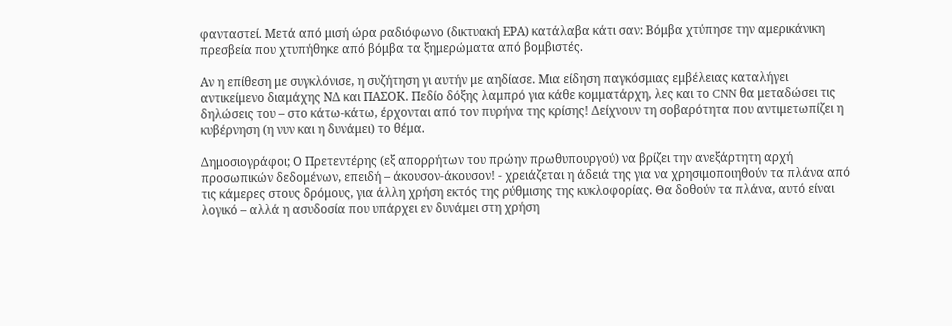φανταστεί. Μετά από μισή ώρα ραδιόφωνο (δικτυακή ΕΡΑ) κατάλαβα κάτι σαν: Βόμβα χτύπησε την αμερικάνικη πρεσβεία που χτυπήθηκε από βόμβα τα ξημερώματα από βομβιστές.

Αν η επίθεση με συγκλόνισε, η συζήτηση γι αυτήν με αηδίασε. Μια είδηση παγκόσμιας εμβέλειας καταλήγει αντικείμενο διαμάχης ΝΔ και ΠΑΣΟΚ. Πεδίο δόξης λαμπρό για κάθε κομματάρχη, λες και το CNN θα μεταδώσει τις δηλώσεις του – στο κάτω-κάτω, έρχονται από τον πυρήνα της κρίσης! Δείχνουν τη σοβαρότητα που αντιμετωπίζει η κυβέρνηση (η νυν και η δυνάμει) το θέμα.

Δημοσιογράφοι; Ο Πρετεντέρης (εξ απορρήτων του πρώην πρωθυπουργού) να βρίζει την ανεξάρτητη αρχή προσωπικών δεδομένων, επειδή – άκουσον-άκουσον! - χρειάζεται η άδειά της για να χρησιμοποιηθούν τα πλάνα από τις κάμερες στους δρόμους, για άλλη χρήση εκτός της ρύθμισης της κυκλοφορίας. Θα δοθούν τα πλάνα, αυτό είναι λογικό – αλλά η ασυδοσία που υπάρχει εν δυνάμει στη χρήση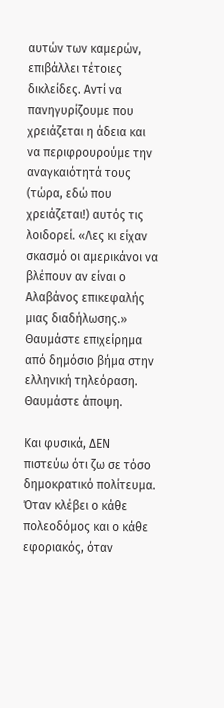αυτών των καμερών, επιβάλλει τέτοιες δικλείδες. Αντί να πανηγυρίζουμε που χρειάζεται η άδεια και να περιφρουρούμε την αναγκαιότητά τους (τώρα, εδώ που χρειάζεται!) αυτός τις λοιδορεί. «Λες κι είχαν σκασμό οι αμερικάνοι να βλέπουν αν είναι ο Αλαβάνος επικεφαλής μιας διαδήλωσης.» Θαυμάστε επιχείρημα από δημόσιο βήμα στην ελληνική τηλεόραση. Θαυμάστε άποψη.

Και φυσικά, ΔΕΝ πιστεύω ότι ζω σε τόσο δημοκρατικό πολίτευμα. Όταν κλέβει ο κάθε πολεοδόμος και ο κάθε εφοριακός, όταν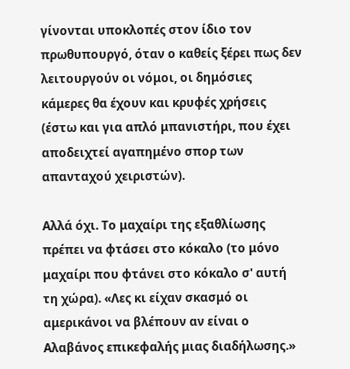γίνονται υποκλοπές στον ίδιο τον πρωθυπουργό, όταν ο καθείς ξέρει πως δεν λειτουργούν οι νόμοι, οι δημόσιες κάμερες θα έχουν και κρυφές χρήσεις (έστω και για απλό μπανιστήρι, που έχει αποδειχτεί αγαπημένο σπορ των απανταχού χειριστών).

Αλλά όχι. Το μαχαίρι της εξαθλίωσης πρέπει να φτάσει στο κόκαλο (το μόνο μαχαίρι που φτάνει στο κόκαλο σ' αυτή τη χώρα). «Λες κι είχαν σκασμό οι αμερικάνοι να βλέπουν αν είναι ο Αλαβάνος επικεφαλής μιας διαδήλωσης.»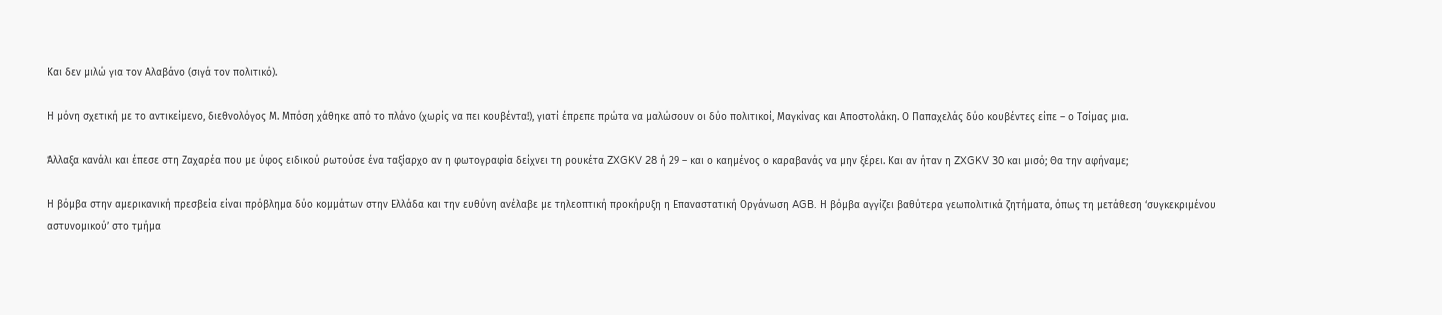Και δεν μιλώ για τον Αλαβάνο (σιγά τον πολιτικό).

Η μόνη σχετική με το αντικείμενο, διεθνολόγος Μ. Μπόση χάθηκε από το πλάνο (χωρίς να πει κουβέντα!), γιατί έπρεπε πρώτα να μαλώσουν οι δύο πολιτικοί, Μαγκίνας και Αποστολάκη. Ο Παπαχελάς δύο κουβέντες είπε – ο Τσίμας μια.

Άλλαξα κανάλι και έπεσε στη Ζαχαρέα που με ύφος ειδικού ρωτούσε ένα ταξίαρχο αν η φωτογραφία δείχνει τη ρουκέτα ZXGKV 28 ή 29 – και ο καημένος ο καραβανάς να μην ξέρει. Και αν ήταν η ZXGKV 30 και μισό; Θα την αφήναμε;

Η βόμβα στην αμερικανική πρεσβεία είναι πρόβλημα δύο κομμάτων στην Ελλάδα και την ευθύνη ανέλαβε με τηλεοπτική προκήρυξη η Επαναστατική Οργάνωση AGB. Η βόμβα αγγίζει βαθύτερα γεωπολιτικά ζητήματα, όπως τη μετάθεση ‘συγκεκριμένου αστυνομικού’ στο τμήμα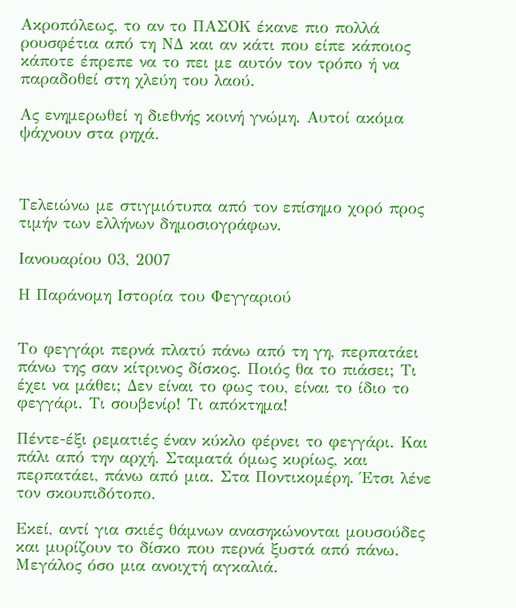Ακροπόλεως, το αν το ΠΑΣΟΚ έκανε πιο πολλά ρουσφέτια από τη ΝΔ και αν κάτι που είπε κάποιος κάποτε έπρεπε να το πει με αυτόν τον τρόπο ή να παραδοθεί στη χλεύη του λαού.

Ας ενημερωθεί η διεθνής κοινή γνώμη. Αυτοί ακόμα ψάχνουν στα ρηχά.



Τελειώνω με στιγμιότυπα από τον επίσημο χορό προς τιμήν των ελλήνων δημοσιογράφων.

Ιανουαρίου 03, 2007

Η Παράνομη Ιστορία του Φεγγαριού


Το φεγγάρι περνά πλατύ πάνω από τη γη, περπατάει πάνω της σαν κίτρινος δίσκος. Ποιός θα το πιάσει; Τι έχει να μάθει; Δεν είναι το φως του, είναι το ίδιο το φεγγάρι. Τι σουβενίρ! Τι απόκτημα!

Πέντε-έξι ρεματιές έναν κύκλο φέρνει το φεγγάρι. Και πάλι από την αρχή. Σταματά όμως κυρίως, και περπατάει, πάνω από μια. Στα Ποντικομέρη. Έτσι λένε τον σκουπιδότοπο.

Εκεί, αντί για σκιές θάμνων ανασηκώνονται μουσούδες και μυρίζουν το δίσκο που περνά ξυστά από πάνω. Μεγάλος όσο μια ανοιχτή αγκαλιά.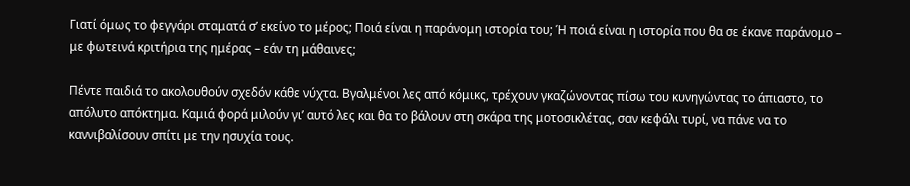Γιατί όμως το φεγγάρι σταματά σ’ εκείνο το μέρος; Ποιά είναι η παράνομη ιστορία του; Ή ποιά είναι η ιστορία που θα σε έκανε παράνομο – με φωτεινά κριτήρια της ημέρας – εάν τη μάθαινες;

Πέντε παιδιά το ακολουθούν σχεδόν κάθε νύχτα. Βγαλμένοι λες από κόμικς, τρέχουν γκαζώνοντας πίσω του κυνηγώντας το άπιαστο, το απόλυτο απόκτημα. Καμιά φορά μιλούν γι’ αυτό λες και θα το βάλουν στη σκάρα της μοτοσικλέτας, σαν κεφάλι τυρί, να πάνε να το καννιβαλίσουν σπίτι με την ησυχία τους.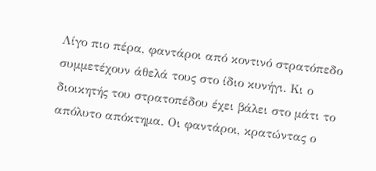Λίγο πιο πέρα, φαντάροι από κοντινό στρατόπεδο συμμετέχουν άθελά τους στο ίδιο κυνήγι. Κι ο διοικητής του στρατοπέδου έχει βάλει στο μάτι το απόλυτο απόκτημα. Οι φαντάροι, κρατώντας ο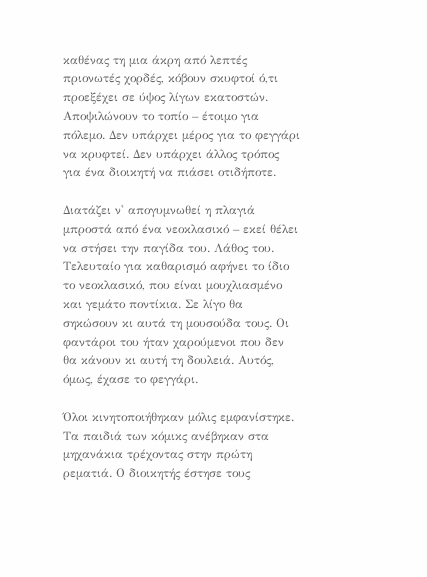καθένας τη μια άκρη από λεπτές πριονωτές χορδές, κόβουν σκυφτοί ό,τι προεξέχει σε ύψος λίγων εκατοστών. Αποψιλώνουν το τοπίο – έτοιμο για πόλεμο. Δεν υπάρχει μέρος για το φεγγάρι να κρυφτεί. Δεν υπάρχει άλλος τρόπος για ένα διοικητή να πιάσει οτιδήποτε.

Διατάζει ν' απογυμνωθεί η πλαγιά μπροστά από ένα νεοκλασικό – εκεί θέλει να στήσει την παγίδα του. Λάθος του. Τελευταίο για καθαρισμό αφήνει το ίδιο το νεοκλασικό, που είναι μουχλιασμένο και γεμάτο ποντίκια. Σε λίγο θα σηκώσουν κι αυτά τη μουσούδα τους. Οι φαντάροι του ήταν χαρούμενοι που δεν θα κάνουν κι αυτή τη δουλειά. Αυτός, όμως, έχασε το φεγγάρι.

Όλοι κινητοποιήθηκαν μόλις εμφανίστηκε. Τα παιδιά των κόμικς ανέβηκαν στα μηχανάκια τρέχοντας στην πρώτη ρεματιά. Ο διοικητής έστησε τους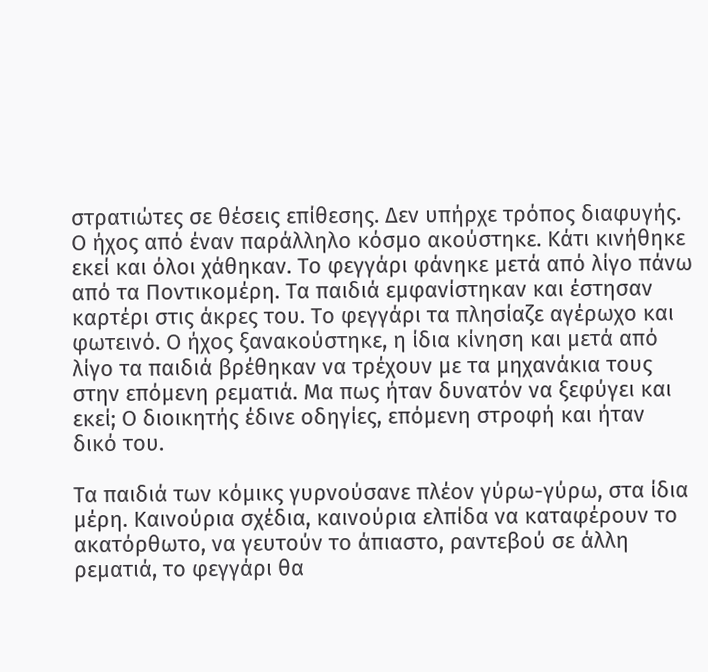στρατιώτες σε θέσεις επίθεσης. Δεν υπήρχε τρόπος διαφυγής. Ο ήχος από έναν παράλληλο κόσμο ακούστηκε. Κάτι κινήθηκε εκεί και όλοι χάθηκαν. Το φεγγάρι φάνηκε μετά από λίγο πάνω από τα Ποντικομέρη. Τα παιδιά εμφανίστηκαν και έστησαν καρτέρι στις άκρες του. Το φεγγάρι τα πλησίαζε αγέρωχο και φωτεινό. Ο ήχος ξανακούστηκε, η ίδια κίνηση και μετά από λίγο τα παιδιά βρέθηκαν να τρέχουν με τα μηχανάκια τους στην επόμενη ρεματιά. Μα πως ήταν δυνατόν να ξεφύγει και εκεί; Ο διοικητής έδινε οδηγίες, επόμενη στροφή και ήταν δικό του.

Τα παιδιά των κόμικς γυρνούσανε πλέον γύρω-γύρω, στα ίδια μέρη. Καινούρια σχέδια, καινούρια ελπίδα να καταφέρουν το ακατόρθωτο, να γευτούν το άπιαστο, ραντεβού σε άλλη ρεματιά, το φεγγάρι θα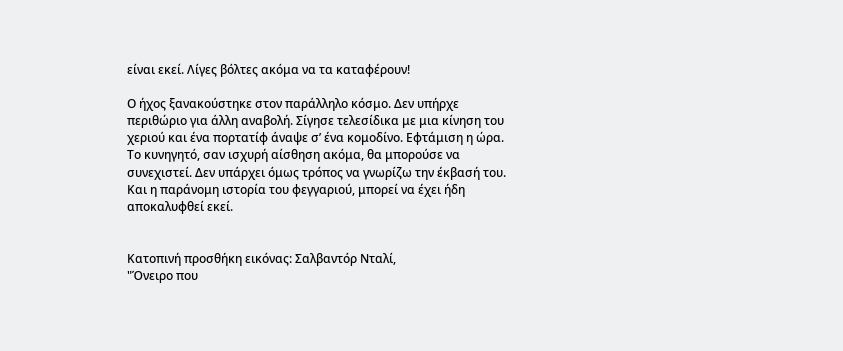είναι εκεί. Λίγες βόλτες ακόμα να τα καταφέρουν!

Ο ήχος ξανακούστηκε στον παράλληλο κόσμο. Δεν υπήρχε περιθώριο για άλλη αναβολή. Σίγησε τελεσίδικα με μια κίνηση του χεριού και ένα πορτατίφ άναψε σ’ ένα κομοδίνο. Εφτάμιση η ώρα. Το κυνηγητό, σαν ισχυρή αίσθηση ακόμα, θα μπορούσε να συνεχιστεί. Δεν υπάρχει όμως τρόπος να γνωρίζω την έκβασή του. Και η παράνομη ιστορία του φεγγαριού, μπορεί να έχει ήδη αποκαλυφθεί εκεί.


Κατοπινή προσθήκη εικόνας: Σαλβαντόρ Νταλί,
"Όνειρο που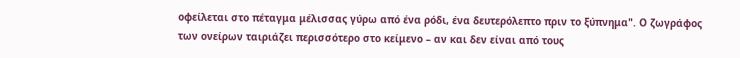οφείλεται στο πέταγμα μέλισσας γύρω από ένα ρόδι, ένα δευτερόλεπτο πριν το ξύπνημα". Ο ζωγράφος των ονείρων ταιριάζει περισσότερο στο κείμενο – αν και δεν είναι από τους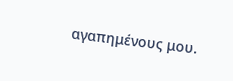αγαπημένους μου.